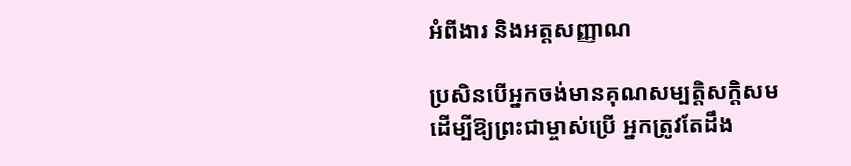អំពីងារ និងអត្តសញ្ញាណ

ប្រសិនបើអ្នកចង់មានគុណសម្បត្តិសក្ដិសម ដើម្បីឱ្យព្រះជាម្ចាស់ប្រើ អ្នកត្រូវតែដឹង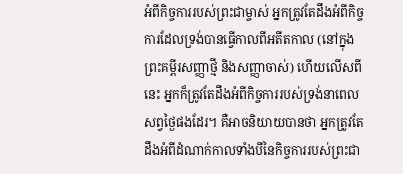អំពីកិច្ចការរបស់ព្រះជាម្ចាស់ អ្នកត្រូវតែដឹងអំពីកិច្ចការដែលទ្រង់បានធ្វើកាលពីអតីតកាល (នៅក្នុងព្រះគម្ពីរសញ្ញាថ្មី និងសញ្ញាចាស់) ហើយលើសពីនេះ អ្នកក៏ត្រូវតែដឹងអំពីកិច្ចការរបស់ទ្រង់នាពេលសព្វថ្ងៃផងដែរ។ គឺអាចនិយាយបានថា អ្នកត្រូវតែដឹងអំពីដំណាក់កាលទាំងបីនៃកិច្ចការរបស់ព្រះជា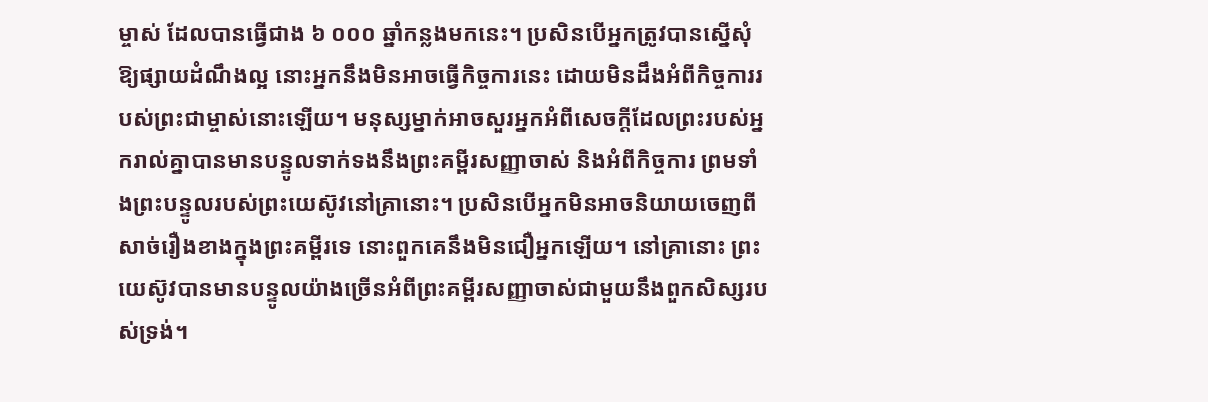ម្ចាស់ ដែលបានធ្វើជាង ៦ ០០០ ឆ្នាំកន្លងមកនេះ។ ប្រសិនបើអ្នកត្រូវបានស្នើសុំឱ្យផ្សាយដំណឹងល្អ នោះអ្នកនឹងមិនអាចធ្វើកិច្ចការនេះ ដោយមិនដឹងអំពីកិច្ចការរបស់ព្រះជាម្ចាស់នោះឡើយ។ មនុស្សម្នាក់អាចសួរអ្នកអំពីសេចក្តីដែលព្រះរបស់អ្នករាល់គ្នាបានមានបន្ទូលទាក់ទងនឹងព្រះគម្ពីរសញ្ញាចាស់ និងអំពីកិច្ចការ ព្រមទាំងព្រះបន្ទូលរបស់ព្រះយេស៊ូវនៅគ្រានោះ។ ប្រសិនបើអ្នកមិនអាចនិយាយចេញពីសាច់រឿងខាងក្នុងព្រះគម្ពីរទេ នោះពួកគេនឹងមិនជឿអ្នកឡើយ។ នៅគ្រានោះ ព្រះយេស៊ូវបានមានបន្ទូលយ៉ាងច្រើនអំពីព្រះគម្ពីរសញ្ញាចាស់ជាមួយនឹងពួកសិស្សរបស់ទ្រង់។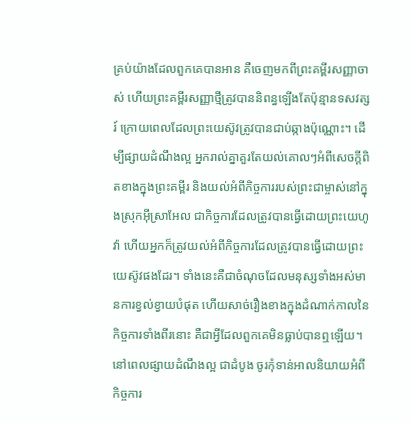គ្រប់យ៉ាងដែលពួកគេបានអាន គឺចេញមកពីព្រះគម្ពីរសញ្ញាចាស់ ហើយព្រះគម្ពីរសញ្ញាថ្មីត្រូវបាននិពន្ធឡើងតែប៉ុន្មានទសវត្សរ៍ ក្រោយពេលដែលព្រះយេស៊ូវត្រូវបានជាប់ឆ្កាងប៉ុណ្ណោះ។ ដើម្បីផ្សាយដំណឹងល្អ អ្នករាល់គ្នាគួរតែយល់គោលៗអំពីសេចក្តីពិតខាងក្នុងព្រះគម្ពីរ និងយល់អំពីកិច្ចការរបស់ព្រះជាម្ចាស់នៅក្នុងស្រុកអ៊ីស្រាអែល ជាកិច្ចការដែលត្រូវបានធ្វើដោយព្រះយេហូវ៉ា ហើយអ្នកក៏ត្រូវយល់អំពីកិច្ចការដែលត្រូវបានធ្វើដោយព្រះយេស៊ូវផងដែរ។ ទាំងនេះគឺជាចំណុចដែលមនុស្សទាំងអស់មានការខ្វល់ខ្វាយបំផុត ហើយសាច់រឿងខាងក្នុងដំណាក់កាលនៃកិច្ចការទាំងពីរនោះ គឺជាអ្វីដែលពួកគេមិនធ្លាប់បានឮឡើយ។ នៅពេលផ្សាយដំណឹងល្អ ជាដំបូង ចូរកុំទាន់អាលនិយាយអំពីកិច្ចការ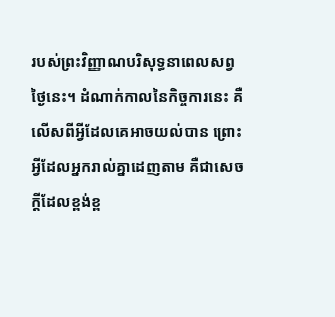របស់ព្រះវិញ្ញាណបរិសុទ្ធនាពេលសព្វថ្ងៃនេះ។ ដំណាក់កាលនៃកិច្ចការនេះ គឺលើសពីអ្វីដែលគេអាចយល់បាន ព្រោះអ្វីដែលអ្នករាល់គ្នាដេញតាម គឺជាសេចក្តីដែលខ្ពង់ខ្ព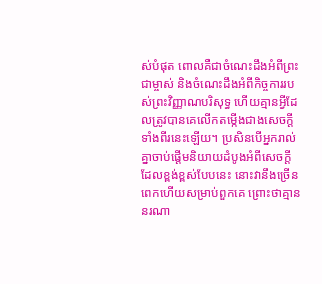ស់បំផុត ពោលគឺជាចំណេះដឹងអំពីព្រះជាម្ចាស់ និងចំណេះដឹងអំពីកិច្ចការរបស់ព្រះវិញ្ញាណបរិសុទ្ធ ហើយគ្មានអ្វីដែលត្រូវបានគេលើកតម្កើងជាងសេចក្តីទាំងពីរនេះឡើយ។ ប្រសិនបើអ្នករាល់គ្នាចាប់ផ្ដើមនិយាយដំបូងអំពីសេចក្តីដែលខ្ពង់ខ្ពស់បែបនេះ នោះវានឹងច្រើនពេកហើយសម្រាប់ពួកគេ ព្រោះថាគ្មាននរណា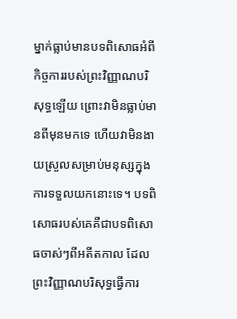ម្នាក់ធ្លាប់មានបទពិសោធអំពីកិច្ចការរបស់ព្រះវិញ្ញាណបរិសុទ្ធឡើយ ព្រោះវាមិនធ្លាប់មានពីមុនមកទេ ហើយវាមិនងាយស្រួលសម្រាប់មនុស្សក្នុងការទទួលយកនោះទេ។ បទពិសោធរបស់គេគឺជាបទពិសោធចាស់ៗពីអតីតកាល ដែលព្រះវិញ្ញាណបរិសុទ្ធធ្វើការ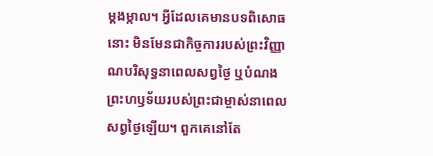ម្ដងម្កាល។ អ្វីដែលគេមានបទពិសោធនោះ មិនមែនជាកិច្ចការរបស់ព្រះវិញ្ញាណបរិសុទ្ធនាពេលសព្វថ្ងៃ ឬបំណងព្រះហឫទ័យរបស់ព្រះជាម្ចាស់នាពេលសព្វថ្ងៃឡើយ។ ពួកគេនៅតែ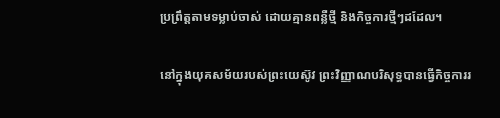ប្រព្រឹត្តតាមទម្លាប់ចាស់ ដោយគ្មានពន្លឺថ្មី និងកិច្ចការថ្មីៗដដែល។

នៅក្នុងយុគសម័យរបស់ព្រះយេស៊ូវ ព្រះវិញ្ញាណបរិសុទ្ធបានធ្វើកិច្ចការរ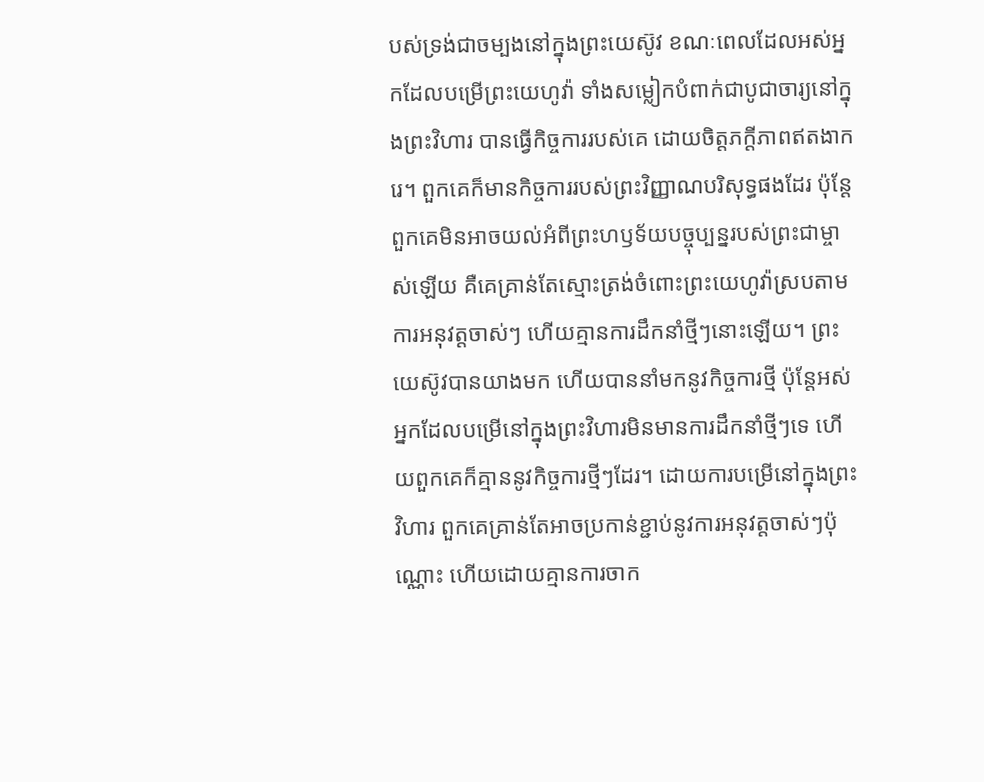បស់ទ្រង់ជាចម្បងនៅក្នុងព្រះយេស៊ូវ ខណៈពេលដែលអស់អ្នកដែលបម្រើព្រះយេហូវ៉ា ទាំងសម្លៀកបំពាក់ជាបូជាចារ្យនៅក្នុងព្រះវិហារ បានធ្វើកិច្ចការរបស់គេ ដោយចិត្តភក្ដីភាពឥតងាករេ។ ពួកគេក៏មានកិច្ចការរបស់ព្រះវិញ្ញាណបរិសុទ្ធផងដែរ ប៉ុន្តែពួកគេមិនអាចយល់អំពីព្រះហឫទ័យបច្ចុប្បន្នរបស់ព្រះជាម្ចាស់ឡើយ គឺគេគ្រាន់តែស្មោះត្រង់ចំពោះព្រះយេហូវ៉ាស្របតាមការអនុវត្តចាស់ៗ ហើយគ្មានការដឹកនាំថ្មីៗនោះឡើយ។ ព្រះយេស៊ូវបានយាងមក ហើយបាននាំមកនូវកិច្ចការថ្មី ប៉ុន្តែអស់អ្នកដែលបម្រើនៅក្នុងព្រះវិហារមិនមានការដឹកនាំថ្មីៗទេ ហើយពួកគេក៏គ្មាននូវកិច្ចការថ្មីៗដែរ។ ដោយការបម្រើនៅក្នុងព្រះវិហារ ពួកគេគ្រាន់តែអាចប្រកាន់ខ្ជាប់នូវការអនុវត្តចាស់ៗប៉ុណ្ណោះ ហើយដោយគ្មានការចាក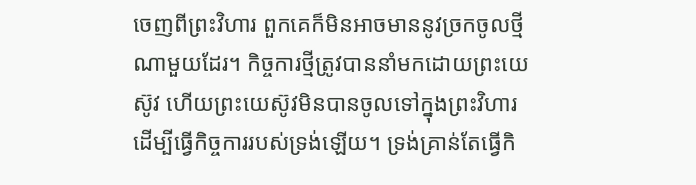ចេញពីព្រះវិហារ ពួកគេក៏មិនអាចមាននូវច្រកចូលថ្មីណាមួយដែរ។ កិច្ចការថ្មីត្រូវបាននាំមកដោយព្រះយេស៊ូវ ហើយព្រះយេស៊ូវមិនបានចូលទៅក្នុងព្រះវិហារ ដើម្បីធ្វើកិច្ចការរបស់ទ្រង់ឡើយ។ ទ្រង់គ្រាន់តែធ្វើកិ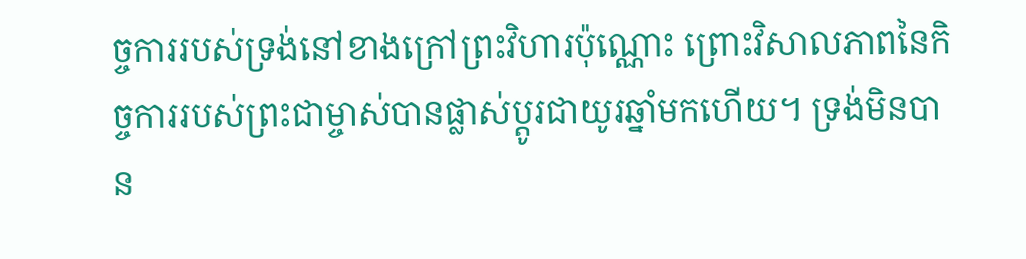ច្ចការរបស់ទ្រង់នៅខាងក្រៅព្រះវិហារប៉ុណ្ណោះ ព្រោះវិសាលភាពនៃកិច្ចការរបស់ព្រះជាម្ចាស់បានផ្លាស់ប្ដូរជាយូរឆ្នាំមកហើយ។ ទ្រង់មិនបាន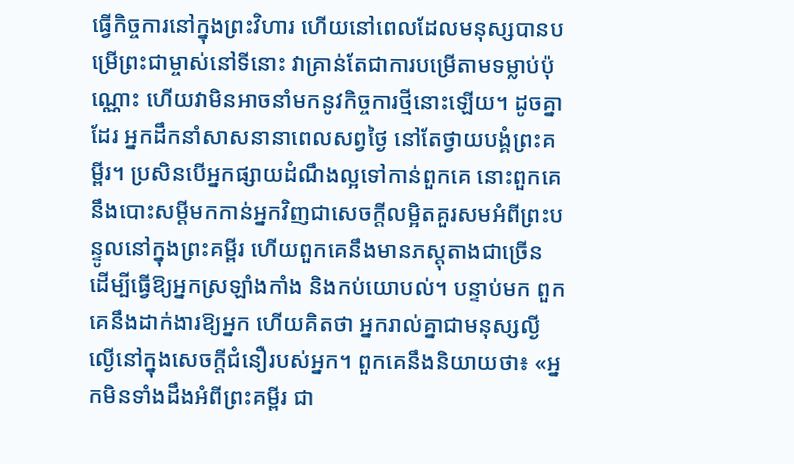ធ្វើកិច្ចការនៅក្នុងព្រះវិហារ ហើយនៅពេលដែលមនុស្សបានបម្រើព្រះជាម្ចាស់នៅទីនោះ វាគ្រាន់តែជាការបម្រើតាមទម្លាប់ប៉ុណ្ណោះ ហើយវាមិនអាចនាំមកនូវកិច្ចការថ្មីនោះឡើយ។ ដូចគ្នាដែរ អ្នកដឹកនាំសាសនានាពេលសព្វថ្ងៃ នៅតែថ្វាយបង្គំព្រះគម្ពីរ។ ប្រសិនបើអ្នកផ្សាយដំណឹងល្អទៅកាន់ពួកគេ នោះពួកគេនឹងបោះសម្ដីមកកាន់អ្នកវិញជាសេចក្តីលម្អិតគួរសមអំពីព្រះបន្ទូលនៅក្នុងព្រះគម្ពីរ ហើយពួកគេនឹងមានភស្តុតាងជាច្រើន ដើម្បីធ្វើឱ្យអ្នកស្រឡាំងកាំង និងកប់យោបល់។ បន្ទាប់មក ពួកគេនឹងដាក់ងារឱ្យអ្នក ហើយគិតថា អ្នករាល់គ្នាជាមនុស្សល្ងីល្ងើនៅក្នុងសេចក្តីជំនឿរបស់អ្នក។ ពួកគេនឹងនិយាយថា៖ «អ្នកមិនទាំងដឹងអំពីព្រះគម្ពីរ ជា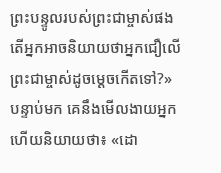ព្រះបន្ទូលរបស់ព្រះជាម្ចាស់ផង តើអ្នកអាចនិយាយថាអ្នកជឿលើព្រះជាម្ចាស់ដូចម្ដេចកើតទៅ?» បន្ទាប់មក គេនឹងមើលងាយអ្នក ហើយនិយាយថា៖ «ដោ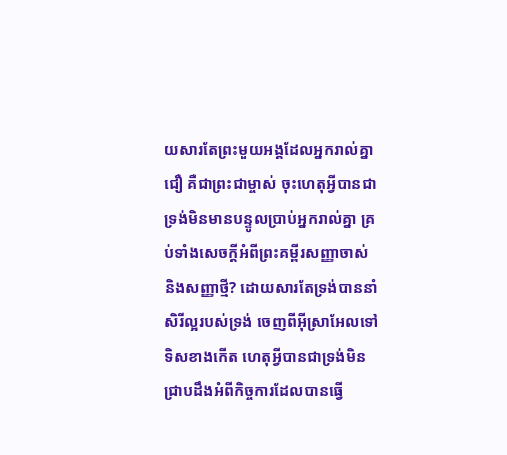យសារតែព្រះមួយអង្គដែលអ្នករាល់គ្នាជឿ គឺជាព្រះជាម្ចាស់ ចុះហេតុអ្វីបានជាទ្រង់មិនមានបន្ទូលប្រាប់អ្នករាល់គ្នា គ្រប់ទាំងសេចក្តីអំពីព្រះគម្ពីរសញ្ញាចាស់ និងសញ្ញាថ្មី? ដោយសារតែទ្រង់បាននាំសិរីល្អរបស់ទ្រង់ ចេញពីអ៊ីស្រាអែលទៅទិសខាងកើត ហេតុអ្វីបានជាទ្រង់មិនជ្រាបដឹងអំពីកិច្ចការដែលបានធ្វើ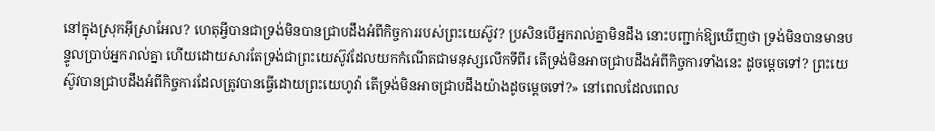នៅក្នុងស្រុកអ៊ីស្រាអែល? ហេតុអ្វីបានជាទ្រង់មិនបានជ្រាបដឹងអំពីកិច្ចការរបស់ព្រះយេស៊ូវ? ប្រសិនបើអ្នករាល់គ្នាមិនដឹង នោះបញ្ជាក់ឱ្យឃើញថា ទ្រង់មិនបានមានបន្ទូលប្រាប់អ្នករាល់គ្នា ហើយដោយសារតែទ្រង់ជាព្រះយេស៊ូវដែលយកកំណើតជាមនុស្សលើកទីពីរ តើទ្រង់មិនអាចជ្រាបដឹងអំពីកិច្ចការទាំងនេះ ដូចម្ដេចទៅ? ព្រះយេស៊ូវបានជ្រាបដឹងអំពីកិច្ចការដែលត្រូវបានធ្វើដោយព្រះយេហូវ៉ា តើទ្រង់មិនអាចជ្រាបដឹងយ៉ាងដូចម្ដេចទៅ?» នៅពេលដែលពេល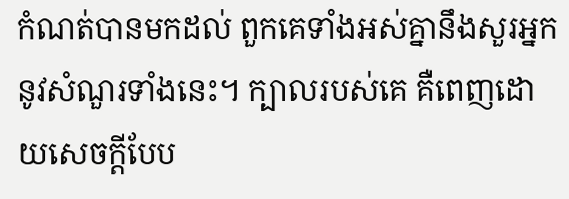កំណត់បានមកដល់ ពួកគេទាំងអស់គ្នានឹងសួរអ្នកនូវសំណួរទាំងនេះ។ ក្បាលរបស់គេ គឺពេញដោយសេចក្តីបែប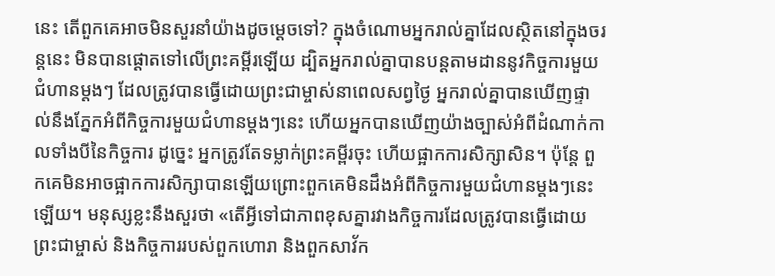នេះ តើពួកគេអាចមិនសួរនាំយ៉ាងដូចម្ដេចទៅ? ក្នុងចំណោមអ្នករាល់គ្នាដែលស្ថិតនៅក្នុងចរន្តនេះ មិនបានផ្ដោតទៅលើព្រះគម្ពីរឡើយ ដ្បិតអ្នករាល់គ្នាបានបន្តតាមដាននូវកិច្ចការមួយជំហានម្ដងៗ ដែលត្រូវបានធ្វើដោយព្រះជាម្ចាស់នាពេលសព្វថ្ងៃ អ្នករាល់គ្នាបានឃើញផ្ទាល់នឹងភ្នែកអំពីកិច្ចការមួយជំហានម្ដងៗនេះ ហើយអ្នកបានឃើញយ៉ាងច្បាស់អំពីដំណាក់កាលទាំងបីនៃកិច្ចការ ដូច្នេះ អ្នកត្រូវតែទម្លាក់ព្រះគម្ពីរចុះ ហើយផ្អាកការសិក្សាសិន។ ប៉ុន្តែ ពួកគេមិនអាចផ្អាកការសិក្សាបានឡើយព្រោះពួកគេមិនដឹងអំពីកិច្ចការមួយជំហានម្ដងៗនេះឡើយ។ មនុស្សខ្លះនឹងសួរថា «តើអ្វីទៅជាភាពខុសគ្នារវាងកិច្ចការដែលត្រូវបានធ្វើដោយព្រះជាម្ចាស់ និងកិច្ចការរបស់ពួកហោរា និងពួកសាវ័ក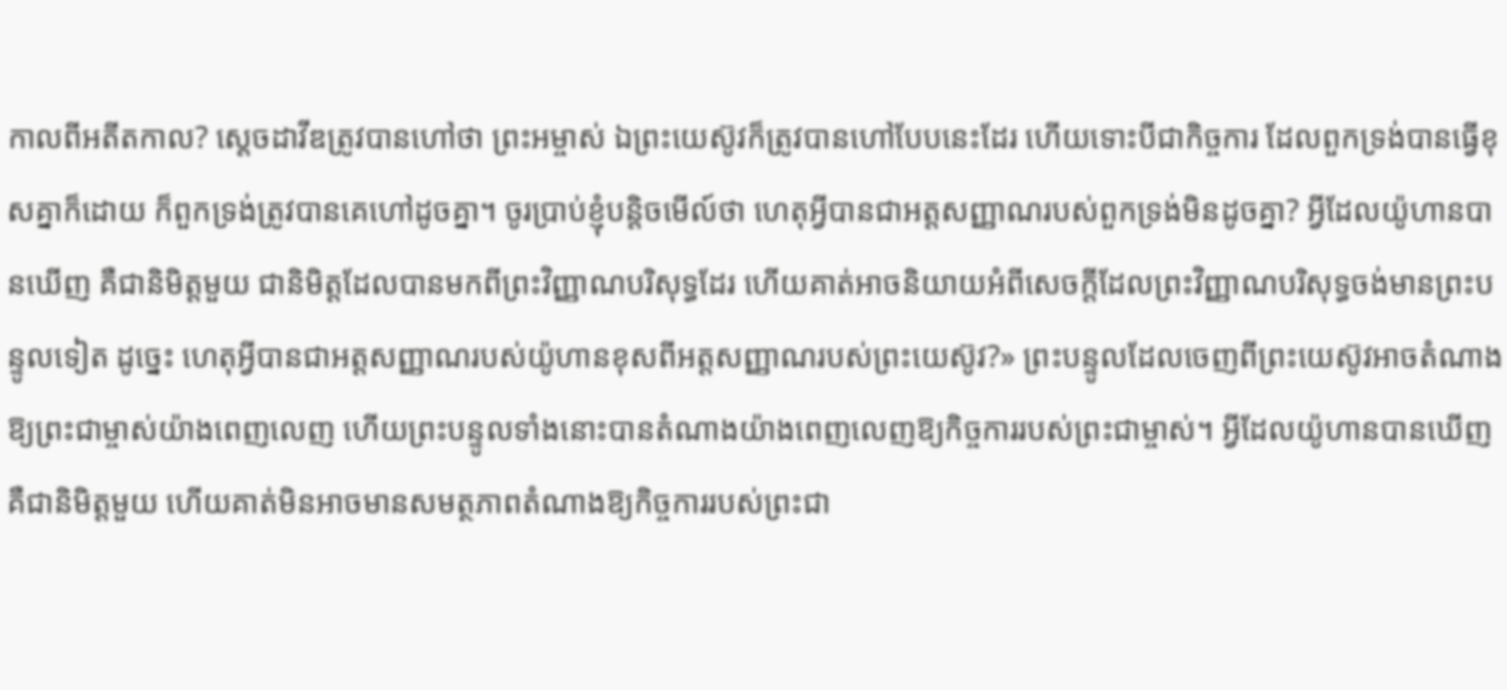កាលពីអតីតកាល? ស្ដេចដាវីឌត្រូវបានហៅថា ព្រះអម្ចាស់ ឯព្រះយេស៊ូវក៏ត្រូវបានហៅបែបនេះដែរ ហើយទោះបីជាកិច្ចការ ដែលពួកទ្រង់បានធ្វើខុសគ្នាក៏ដោយ ក៏ពួកទ្រង់ត្រូវបានគេហៅដូចគ្នា។ ចូរប្រាប់ខ្ញុំបន្ដិចមើល៍ថា ហេតុអ្វីបានជាអត្តសញ្ញាណរបស់ពួកទ្រង់មិនដូចគ្នា? អ្វីដែលយ៉ូហានបានឃើញ គឺជានិមិត្តមួយ ជានិមិត្តដែលបានមកពីព្រះវិញ្ញាណបរិសុទ្ធដែរ ហើយគាត់អាចនិយាយអំពីសេចក្តីដែលព្រះវិញ្ញាណបរិសុទ្ធចង់មានព្រះបន្ទូលទៀត ដូច្នេះ ហេតុអ្វីបានជាអត្តសញ្ញាណរបស់យ៉ូហានខុសពីអត្តសញ្ញាណរបស់ព្រះយេស៊ូវ?» ព្រះបន្ទូលដែលចេញពីព្រះយេស៊ូវអាចតំណាងឱ្យព្រះជាម្ចាស់យ៉ាងពេញលេញ ហើយព្រះបន្ទូលទាំងនោះបានតំណាងយ៉ាងពេញលេញឱ្យកិច្ចការរបស់ព្រះជាម្ចាស់។ អ្វីដែលយ៉ូហានបានឃើញ គឺជានិមិត្តមួយ ហើយគាត់មិនអាចមានសមត្ថភាពតំណាងឱ្យកិច្ចការរបស់ព្រះជា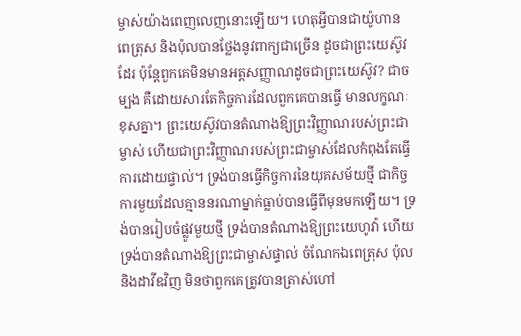ម្ចាស់យ៉ាងពេញលេញនោះឡើយ។ ហេតុអ្វីបានជាយ៉ូហាន ពេត្រុស និងប៉ុលបានថ្លែងនូវពាក្យជាច្រើន ដូចជាព្រះយេស៊ូវដែរ ប៉ុន្តែពួកគេមិនមានអត្តសញ្ញាណដូចជាព្រះយេស៊ូវ? ជាចម្បង គឺដោយសារតែកិច្ចការដែលពួកគេបានធ្វើ មានលក្ខណៈខុសគ្នា។ ព្រះយេស៊ូវបានតំណាងឱ្យព្រះវិញ្ញាណរបស់ព្រះជាម្ចាស់ ហើយជាព្រះវិញ្ញាណរបស់ព្រះជាម្ចាស់ដែលកំពុងតែធ្វើការដោយផ្ទាល់។ ទ្រង់បានធ្វើកិច្ចការនៃយុគសម័យថ្មី ជាកិច្ចការមួយដែលគ្មាននរណាម្នាក់ធ្លាប់បានធ្វើពីមុនមកឡើយ។ ទ្រង់បានរៀបចំផ្លូវមួយថ្មី ទ្រង់បានតំណាងឱ្យព្រះយេហូវ៉ា ហើយទ្រង់បានតំណាងឱ្យព្រះជាម្ចាស់ផ្ទាល់ ចំណែកឯពេត្រុស ប៉ុល និងដាវីឌវិញ មិនថាពួកគេត្រូវបានត្រាស់ហៅ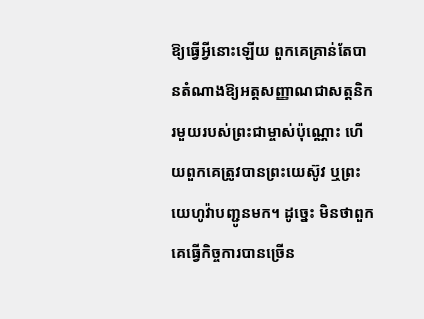ឱ្យធ្វើអ្វីនោះឡើយ ពួកគេគ្រាន់តែបានតំណាងឱ្យអត្តសញ្ញាណជាសត្តនិករមួយរបស់ព្រះជាម្ចាស់ប៉ុណ្ណោះ ហើយពួកគេត្រូវបានព្រះយេស៊ូវ ឬព្រះយេហូវ៉ាបញ្ជូនមក។ ដូច្នេះ មិនថាពួកគេធ្វើកិច្ចការបានច្រើន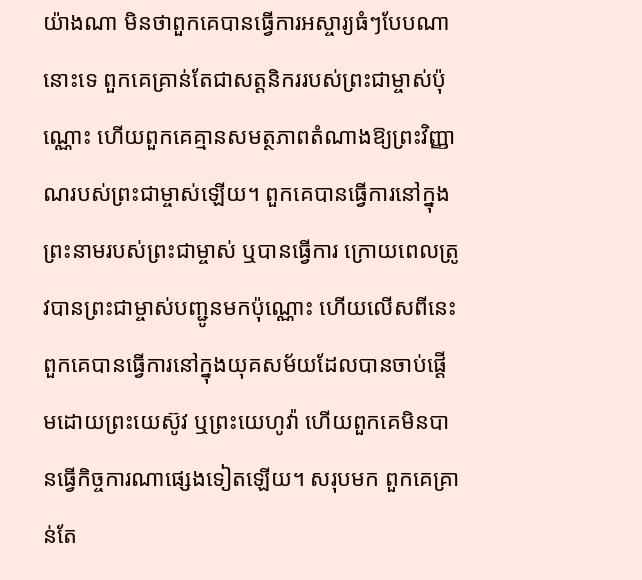យ៉ាងណា មិនថាពួកគេបានធ្វើការអស្ចារ្យធំៗបែបណានោះទេ ពួកគេគ្រាន់តែជាសត្តនិកររបស់ព្រះជាម្ចាស់ប៉ុណ្ណោះ ហើយពួកគេគ្មានសមត្ថភាពតំណាងឱ្យព្រះវិញ្ញាណរបស់ព្រះជាម្ចាស់ឡើយ។ ពួកគេបានធ្វើការនៅក្នុងព្រះនាមរបស់ព្រះជាម្ចាស់ ឬបានធ្វើការ ក្រោយពេលត្រូវបានព្រះជាម្ចាស់បញ្ជូនមកប៉ុណ្ណោះ ហើយលើសពីនេះ ពួកគេបានធ្វើការនៅក្នុងយុគសម័យដែលបានចាប់ផ្ដើមដោយព្រះយេស៊ូវ ឬព្រះយេហូវ៉ា ហើយពួកគេមិនបានធ្វើកិច្ចការណាផ្សេងទៀតឡើយ។ សរុបមក ពួកគេគ្រាន់តែ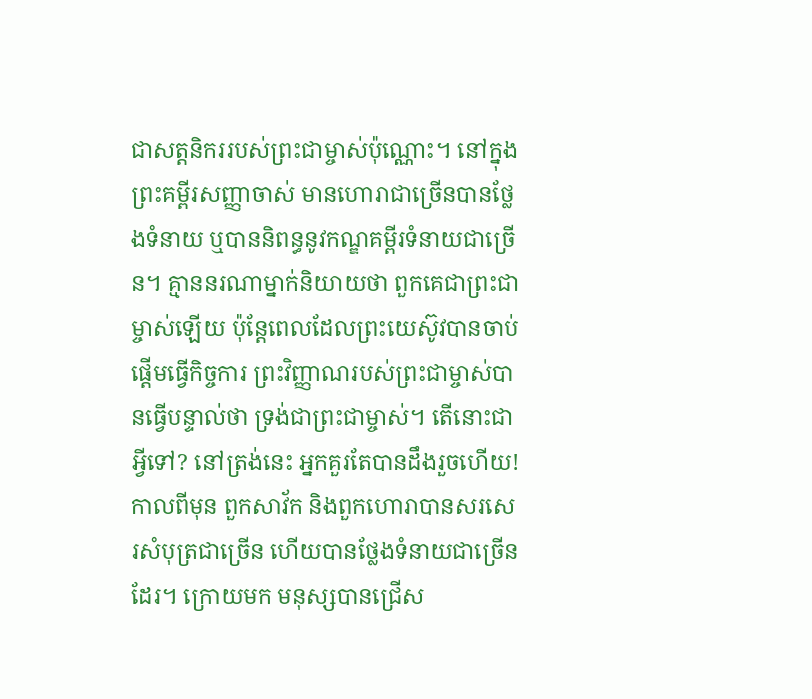ជាសត្តនិកររបស់ព្រះជាម្ចាស់ប៉ុណ្ណោះ។ នៅក្នុងព្រះគម្ពីរសញ្ញាចាស់ មានហោរាជាច្រើនបានថ្លែងទំនាយ ឬបាននិពន្ធនូវកណ្ឌគម្ពីរទំនាយជាច្រើន។ គ្មាននរណាម្នាក់និយាយថា ពួកគេជាព្រះជាម្ចាស់ឡើយ ប៉ុន្តែពេលដែលព្រះយេស៊ូវបានចាប់ផ្ដើមធ្វើកិច្ចការ ព្រះវិញ្ញាណរបស់ព្រះជាម្ចាស់បានធ្វើបន្ទាល់ថា ទ្រង់ជាព្រះជាម្ចាស់។ តើនោះជាអ្វីទៅ? នៅត្រង់នេះ អ្នកគួរតែបានដឹងរួចហើយ! កាលពីមុន ពួកសាវ័ក និងពួកហោរាបានសរសេរសំបុត្រជាច្រើន ហើយបានថ្លែងទំនាយជាច្រើនដែរ។ ក្រោយមក មនុស្សបានជ្រើស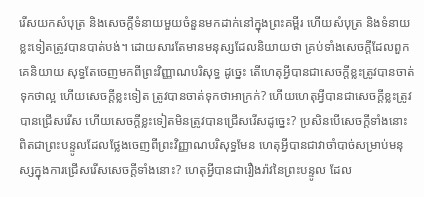រើសយកសំបុត្រ និងសេចក្ដីទំនាយមួយចំនួនមកដាក់នៅក្នុងព្រះគម្ពីរ ហើយសំបុត្រ និងទំនាយខ្លះទៀតត្រូវបានបាត់បង់។ ដោយសារតែមានមនុស្សដែលនិយាយថា គ្រប់ទាំងសេចក្តីដែលពួកគេនិយាយ សុទ្ធតែចេញមកពីព្រះវិញ្ញាណបរិសុទ្ធ ដូច្នេះ តើហេតុអ្វីបានជាសេចក្តីខ្លះត្រូវបានចាត់ទុកថាល្អ ហើយសេចក្តីខ្លះទៀត ត្រូវបានចាត់ទុកថាអាក្រក់? ហើយហេតុអ្វីបានជាសេចក្តីខ្លះត្រូវបានជ្រើសរើស ហើយសេចក្តីខ្លះទៀតមិនត្រូវបានជ្រើសរើសដូច្នេះ? ប្រសិនបើសេចក្តីទាំងនោះ ពិតជាព្រះបន្ទូលដែលថ្លែងចេញពីព្រះវិញ្ញាណបរិសុទ្ធមែន ហេតុអ្វីបានជាវាចាំបាច់សម្រាប់មនុស្សក្នុងការជ្រើសរើសសេចក្តីទាំងនោះ? ហេតុអ្វីបានជារឿងរ៉ាវនៃព្រះបន្ទូល ដែល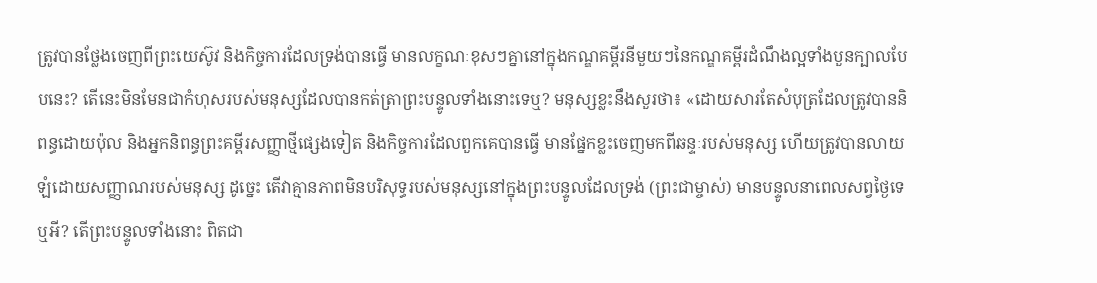ត្រូវបានថ្លែងចេញពីព្រះយេស៊ូវ និងកិច្ចការដែលទ្រង់បានធ្វើ មានលក្ខណៈខុសៗគ្នានៅក្នុងកណ្ឌគម្ពីរនីមួយៗនៃកណ្ឌគម្ពីរដំណឹងល្អទាំងបួនក្បាលបែបនេះ? តើនេះមិនមែនជាកំហុសរបស់មនុស្សដែលបានកត់ត្រាព្រះបន្ទូលទាំងនោះទេឬ? មនុស្សខ្លះនឹងសួរថា៖ «ដោយសារតែសំបុត្រដែលត្រូវបាននិពន្ធដោយប៉ុល និងអ្នកនិពន្ធព្រះគម្ពីរសញ្ញាថ្មីផ្សេងទៀត និងកិច្ចការដែលពួកគេបានធ្វើ មានផ្នែកខ្លះចេញមកពីឆន្ទៈរបស់មនុស្ស ហើយត្រូវបានលាយឡំដោយសញ្ញាណរបស់មនុស្ស ដូច្នេះ តើវាគ្មានភាពមិនបរិសុទ្ធរបស់មនុស្សនៅក្នុងព្រះបន្ទូលដែលទ្រង់ (ព្រះជាម្ចាស់) មានបន្ទូលនាពេលសព្វថ្ងៃទេឬអី? តើព្រះបន្ទូលទាំងនោះ ពិតជា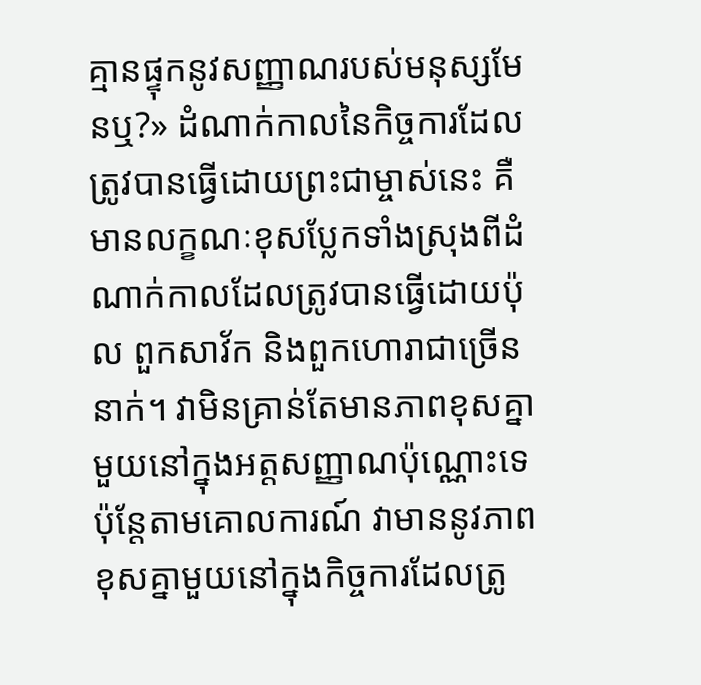គ្មានផ្ទុកនូវសញ្ញាណរបស់មនុស្សមែនឬ?» ដំណាក់កាលនៃកិច្ចការដែលត្រូវបានធ្វើដោយព្រះជាម្ចាស់នេះ គឺមានលក្ខណៈខុសប្លែកទាំងស្រុងពីដំណាក់កាលដែលត្រូវបានធ្វើដោយប៉ុល ពួកសាវ័ក និងពួកហោរាជាច្រើននាក់។ វាមិនគ្រាន់តែមានភាពខុសគ្នាមួយនៅក្នុងអត្តសញ្ញាណប៉ុណ្ណោះទេ ប៉ុន្តែតាមគោលការណ៍ វាមាននូវភាពខុសគ្នាមួយនៅក្នុងកិច្ចការដែលត្រូ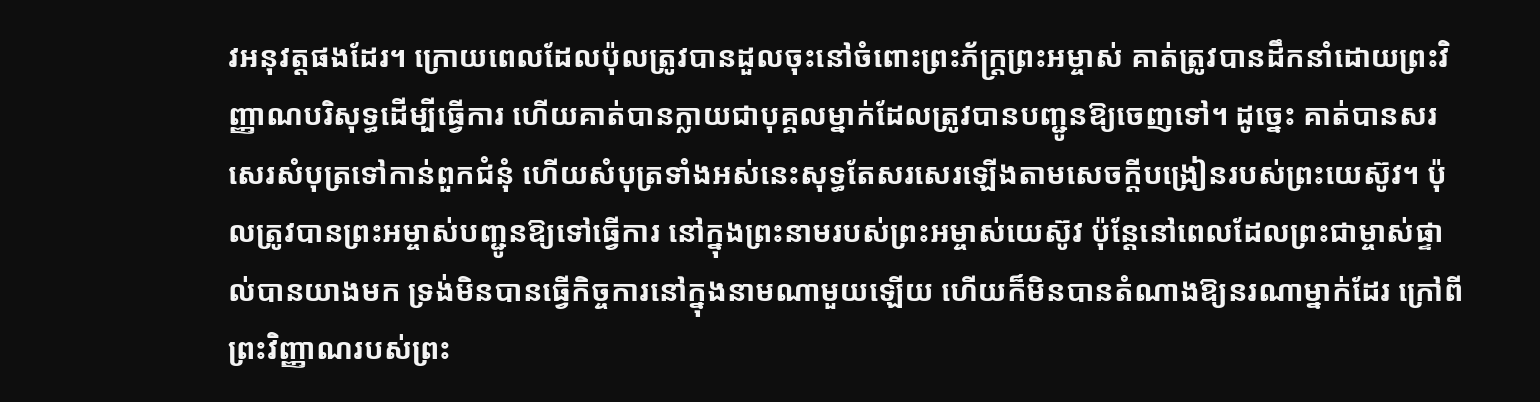វអនុវត្តផងដែរ។ ក្រោយពេលដែលប៉ុលត្រូវបានដួលចុះនៅចំពោះព្រះភ័ក្រ្ដព្រះអម្ចាស់ គាត់ត្រូវបានដឹកនាំដោយព្រះវិញ្ញាណបរិសុទ្ធដើម្បីធ្វើការ ហើយគាត់បានក្លាយជាបុគ្គលម្នាក់ដែលត្រូវបានបញ្ជូនឱ្យចេញទៅ។ ដូច្នេះ គាត់បានសរសេរសំបុត្រទៅកាន់ពួកជំនុំ ហើយសំបុត្រទាំងអស់នេះសុទ្ធតែសរសេរឡើងតាមសេចក្តីបង្រៀនរបស់ព្រះយេស៊ូវ។ ប៉ុលត្រូវបានព្រះអម្ចាស់បញ្ជូនឱ្យទៅធ្វើការ នៅក្នុងព្រះនាមរបស់ព្រះអម្ចាស់យេស៊ូវ ប៉ុន្តែនៅពេលដែលព្រះជាម្ចាស់ផ្ទាល់បានយាងមក ទ្រង់មិនបានធ្វើកិច្ចការនៅក្នុងនាមណាមួយឡើយ ហើយក៏មិនបានតំណាងឱ្យនរណាម្នាក់ដែរ ក្រៅពីព្រះវិញ្ញាណរបស់ព្រះ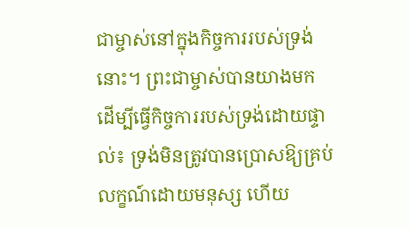ជាម្ចាស់នៅក្នុងកិច្ចការរបស់ទ្រង់នោះ។ ព្រះជាម្ចាស់បានយាងមក ដើម្បីធ្វើកិច្ចការរបស់ទ្រង់ដោយផ្ទាល់៖ ទ្រង់មិនត្រូវបានប្រោសឱ្យគ្រប់លក្ខណ៍ដោយមនុស្ស ហើយ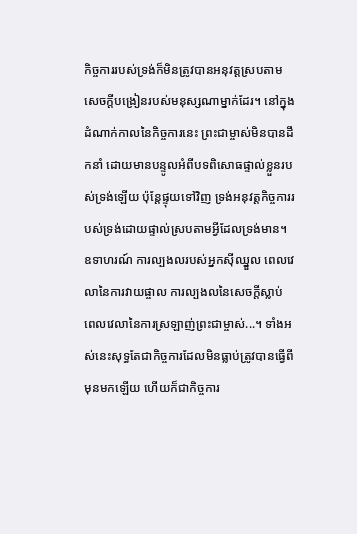កិច្ចការរបស់ទ្រង់ក៏មិនត្រូវបានអនុវត្តស្របតាមសេចក្តីបង្រៀនរបស់មនុស្សណាម្នាក់ដែរ។ នៅក្នុងដំណាក់កាលនៃកិច្ចការនេះ ព្រះជាម្ចាស់មិនបានដឹកនាំ ដោយមានបន្ទូលអំពីបទពិសោធផ្ទាល់ខ្លួនរបស់ទ្រង់ឡើយ ប៉ុន្តែផ្ទុយទៅវិញ ទ្រង់អនុវត្តកិច្ចការរបស់ទ្រង់ដោយផ្ទាល់ស្របតាមអ្វីដែលទ្រង់មាន។ ឧទាហរណ៍ ការល្បងលរបស់អ្នកស៊ីឈ្នួល ពេលវេលានៃការវាយផ្ចាល ការល្បងលនៃសេចក្តីស្លាប់ ពេលវេលានៃការស្រឡាញ់ព្រះជាម្ចាស់...។ ទាំងអស់នេះសុទ្ធតែជាកិច្ចការដែលមិនធ្លាប់ត្រូវបានធ្វើពីមុនមកឡើយ ហើយក៏ជាកិច្ចការ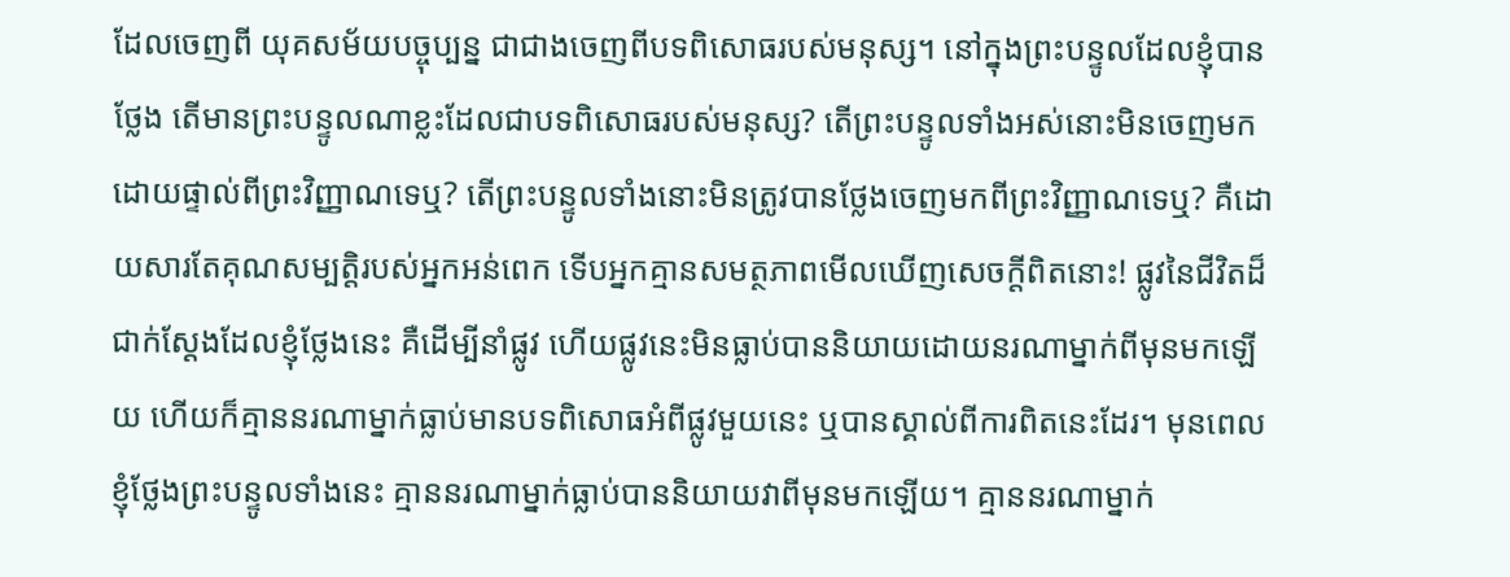ដែលចេញពី យុគសម័យបច្ចុប្បន្ន ជាជាងចេញពីបទពិសោធរបស់មនុស្ស។ នៅក្នុងព្រះបន្ទូលដែលខ្ញុំបានថ្លែង តើមានព្រះបន្ទូលណាខ្លះដែលជាបទពិសោធរបស់មនុស្ស? តើព្រះបន្ទូលទាំងអស់នោះមិនចេញមកដោយផ្ទាល់ពីព្រះវិញ្ញាណទេឬ? តើព្រះបន្ទូលទាំងនោះមិនត្រូវបានថ្លែងចេញមកពីព្រះវិញ្ញាណទេឬ? គឺដោយសារតែគុណសម្បត្តិរបស់អ្នកអន់ពេក ទើបអ្នកគ្មានសមត្ថភាពមើលឃើញសេចក្តីពិតនោះ! ផ្លូវនៃជីវិតដ៏ជាក់ស្ដែងដែលខ្ញុំថ្លែងនេះ គឺដើម្បីនាំផ្លូវ ហើយផ្លូវនេះមិនធ្លាប់បាននិយាយដោយនរណាម្នាក់ពីមុនមកឡើយ ហើយក៏គ្មាននរណាម្នាក់ធ្លាប់មានបទពិសោធអំពីផ្លូវមួយនេះ ឬបានស្គាល់ពីការពិតនេះដែរ។ មុនពេលខ្ញុំថ្លែងព្រះបន្ទូលទាំងនេះ គ្មាននរណាម្នាក់ធ្លាប់បាននិយាយវាពីមុនមកឡើយ។ គ្មាននរណាម្នាក់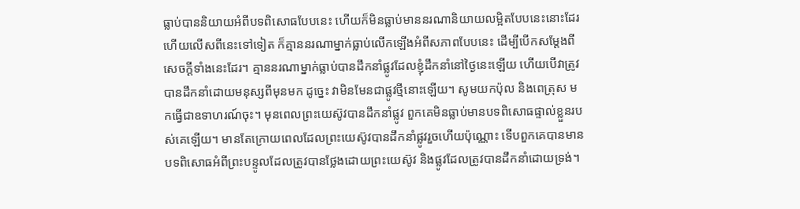ធ្លាប់បាននិយាយអំពីបទពិសោធបែបនេះ ហើយក៏មិនធ្លាប់មាននរណានិយាយលម្អិតបែបនេះនោះដែរ ហើយលើសពីនេះទៅទៀត ក៏គ្មាននរណាម្នាក់ធ្លាប់លើកឡើងអំពីសភាពបែបនេះ ដើម្បីបើកសម្ដែងពីសេចក្តីទាំងនេះដែរ។ គ្មាននរណាម្នាក់ធ្លាប់បានដឹកនាំផ្លូវដែលខ្ញុំដឹកនាំនៅថ្ងៃនេះឡើយ ហើយបើវាត្រូវបានដឹកនាំដោយមនុស្សពីមុនមក ដូច្នេះ វាមិនមែនជាផ្លូវថ្មីនោះឡើយ។ សូមយកប៉ុល និងពេត្រុស មកធ្វើជាឧទាហរណ៍ចុះ។ មុនពេលព្រះយេស៊ូវបានដឹកនាំផ្លូវ ពួកគេមិនធ្លាប់មានបទពិសោធផ្ទាល់ខ្លួនរបស់គេឡើយ។ មានតែក្រោយពេលដែលព្រះយេស៊ូវបានដឹកនាំផ្លូវរួចហើយប៉ុណ្ណោះ ទើបពួកគេបានមានបទពិសោធអំពីព្រះបន្ទូលដែលត្រូវបានថ្លែងដោយព្រះយេស៊ូវ និងផ្លូវដែលត្រូវបានដឹកនាំដោយទ្រង់។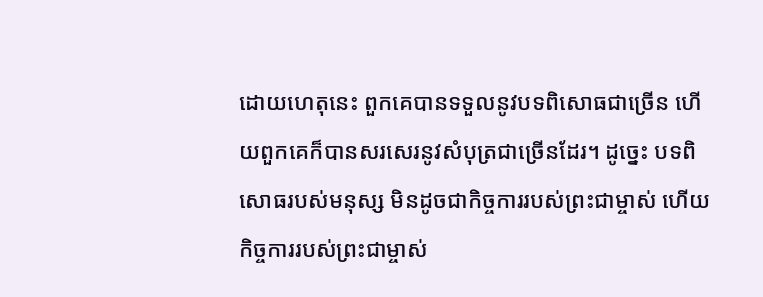ដោយហេតុនេះ ពួកគេបានទទួលនូវបទពិសោធជាច្រើន ហើយពួកគេក៏បានសរសេរនូវសំបុត្រជាច្រើនដែរ។ ដូច្នេះ បទពិសោធរបស់មនុស្ស មិនដូចជាកិច្ចការរបស់ព្រះជាម្ចាស់ ហើយកិច្ចការរបស់ព្រះជាម្ចាស់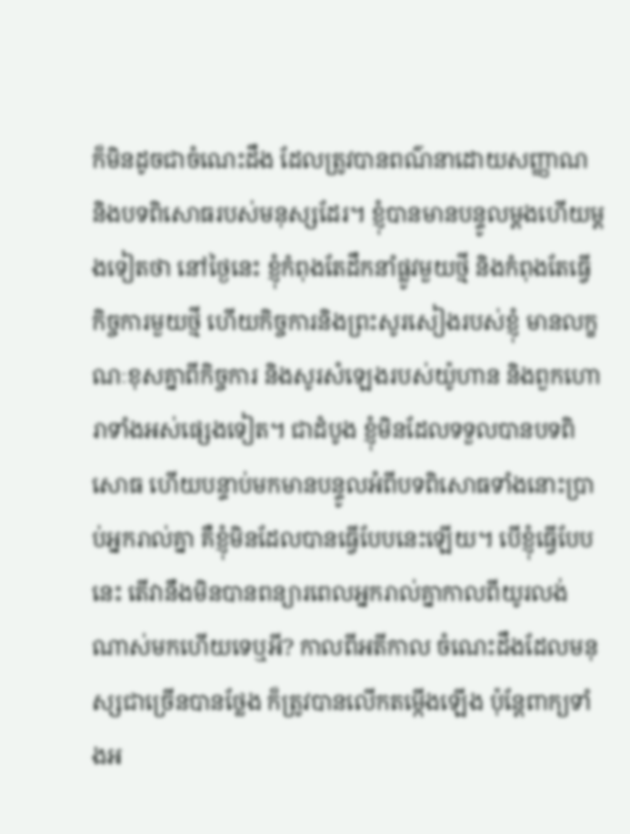ក៏មិនដូចជាចំណេះដឹង ដែលត្រូវបានពណ៌នាដោយសញ្ញាណ និងបទពិសោធរបស់មនុស្សដែរ។ ខ្ញុំបានមានបន្ទូលម្ដងហើយម្ដងទៀតថា នៅថ្ងៃនេះ ខ្ញុំកំពុងតែដឹកនាំផ្លូវមួយថ្មី និងកំពុងតែធ្វើកិច្ចការមួយថ្មី ហើយកិច្ចការនិងព្រះសូរសៀងរបស់ខ្ញុំ មានលក្ខណៈខុសគ្នាពីកិច្ចការ និងសូរសំឡេងរបស់យ៉ូហាន និងពួកហោរាទាំងអស់ផ្សេងទៀត។ ជាដំបូង ខ្ញុំមិនដែលទទួលបានបទពិសោធ ហើយបន្ទាប់មកមានបន្ទូលអំពីបទពិសោធទាំងនោះប្រាប់អ្នករាល់គ្នា គឺខ្ញុំមិនដែលបានធ្វើបែបនេះឡើយ។ បើខ្ញុំធ្វើបែបនេះ តើវានឹងមិនបានពន្យារពេលអ្នករាល់គ្នាកាលពីយូរលង់ណាស់មកហើយទេឬអី? កាលពីអតីកាល ចំណេះដឹងដែលមនុស្សជាច្រើនបានថ្លែង ក៏ត្រូវបានលើកតម្កើងឡើង ប៉ុន្តែពាក្យទាំងអ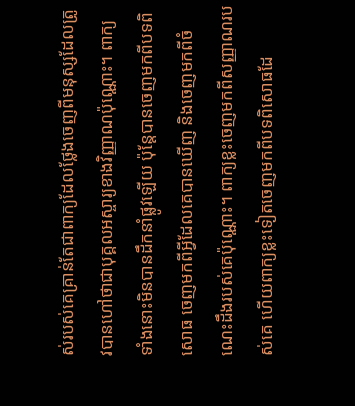ស់របស់គេគ្រាន់តែជាពាក្យដែលថ្លែងចេញពីមនុស្សដែលត្រូវបានហៅថាជាបុគ្គលអស្ចារ្យខាងវិញ្ញាណប៉ុណ្ណោះ។ ពាក្យទាំងនោះមិនបានដឹកនាំផ្លូវឡើយ ប៉ុន្តែបានចេញមកពីបទពិសោធ ចេញមកពីអ្វីដែលគេបានឃើញ និងចេញមកពីចំណេះដឹងរបស់គេប៉ុណ្ណោះ។ ពាក្យខ្លះចេញមកពីសញ្ញាណរបស់គេ ហើយពាក្យខ្លះទៀតចេញមកពីបទពិសោធដែ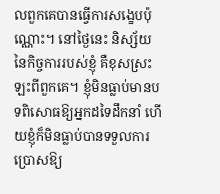លពួកគេបានធ្វើការសង្ខេបប៉ុណ្ណោះ។ នៅថ្ងៃនេះ និស្ស័យនៃកិច្ចការរបស់ខ្ញុំ គឺខុសស្រះឡះពីពួកគេ។ ខ្ញុំមិនធ្លាប់មានបទពិសោធឱ្យអ្នកដទៃដឹកនាំ ហើយខ្ញុំក៏មិនធ្លាប់បានទទួលការប្រោសឱ្យ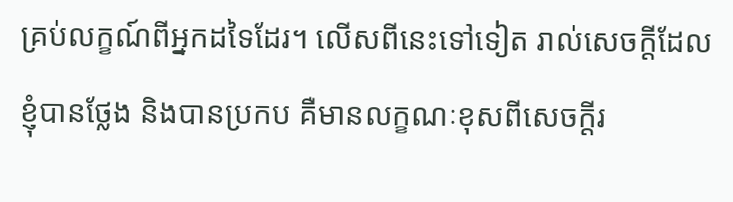គ្រប់លក្ខណ៍ពីអ្នកដទៃដែរ។ លើសពីនេះទៅទៀត រាល់សេចក្តីដែលខ្ញុំបានថ្លែង និងបានប្រកប គឺមានលក្ខណៈខុសពីសេចក្តីរ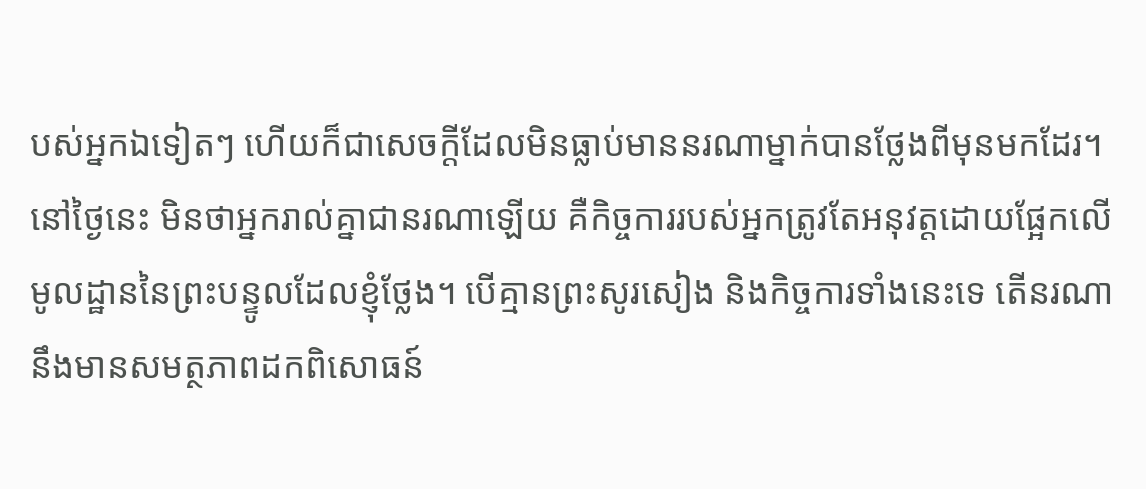បស់អ្នកឯទៀតៗ ហើយក៏ជាសេចក្តីដែលមិនធ្លាប់មាននរណាម្នាក់បានថ្លែងពីមុនមកដែរ។ នៅថ្ងៃនេះ មិនថាអ្នករាល់គ្នាជានរណាឡើយ គឺកិច្ចការរបស់អ្នកត្រូវតែអនុវត្តដោយផ្អែកលើមូលដ្ឋាននៃព្រះបន្ទូលដែលខ្ញុំថ្លែង។ បើគ្មានព្រះសូរសៀង និងកិច្ចការទាំងនេះទេ តើនរណានឹងមានសមត្ថភាពដកពិសោធន៍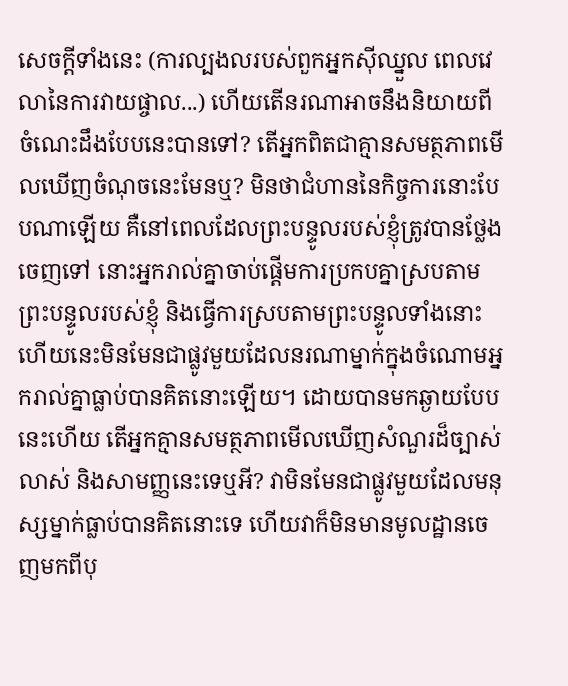សេចក្តីទាំងនេះ (ការល្បងលរបស់ពួកអ្នកស៊ីឈ្នួល ពេលវេលានៃការវាយផ្ចាល...) ហើយតើនរណាអាចនឹងនិយាយពី ចំណេះដឹងបែបនេះបានទៅ? តើអ្នកពិតជាគ្មានសមត្ថភាពមើលឃើញចំណុចនេះមែនឬ? មិនថាជំហាននៃកិច្ចការនោះបែបណាឡើយ គឺនៅពេលដែលព្រះបន្ទូលរបស់ខ្ញុំត្រូវបានថ្លែងចេញទៅ នោះអ្នករាល់គ្នាចាប់ផ្ដើមការប្រកបគ្នាស្របតាមព្រះបន្ទូលរបស់ខ្ញុំ និងធ្វើការស្របតាមព្រះបន្ទូលទាំងនោះ ហើយនេះមិនមែនជាផ្លូវមួយដែលនរណាម្នាក់ក្នុងចំណោមអ្នករាល់គ្នាធ្លាប់បានគិតនោះឡើយ។ ដោយបានមកឆ្ងាយបែបនេះហើយ តើអ្នកគ្មានសមត្ថភាពមើលឃើញសំណួរដ៏ច្បាស់លាស់ និងសាមញ្ញនេះទេឬអី? វាមិនមែនជាផ្លូវមួយដែលមនុស្សម្នាក់ធ្លាប់បានគិតនោះទេ ហើយវាក៏មិនមានមូលដ្ឋានចេញមកពីបុ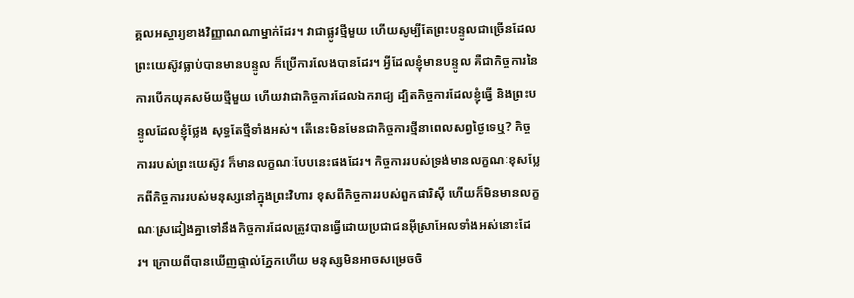គ្គលអស្ចារ្យខាងវិញ្ញាណណាម្នាក់ដែរ។ វាជាផ្លូវថ្មីមួយ ហើយសូម្បីតែព្រះបន្ទូលជាច្រើនដែលព្រះយេស៊ូវធ្លាប់បានមានបន្ទូល ក៏ប្រើការលែងបានដែរ។ អ្វីដែលខ្ញុំមានបន្ទូល គឺជាកិច្ចការនៃការបើកយុគសម័យថ្មីមួយ ហើយវាជាកិច្ចការដែលឯករាជ្យ ដ្បិតកិច្ចការដែលខ្ញុំធ្វើ និងព្រះបន្ទូលដែលខ្ញុំថ្លែង សុទ្ធតែថ្មីទាំងអស់។ តើនេះមិនមែនជាកិច្ចការថ្មីនាពេលសព្វថ្ងៃទេឬ? កិច្ចការរបស់ព្រះយេស៊ូវ ក៏មានលក្ខណៈបែបនេះផងដែរ។ កិច្ចការរបស់ទ្រង់មានលក្ខណៈខុសប្លែកពីកិច្ចការរបស់មនុស្សនៅក្នុងព្រះវិហារ ខុសពីកិច្ចការរបស់ពួកផារិស៊ី ហើយក៏មិនមានលក្ខណៈស្រដៀងគ្នាទៅនឹងកិច្ចការដែលត្រូវបានធ្វើដោយប្រជាជនអ៊ីស្រាអែលទាំងអស់នោះដែរ។ ក្រោយពីបានឃើញផ្ទាល់ភ្នែកហើយ មនុស្សមិនអាចសម្រេចចិ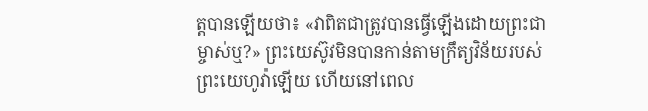ត្តបានឡើយថា៖ «វាពិតជាត្រូវបានធ្វើឡើងដោយព្រះជាម្ចាស់ឬ?» ព្រះយេស៊ូវមិនបានកាន់តាមក្រឹត្យវិន័យរបស់ព្រះយេហូវ៉ាឡើយ ហើយនៅពេល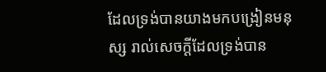ដែលទ្រង់បានយាងមកបង្រៀនមនុស្ស រាល់សេចក្តីដែលទ្រង់បាន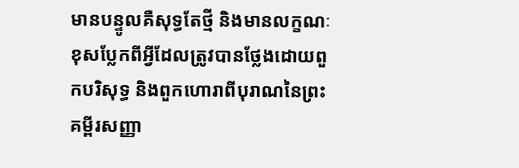មានបន្ទូលគឺសុទ្ធតែថ្មី និងមានលក្ខណៈខុសប្លែកពីអ្វីដែលត្រូវបានថ្លែងដោយពួកបរិសុទ្ធ និងពួកហោរាពីបុរាណនៃព្រះគម្ពីរសញ្ញា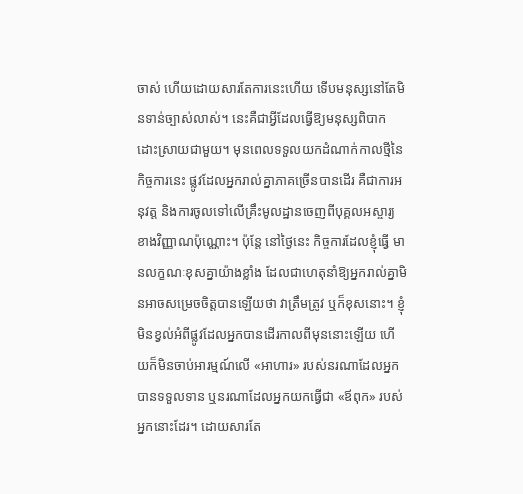ចាស់ ហើយដោយសារតែការនេះហើយ ទើបមនុស្សនៅតែមិនទាន់ច្បាស់លាស់។ នេះគឺជាអ្វីដែលធ្វើឱ្យមនុស្សពិបាកដោះស្រាយជាមួយ។ មុនពេលទទួលយកដំណាក់កាលថ្មីនៃកិច្ចការនេះ ផ្លូវដែលអ្នករាល់គ្នាភាគច្រើនបានដើរ គឺជាការអនុវត្ត និងការចូលទៅលើគ្រឹះមូលដ្ឋានចេញពីបុគ្គលអស្ចារ្យខាងវិញ្ញាណប៉ុណ្ណោះ។ ប៉ុន្តែ នៅថ្ងៃនេះ កិច្ចការដែលខ្ញុំធ្វើ មានលក្ខណៈខុសគ្នាយ៉ាងខ្លាំង ដែលជាហេតុនាំឱ្យអ្នករាល់គ្នាមិនអាចសម្រេចចិត្តបានឡើយថា វាត្រឹមត្រូវ ឬក៏ខុសនោះ។ ខ្ញុំមិនខ្វល់អំពីផ្លូវដែលអ្នកបានដើរកាលពីមុននោះឡើយ ហើយក៏មិនចាប់អារម្មណ៍លើ «អាហារ» របស់នរណាដែលអ្នកបានទទួលទាន ឬនរណាដែលអ្នកយកធ្វើជា «ឪពុក» របស់អ្នកនោះដែរ។ ដោយសារតែ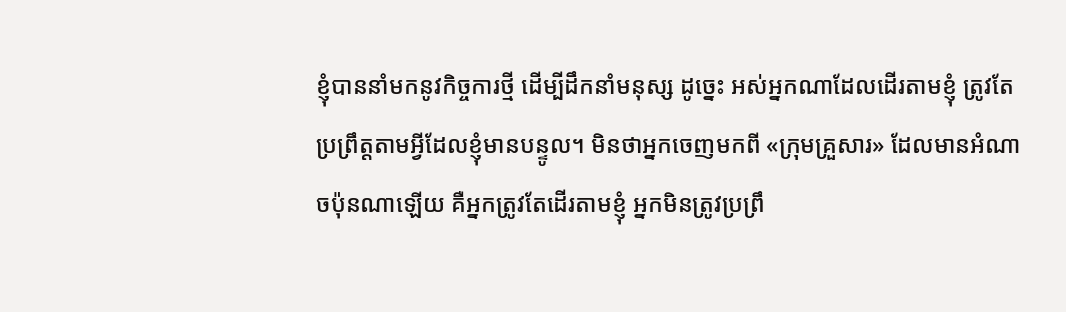ខ្ញុំបាននាំមកនូវកិច្ចការថ្មី ដើម្បីដឹកនាំមនុស្ស ដូច្នេះ អស់អ្នកណាដែលដើរតាមខ្ញុំ ត្រូវតែប្រព្រឹត្តតាមអ្វីដែលខ្ញុំមានបន្ទូល។ មិនថាអ្នកចេញមកពី «ក្រុមគ្រួសារ» ដែលមានអំណាចប៉ុនណាឡើយ គឺអ្នកត្រូវតែដើរតាមខ្ញុំ អ្នកមិនត្រូវប្រព្រឹ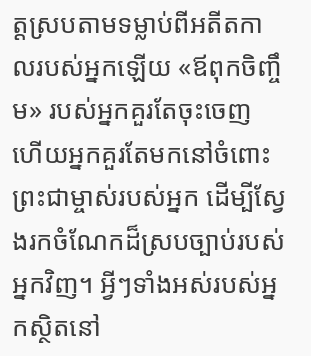ត្តស្របតាមទម្លាប់ពីអតីតកាលរបស់អ្នកឡើយ «ឪពុកចិញ្ចឹម» របស់អ្នកគួរតែចុះចេញ ហើយអ្នកគួរតែមកនៅចំពោះព្រះជាម្ចាស់របស់អ្នក ដើម្បីស្វែងរកចំណែកដ៏ស្របច្បាប់របស់អ្នកវិញ។ អ្វីៗទាំងអស់របស់អ្នកស្ថិតនៅ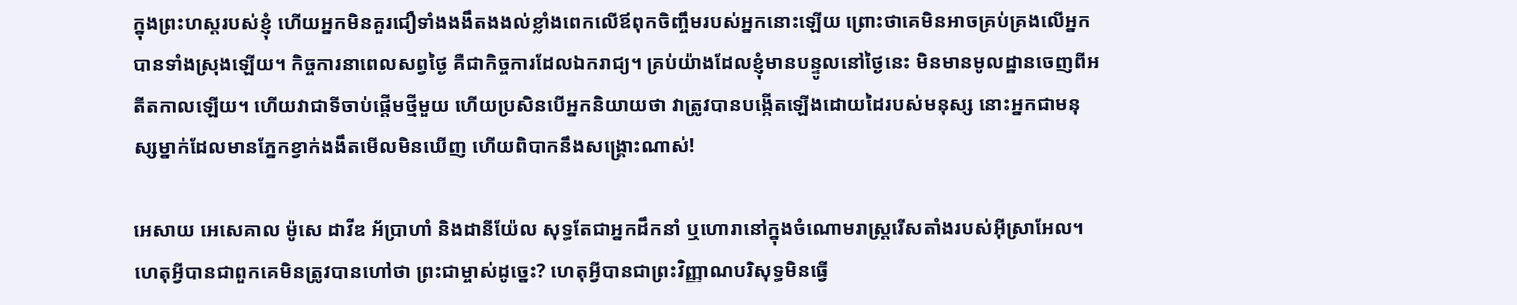ក្នុងព្រះហស្ដរបស់ខ្ញុំ ហើយអ្នកមិនគួរជឿទាំងងងឹតងងល់ខ្លាំងពេកលើឪពុកចិញ្ចឹមរបស់អ្នកនោះឡើយ ព្រោះថាគេមិនអាចគ្រប់គ្រងលើអ្នកបានទាំងស្រុងឡើយ។ កិច្ចការនាពេលសព្វថ្ងៃ គឺជាកិច្ចការដែលឯករាជ្យ។ គ្រប់យ៉ាងដែលខ្ញុំមានបន្ទូលនៅថ្ងៃនេះ មិនមានមូលដ្ឋានចេញពីអតីតកាលឡើយ។ ហើយវាជាទីចាប់ផ្ដើមថ្មីមួយ ហើយប្រសិនបើអ្នកនិយាយថា វាត្រូវបានបង្កើតឡើងដោយដៃរបស់មនុស្ស នោះអ្នកជាមនុស្សម្នាក់ដែលមានភ្នែកខ្វាក់ងងឹតមើលមិនឃើញ ហើយពិបាកនឹងសង្រ្គោះណាស់!

អេសាយ អេសេគាល ម៉ូសេ ដាវីឌ អ័ប្រាហាំ និងដានីយ៉ែល សុទ្ធតែជាអ្នកដឹកនាំ ឬហោរានៅក្នុងចំណោមរាស្ដ្ររើសតាំងរបស់អ៊ីស្រាអែល។ ហេតុអ្វីបានជាពួកគេមិនត្រូវបានហៅថា ព្រះជាម្ចាស់ដូច្នេះ? ហេតុអ្វីបានជាព្រះវិញ្ញាណបរិសុទ្ធមិនធ្វើ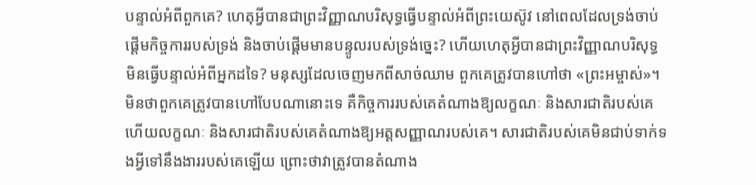បន្ទាល់អំពីពួកគេ? ហេតុអ្វីបានជាព្រះវិញ្ញាណបរិសុទ្ធធ្វើបន្ទាល់អំពីព្រះយេស៊ូវ នៅពេលដែលទ្រង់ចាប់ផ្ដើមកិច្ចការរបស់ទ្រង់ និងចាប់ផ្ដើមមានបន្ទូលរបស់ទ្រង់ច្នេះ? ហើយហេតុអ្វីបានជាព្រះវិញ្ញាណបរិសុទ្ធមិនធ្វើបន្ទាល់អំពីអ្នកដទៃ? មនុស្សដែលចេញមកពីសាច់ឈាម ពួកគេត្រូវបានហៅថា «ព្រះអម្ចាស់»។ មិនថាពួកគេត្រូវបានហៅបែបណានោះទេ គឺកិច្ចការរបស់គេតំណាងឱ្យលក្ខណៈ និងសារជាតិរបស់គេ ហើយលក្ខណៈ និងសារជាតិរបស់គេតំណាងឱ្យអត្តសញ្ញាណរបស់គេ។ សារជាតិរបស់គេមិនជាប់ទាក់ទងអ្វីទៅនឹងងាររបស់គេឡើយ ព្រោះថាវាត្រូវបានតំណាង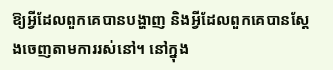ឱ្យអ្វីដែលពួកគេបានបង្ហាញ និងអ្វីដែលពួកគេបានស្ដែងចេញតាមការរស់នៅ។ នៅក្នុង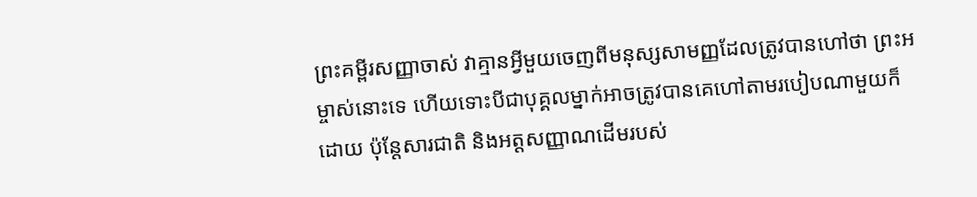ព្រះគម្ពីរសញ្ញាចាស់ វាគ្មានអ្វីមួយចេញពីមនុស្សសាមញ្ញដែលត្រូវបានហៅថា ព្រះអម្ចាស់នោះទេ ហើយទោះបីជាបុគ្គលម្នាក់អាចត្រូវបានគេហៅតាមរបៀបណាមួយក៏ដោយ ប៉ុន្តែសារជាតិ និងអត្តសញ្ញាណដើមរបស់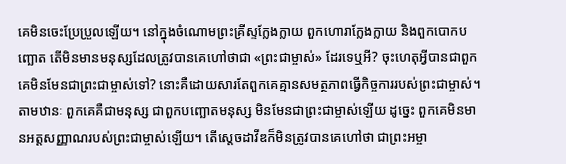គេមិនចេះប្រែប្រួលឡើយ។ នៅក្នុងចំណោមព្រះគ្រីស្ទក្លែងក្លាយ ពួកហោរាក្លែងក្លាយ និងពួកបោកបញ្ឆោត តើមិនមានមនុស្សដែលត្រូវបានគេហៅថាជា «ព្រះជាម្ចាស់» ដែរទេឬអី? ចុះហេតុអ្វីបានជាពួកគេមិនមែនជាព្រះជាម្ចាស់ទៅ? នោះគឺដោយសារតែពួកគេគ្មានសមត្ថភាពធ្វើកិច្ចការរបស់ព្រះជាម្ចាស់។ តាមឋានៈ ពួកគេគឺជាមនុស្ស ជាពួកបញ្ឆោតមនុស្ស មិនមែនជាព្រះជាម្ចាស់ឡើយ ដូច្នេះ ពួកគេមិនមានអត្តសញ្ញាណរបស់ព្រះជាម្ចាស់ឡើយ។ តើស្ដេចដាវីឌក៏មិនត្រូវបានគេហៅថា ជាព្រះអម្ចា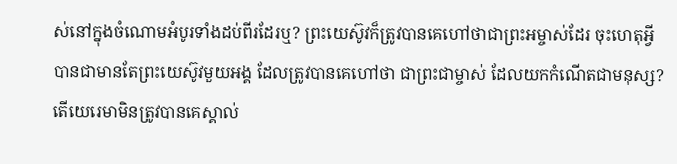ស់នៅក្នុងចំណោមអំបូរទាំងដប់ពីរដែរឬ? ព្រះយេស៊ូវក៏ត្រូវបានគេហៅថាជាព្រះអម្ចាស់ដែរ ចុះហេតុអ្វីបានជាមានតែព្រះយេស៊ូវមួយអង្គ ដែលត្រូវបានគេហៅថា ជាព្រះជាម្ចាស់ ដែលយកកំណើតជាមនុស្ស? តើយេរេមាមិនត្រូវបានគេស្គាល់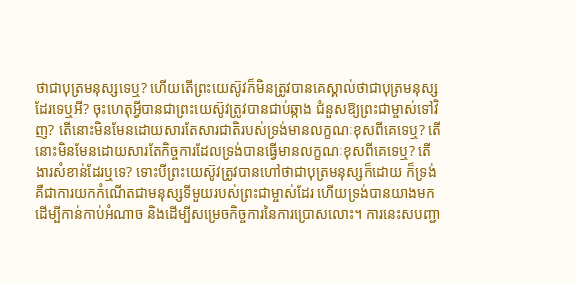ថាជាបុត្រមនុស្សទេឬ? ហើយតើព្រះយេស៊ូវក៏មិនត្រូវបានគេស្គាល់ថាជាបុត្រមនុស្សដែរទេឬអី? ចុះហេតុអ្វីបានជាព្រះយេស៊ូវត្រូវបានជាប់ឆ្កាង ជំនួសឱ្យព្រះជាម្ចាស់ទៅវិញ? តើនោះមិនមែនដោយសារតែសារជាតិរបស់ទ្រង់មានលក្ខណៈខុសពីគេទេឬ? តើនោះមិនមែនដោយសារតែកិច្ចការដែលទ្រង់បានធ្វើមានលក្ខណៈខុសពីគេទេឬ? តើងារសំខាន់ដែរឬទេ? ទោះបីព្រះយេស៊ូវត្រូវបានហៅថាជាបុត្រមនុស្សក៏ដោយ ក៏ទ្រង់គឺជាការយកកំណើតជាមនុស្សទីមួយរបស់ព្រះជាម្ចាស់ដែរ ហើយទ្រង់បានយាងមក ដើម្បីកាន់កាប់អំណាច និងដើម្បីសម្រេចកិច្ចការនៃការប្រោសលោះ។ ការនេះសបញ្ជា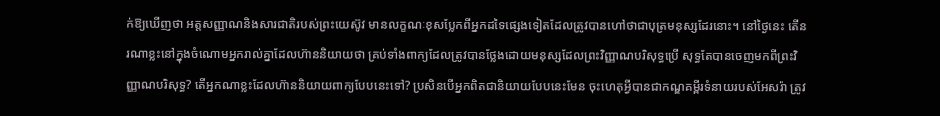ក់ឱ្យឃើញថា អត្តសញ្ញាណនិងសារជាតិរបស់ព្រះយេស៊ូវ មានលក្ខណៈខុសប្លែកពីអ្នកដទៃផ្សេងទៀតដែលត្រូវបានហៅថាជាបុត្រមនុស្សដែរនោះ។ នៅថ្ងៃនេះ តើនរណាខ្លះនៅក្នុងចំណោមអ្នករាល់គ្នាដែលហ៊ាននិយាយថា គ្រប់ទាំងពាក្យដែលត្រូវបានថ្លែងដោយមនុស្សដែលព្រះវិញ្ញាណបរិសុទ្ធប្រើ សុទ្ធតែបានចេញមកពីព្រះវិញ្ញាណបរិសុទ្ធ? តើអ្នកណាខ្លះដែលហ៊ាននិយាយពាក្យបែបនេះទៅ? ប្រសិនបើអ្នកពិតជានិយាយបែបនេះមែន ចុះហេតុអ្វីបានជាកណ្ឌគម្ពីរទំនាយរបស់អែសរ៉ា ត្រូវ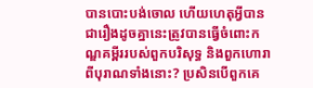បានបោះបង់ចោល ហើយហេតុអ្វីបានជារឿងដូចគ្នានេះត្រូវបានធ្វើចំពោះកណ្ឌគម្ពីររបស់ពួកបរិសុទ្ធ និងពួកហោរាពីបុរាណទាំងនោះ? ប្រសិនបើពួកគេ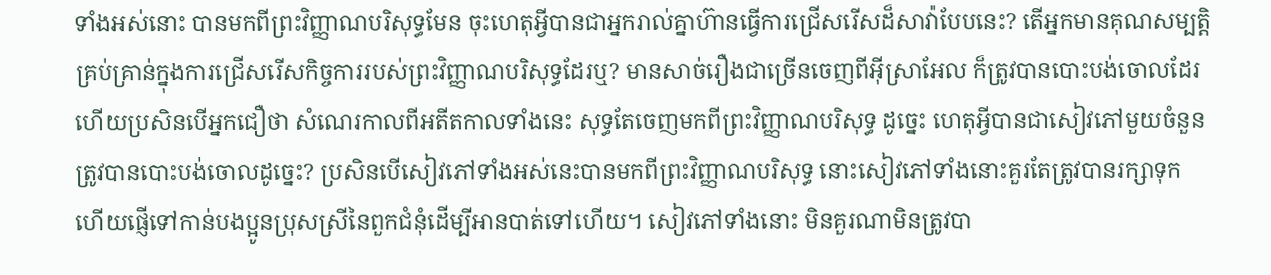ទាំងអស់នោះ បានមកពីព្រះវិញ្ញាណបរិសុទ្ធមែន ចុះហេតុអ្វីបានជាអ្នករាល់គ្នាហ៊ានធ្វើការជ្រើសរើសដ៏សាវ៉ាបែបនេះ? តើអ្នកមានគុណសម្បត្តិគ្រប់គ្រាន់ក្នុងការជ្រើសរើសកិច្ចការរបស់ព្រះវិញ្ញាណបរិសុទ្ធដែរឬ? មានសាច់រឿងជាច្រើនចេញពីអ៊ីស្រាអែល ក៏ត្រូវបានបោះបង់ចោលដែរ ហើយប្រសិនបើអ្នកជឿថា សំណេរកាលពីអតីតកាលទាំងនេះ សុទ្ធតែចេញមកពីព្រះវិញ្ញាណបរិសុទ្ធ ដូច្នេះ ហេតុអ្វីបានជាសៀវភៅមួយចំនួនត្រូវបានបោះបង់ចោលដូច្នេះ? ប្រសិនបើសៀវភៅទាំងអស់នេះបានមកពីព្រះវិញ្ញាណបរិសុទ្ធ នោះសៀវភៅទាំងនោះគួរតែត្រូវបានរក្សាទុក ហើយផ្ញើទៅកាន់បងប្អូនប្រុសស្រីនៃពួកជំនុំដើម្បីអានបាត់ទៅហើយ។ សៀវភៅទាំងនោះ មិនគួរណាមិនត្រូវបា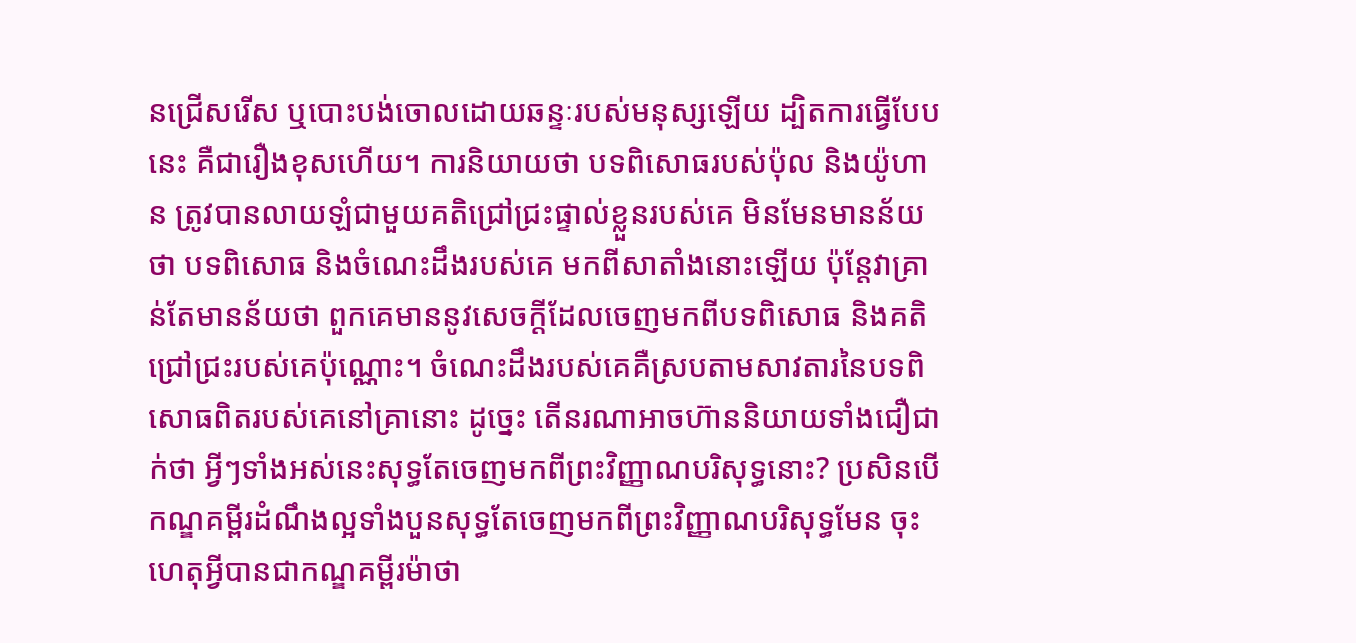នជ្រើសរើស ឬបោះបង់ចោលដោយឆន្ទៈរបស់មនុស្សឡើយ ដ្បិតការធ្វើបែបនេះ គឺជារឿងខុសហើយ។ ការនិយាយថា បទពិសោធរបស់ប៉ុល និងយ៉ូហាន ត្រូវបានលាយឡំជាមួយគតិជ្រៅជ្រះផ្ទាល់ខ្លួនរបស់គេ មិនមែនមានន័យថា បទពិសោធ និងចំណេះដឹងរបស់គេ មកពីសាតាំងនោះឡើយ ប៉ុន្តែវាគ្រាន់តែមានន័យថា ពួកគេមាននូវសេចក្តីដែលចេញមកពីបទពិសោធ និងគតិជ្រៅជ្រះរបស់គេប៉ុណ្ណោះ។ ចំណេះដឹងរបស់គេគឺស្របតាមសាវតារនៃបទពិសោធពិតរបស់គេនៅគ្រានោះ ដូច្នេះ តើនរណាអាចហ៊ាននិយាយទាំងជឿជាក់ថា អ្វីៗទាំងអស់នេះសុទ្ធតែចេញមកពីព្រះវិញ្ញាណបរិសុទ្ធនោះ? ប្រសិនបើកណ្ឌគម្ពីរដំណឹងល្អទាំងបួនសុទ្ធតែចេញមកពីព្រះវិញ្ញាណបរិសុទ្ធមែន ចុះហេតុអ្វីបានជាកណ្ឌគម្ពីរម៉ាថា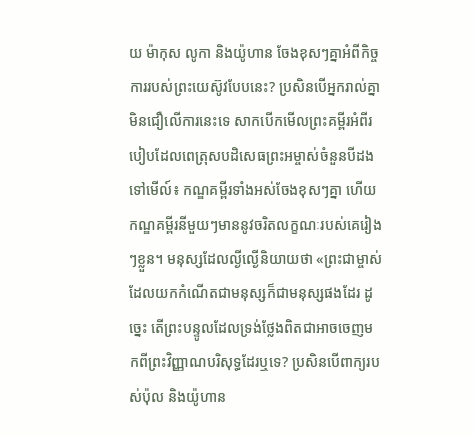យ ម៉ាកុស លូកា និងយ៉ូហាន ចែងខុសៗគ្នាអំពីកិច្ចការរបស់ព្រះយេស៊ូវបែបនេះ? ប្រសិនបើអ្នករាល់គ្នាមិនជឿលើការនេះទេ សាកបើកមើលព្រះគម្ពីរអំពីរបៀបដែលពេត្រុសបដិសេធព្រះអម្ចាស់ចំនួនបីដងទៅមើល៍៖ កណ្ឌគម្ពីរទាំងអស់ចែងខុសៗគ្នា ហើយកណ្ឌគម្ពីរនីមួយៗមាននូវចរិតលក្ខណៈរបស់គេរៀងៗខ្លួន។ មនុស្សដែលល្ងីល្ងើនិយាយថា «ព្រះជាម្ចាស់ដែលយកកំណើតជាមនុស្សក៏ជាមនុស្សផងដែរ ដូច្នេះ តើព្រះបន្ទូលដែលទ្រង់ថ្លែងពិតជាអាចចេញមកពីព្រះវិញ្ញាណបរិសុទ្ធដែរឬទេ? ប្រសិនបើពាក្យរបស់ប៉ុល និងយ៉ូហាន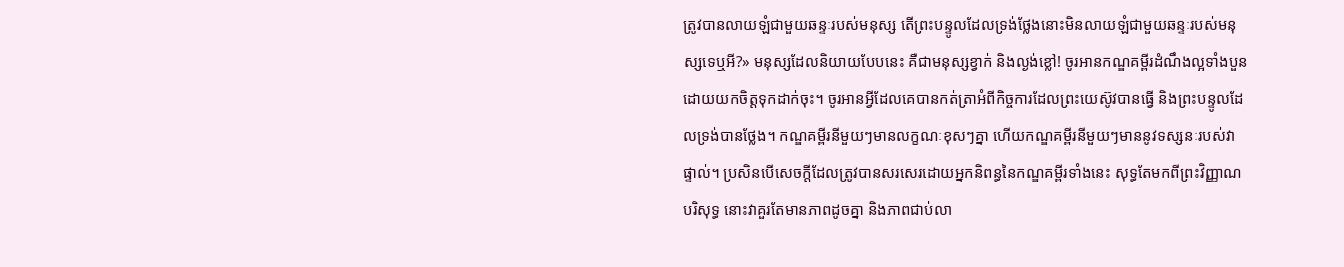ត្រូវបានលាយឡំជាមួយឆន្ទៈរបស់មនុស្ស តើព្រះបន្ទូលដែលទ្រង់ថ្លែងនោះមិនលាយឡំជាមួយឆន្ទៈរបស់មនុស្សទេឬអី?» មនុស្សដែលនិយាយបែបនេះ គឺជាមនុស្សខ្វាក់ និងល្ងង់ខ្លៅ! ចូរអានកណ្ឌគម្ពីរដំណឹងល្អទាំងបួនដោយយកចិត្តទុកដាក់ចុះ។ ចូរអានអ្វីដែលគេបានកត់ត្រាអំពីកិច្ចការដែលព្រះយេស៊ូវបានធ្វើ និងព្រះបន្ទូលដែលទ្រង់បានថ្លែង។ កណ្ឌគម្ពីរនីមួយៗមានលក្ខណៈខុសៗគ្នា ហើយកណ្ឌគម្ពីរនីមួយៗមាននូវទស្សនៈរបស់វាផ្ទាល់។ ប្រសិនបើសេចក្តីដែលត្រូវបានសរសេរដោយអ្នកនិពន្ធនៃកណ្ឌគម្ពីរទាំងនេះ សុទ្ធតែមកពីព្រះវិញ្ញាណបរិសុទ្ធ នោះវាគួរតែមានភាពដូចគ្នា និងភាពជាប់លា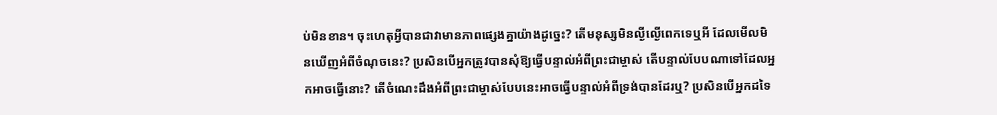ប់មិនខាន។ ចុះហេតុអ្វីបានជាវាមានភាពផ្សេងគ្នាយ៉ាងដូច្នេះ? តើមនុស្សមិនល្ងីល្ងើពេកទេឬអី ដែលមើលមិនឃើញអំពីចំណុចនេះ? ប្រសិនបើអ្នកត្រូវបានសុំឱ្យធ្វើបន្ទាល់អំពីព្រះជាម្ចាស់ តើបន្ទាល់បែបណាទៅដែលអ្នកអាចធ្វើនោះ? តើចំណេះដឹងអំពីព្រះជាម្ចាស់បែបនេះអាចធ្វើបន្ទាល់អំពីទ្រង់បានដែរឬ? ប្រសិនបើអ្នកដទៃ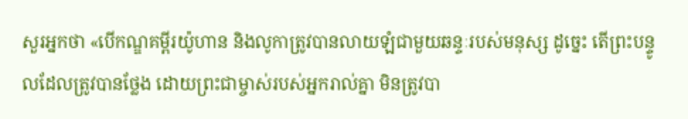សួរអ្នកថា «បើកណ្ឌគម្ពីរយ៉ូហាន និងលូកាត្រូវបានលាយឡំជាមួយឆន្ទៈរបស់មនុស្ស ដូច្នេះ តើព្រះបន្ទូលដែលត្រូវបានថ្លែង ដោយព្រះជាម្ចាស់របស់អ្នករាល់គ្នា មិនត្រូវបា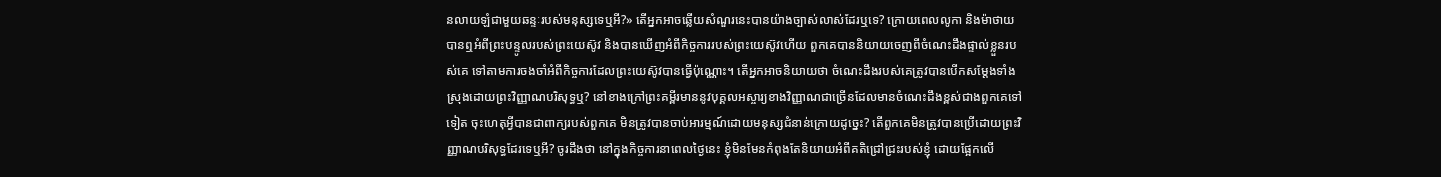នលាយឡំជាមួយឆន្ទៈរបស់មនុស្សទេឬអី?» តើអ្នកអាចឆ្លើយសំណួរនេះបានយ៉ាងច្បាស់លាស់ដែរឬទេ? ក្រោយពេលលូកា និងម៉ាថាយបានឮអំពីព្រះបន្ទូលរបស់ព្រះយេស៊ូវ និងបានឃើញអំពីកិច្ចការរបស់ព្រះយេស៊ូវហើយ ពួកគេបាននិយាយចេញពីចំណេះដឹងផ្ទាល់ខ្លួនរបស់គេ ទៅតាមការចងចាំអំពីកិច្ចការដែលព្រះយេស៊ូវបានធ្វើប៉ុណ្ណោះ។ តើអ្នកអាចនិយាយថា ចំណេះដឹងរបស់គេត្រូវបានបើកសម្ដែងទាំងស្រុងដោយព្រះវិញ្ញាណបរិសុទ្ធឬ? នៅខាងក្រៅព្រះគម្ពីរមាននូវបុគ្គលអស្ចារ្យខាងវិញ្ញាណជាច្រើនដែលមានចំណេះដឹងខ្ពស់ជាងពួកគេទៅទៀត ចុះហេតុអ្វីបានជាពាក្យរបស់ពួកគេ មិនត្រូវបានចាប់អារម្មណ៍ដោយមនុស្សជំនាន់ក្រោយដូច្នេះ? តើពួកគេមិនត្រូវបានប្រើដោយព្រះវិញ្ញាណបរិសុទ្ធដែរទេឬអី? ចូរដឹងថា នៅក្នុងកិច្ចការនាពេលថ្ងៃនេះ ខ្ញុំមិនមែនកំពុងតែនិយាយអំពីគតិជ្រៅជ្រះរបស់ខ្ញុំ ដោយផ្អែកលើ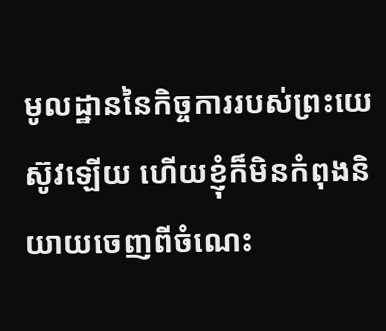មូលដ្ឋាននៃកិច្ចការរបស់ព្រះយេស៊ូវឡើយ ហើយខ្ញុំក៏មិនកំពុងនិយាយចេញពីចំណេះ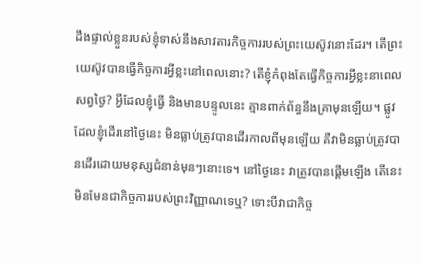ដឹងផ្ទាល់ខ្លួនរបស់ខ្ញុំទាស់នឹងសាវតារកិច្ចការរបស់ព្រះយេស៊ូវនោះដែរ។ តើព្រះយេស៊ូវបានធ្វើកិច្ចការអ្វីខ្លះនៅពេលនោះ? តើខ្ញុំកំពុងតែធ្វើកិច្ចការអ្វីខ្លះនាពេលសព្វថ្ងៃ? អ្វីដែលខ្ញុំធ្វើ និងមានបន្ទូលនេះ គ្មានពាក់ព័ន្ធនឹងគ្រាមុនឡើយ។ ផ្លូវដែលខ្ញុំដើរនៅថ្ងៃនេះ មិនធ្លាប់ត្រូវបានដើរកាលពីមុនឡើយ គឺវាមិនធ្លាប់ត្រូវបានដើរដោយមនុស្សជំនាន់មុនៗនោះទេ។ នៅថ្ងៃនេះ វាត្រូវបានផ្ដើមឡើង តើនេះមិនមែនជាកិច្ចការរបស់ព្រះវិញ្ញាណទេឬ? ទោះបីវាជាកិច្ច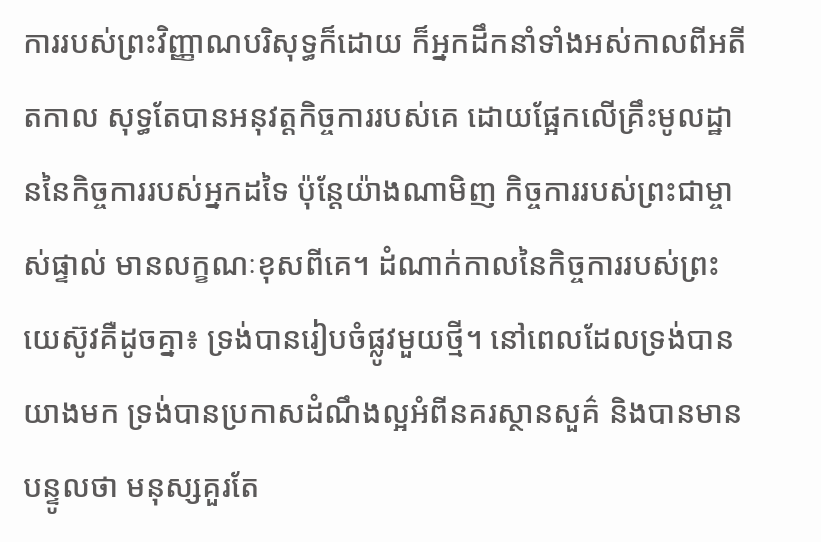ការរបស់ព្រះវិញ្ញាណបរិសុទ្ធក៏ដោយ ក៏អ្នកដឹកនាំទាំងអស់កាលពីអតីតកាល សុទ្ធតែបានអនុវត្តកិច្ចការរបស់គេ ដោយផ្អែកលើគ្រឹះមូលដ្ឋាននៃកិច្ចការរបស់អ្នកដទៃ ប៉ុន្តែយ៉ាងណាមិញ កិច្ចការរបស់ព្រះជាម្ចាស់ផ្ទាល់ មានលក្ខណៈខុសពីគេ។ ដំណាក់កាលនៃកិច្ចការរបស់ព្រះយេស៊ូវគឺដូចគ្នា៖ ទ្រង់បានរៀបចំផ្លូវមួយថ្មី។ នៅពេលដែលទ្រង់បានយាងមក ទ្រង់បានប្រកាសដំណឹងល្អអំពីនគរស្ថានសួគ៌ និងបានមានបន្ទូលថា មនុស្សគួរតែ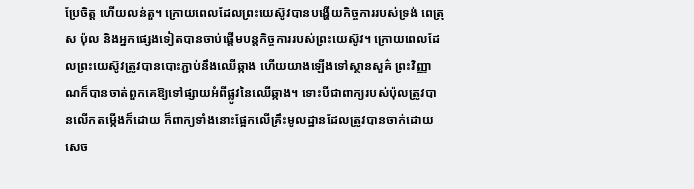ប្រែចិត្ត ហើយលន់តួ។ ក្រោយពេលដែលព្រះយេស៊ូវបានបង្ហើយកិច្ចការរបស់ទ្រង់ ពេត្រុស ប៉ុល និងអ្នកផ្សេងទៀតបានចាប់ផ្ដើមបន្តកិច្ចការរបស់ព្រះយេស៊ូវ។ ក្រោយពេលដែលព្រះយេស៊ូវត្រូវបានបោះភ្ជាប់នឹងឈើឆ្កាង ហើយយាងឡើងទៅស្ថានសួគ៌ ព្រះវិញ្ញាណក៏បានចាត់ពួកគេឱ្យទៅផ្សាយអំពីផ្លូវនៃឈើឆ្កាង។ ទោះបីជាពាក្យរបស់ប៉ុលត្រូវបានលើកតម្កើងក៏ដោយ ក៏ពាក្យទាំងនោះផ្អែកលើគ្រឹះមូលដ្ឋានដែលត្រូវបានចាក់ដោយសេច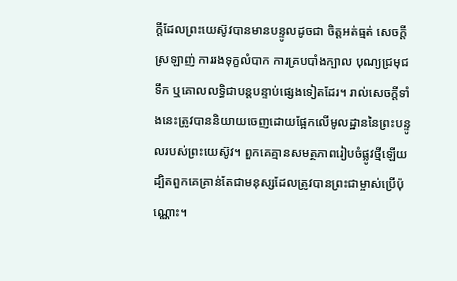ក្តីដែលព្រះយេស៊ូវបានមានបន្ទូលដូចជា ចិត្តអត់ធ្មត់ សេចក្តីស្រឡាញ់ ការរងទុក្ខលំបាក ការគ្របបាំងក្បាល បុណ្យជ្រមុជទឹក ឬគោលលទ្ធិជាបន្តបន្ទាប់ផ្សេងទៀតដែរ។ រាល់សេចក្តីទាំងនេះត្រូវបាននិយាយចេញដោយផ្អែកលើមូលដ្ឋាននៃព្រះបន្ទូលរបស់ព្រះយេស៊ូវ។ ពួកគេគ្មានសមត្ថភាពរៀបចំផ្លូវថ្មីឡើយ ដ្បិតពួកគេគ្រាន់តែជាមនុស្សដែលត្រូវបានព្រះជាម្ចាស់ប្រើប៉ុណ្ណោះ។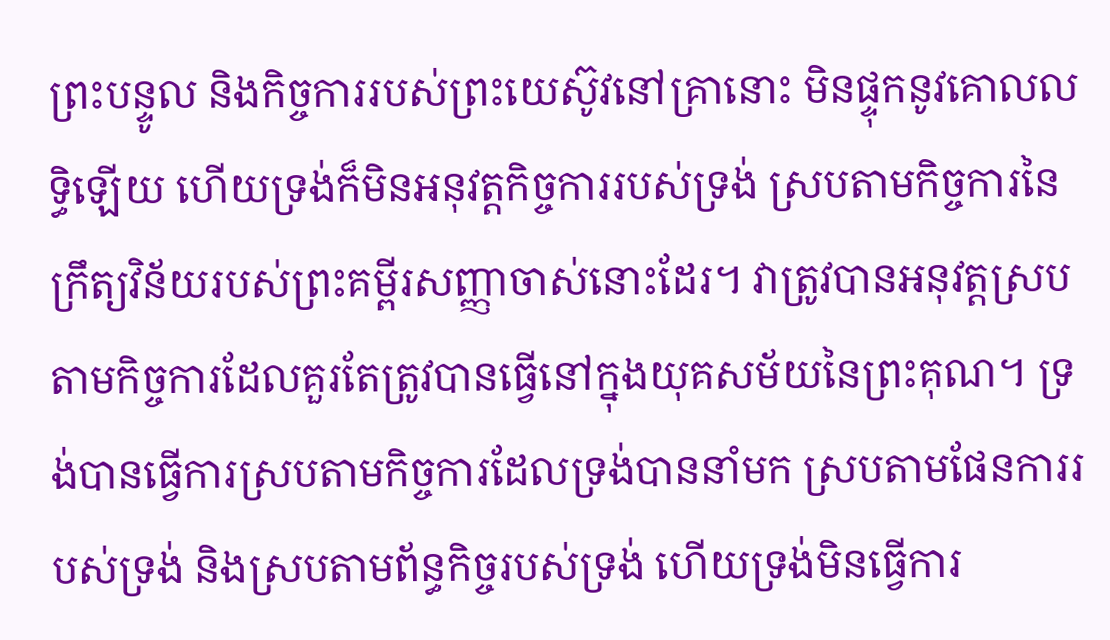ព្រះបន្ទូល និងកិច្ចការរបស់ព្រះយេស៊ូវនៅគ្រានោះ មិនផ្ទុកនូវគោលលទ្ធិឡើយ ហើយទ្រង់ក៏មិនអនុវត្តកិច្ចការរបស់ទ្រង់ ស្របតាមកិច្ចការនៃក្រឹត្យវិន័យរបស់ព្រះគម្ពីរសញ្ញាចាស់នោះដែរ។ វាត្រូវបានអនុវត្តស្របតាមកិច្ចការដែលគួរតែត្រូវបានធ្វើនៅក្នុងយុគសម័យនៃព្រះគុណ។ ទ្រង់បានធ្វើការស្របតាមកិច្ចការដែលទ្រង់បាននាំមក ស្របតាមផែនការរបស់ទ្រង់ និងស្របតាមព័ន្ធកិច្ចរបស់ទ្រង់ ហើយទ្រង់មិនធ្វើការ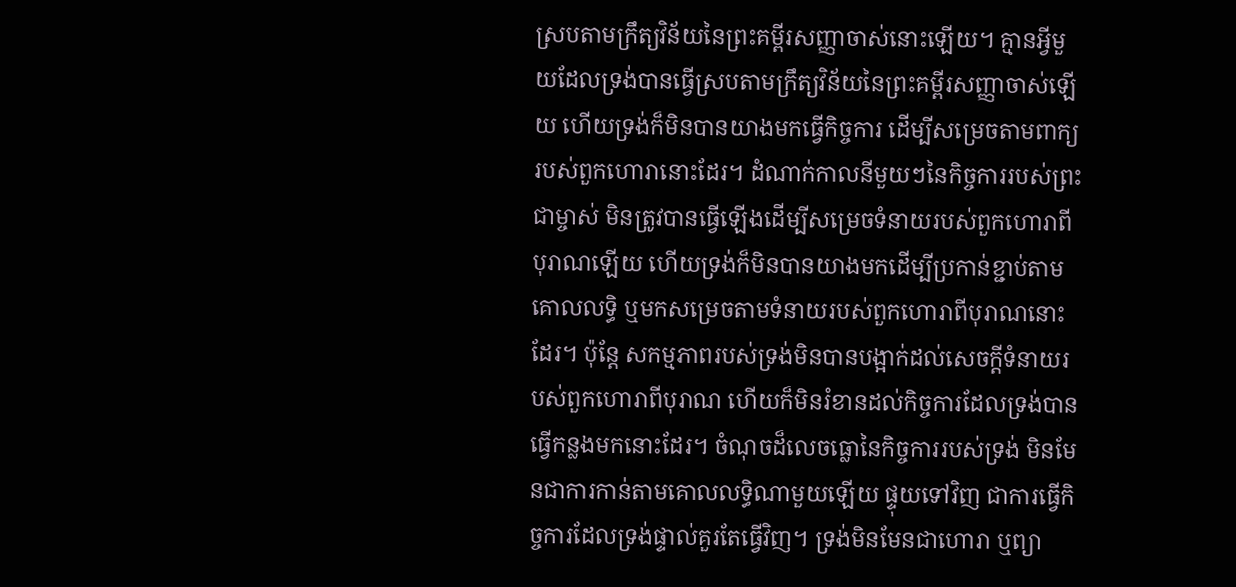ស្របតាមក្រឹត្យវិន័យនៃព្រះគម្ពីរសញ្ញាចាស់នោះឡើយ។ គ្មានអ្វីមួយដែលទ្រង់បានធ្វើស្របតាមក្រឹត្យវិន័យនៃព្រះគម្ពីរសញ្ញាចាស់ឡើយ ហើយទ្រង់ក៏មិនបានយាងមកធ្វើកិច្ចការ ដើម្បីសម្រេចតាមពាក្យរបស់ពួកហោរានោះដែរ។ ដំណាក់កាលនីមួយៗនៃកិច្ចការរបស់ព្រះជាម្ចាស់ មិនត្រូវបានធ្វើឡើងដើម្បីសម្រេចទំនាយរបស់ពួកហោរាពីបុរាណឡើយ ហើយទ្រង់ក៏មិនបានយាងមកដើម្បីប្រកាន់ខ្ជាប់តាមគោលលទ្ធិ ឬមកសម្រេចតាមទំនាយរបស់ពួកហោរាពីបុរាណនោះដែរ។ ប៉ុន្តែ សកម្មភាពរបស់ទ្រង់មិនបានបង្អាក់ដល់សេចក្តីទំនាយរបស់ពួកហោរាពីបុរាណ ហើយក៏មិនរំខានដល់កិច្ចការដែលទ្រង់បានធ្វើកន្លងមកនោះដែរ។ ចំណុចដ៏លេចធ្លោនៃកិច្ចការរបស់ទ្រង់ មិនមែនជាការកាន់តាមគោលលទ្ធិណាមួយឡើយ ផ្ទុយទៅវិញ ជាការធ្វើកិច្ចការដែលទ្រង់ផ្ទាល់គួរតែធ្វើវិញ។ ទ្រង់មិនមែនជាហោរា ឬព្យា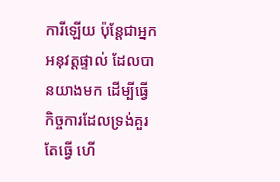ការីឡើយ ប៉ុន្តែជាអ្នកអនុវត្តផ្ទាល់ ដែលបានយាងមក ដើម្បីធ្វើកិច្ចការដែលទ្រង់គួរតែធ្វើ ហើ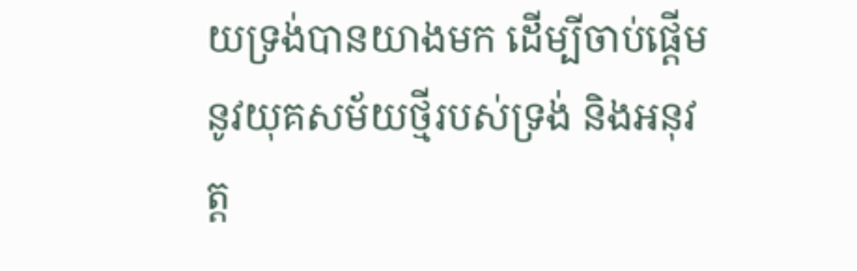យទ្រង់បានយាងមក ដើម្បីចាប់ផ្ដើមនូវយុគសម័យថ្មីរបស់ទ្រង់ និងអនុវត្ត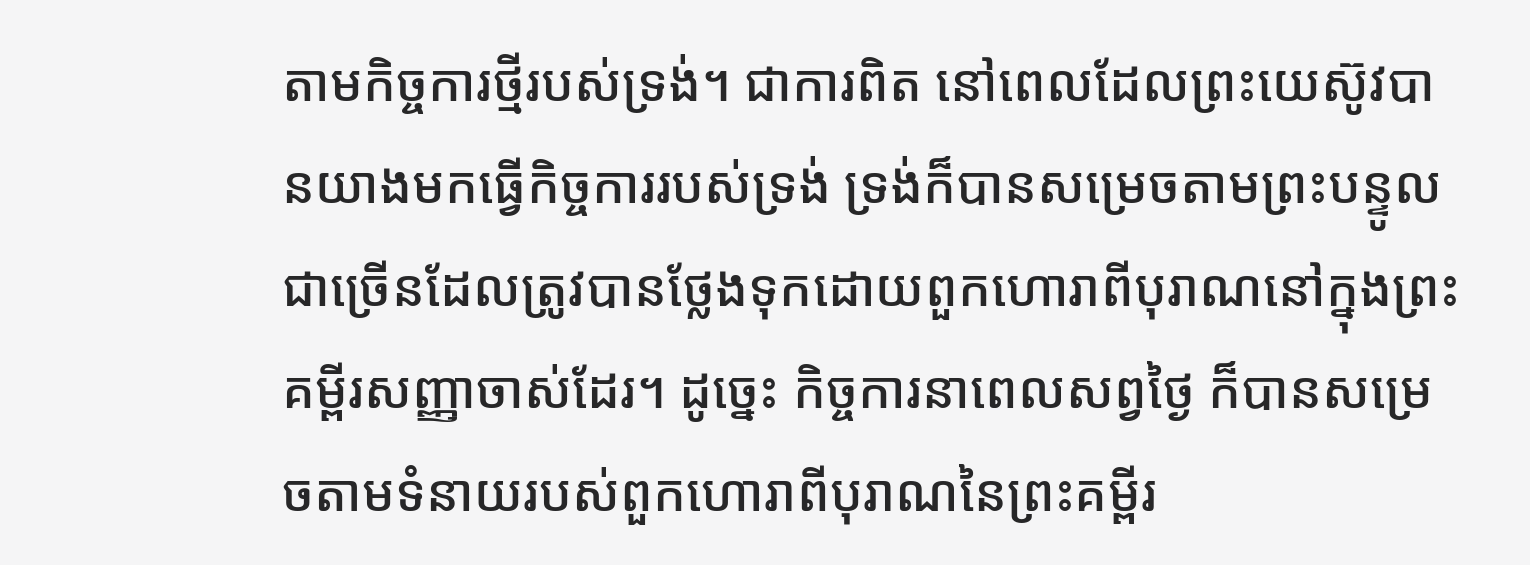តាមកិច្ចការថ្មីរបស់ទ្រង់។ ជាការពិត នៅពេលដែលព្រះយេស៊ូវបានយាងមកធ្វើកិច្ចការរបស់ទ្រង់ ទ្រង់ក៏បានសម្រេចតាមព្រះបន្ទូលជាច្រើនដែលត្រូវបានថ្លែងទុកដោយពួកហោរាពីបុរាណនៅក្នុងព្រះគម្ពីរសញ្ញាចាស់ដែរ។ ដូច្នេះ កិច្ចការនាពេលសព្វថ្ងៃ ក៏បានសម្រេចតាមទំនាយរបស់ពួកហោរាពីបុរាណនៃព្រះគម្ពីរ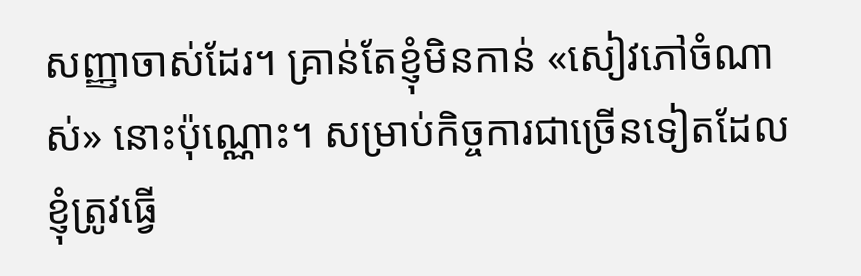សញ្ញាចាស់ដែរ។ គ្រាន់តែខ្ញុំមិនកាន់ «សៀវភៅចំណាស់» នោះប៉ុណ្ណោះ។ សម្រាប់កិច្ចការជាច្រើនទៀតដែលខ្ញុំត្រូវធ្វើ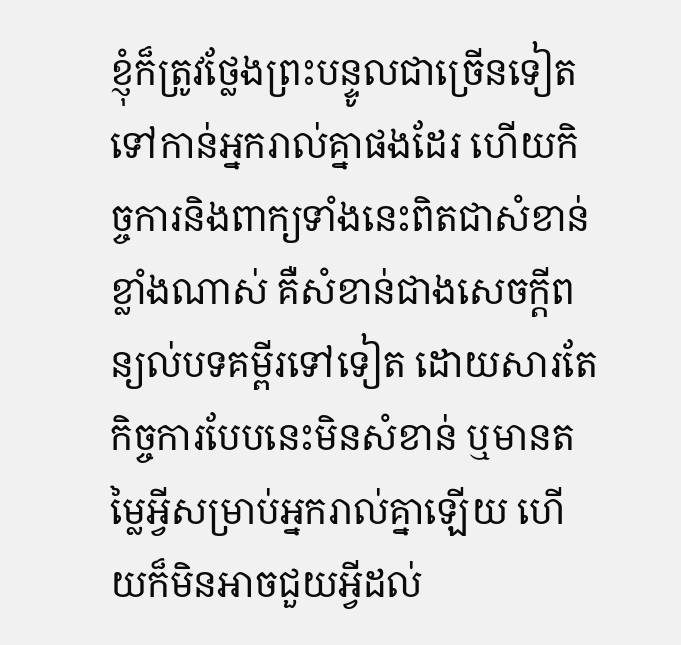ខ្ញុំក៏ត្រូវថ្លែងព្រះបន្ទូលជាច្រើនទៀតទៅកាន់អ្នករាល់គ្នាផងដែរ ហើយកិច្ចការនិងពាក្យទាំងនេះពិតជាសំខាន់ខ្លាំងណាស់ គឺសំខាន់ជាងសេចក្តីពន្យល់បទគម្ពីរទៅទៀត ដោយសារតែកិច្ចការបែបនេះមិនសំខាន់ ឬមានតម្លៃអ្វីសម្រាប់អ្នករាល់គ្នាឡើយ ហើយក៏មិនអាចជួយអ្វីដល់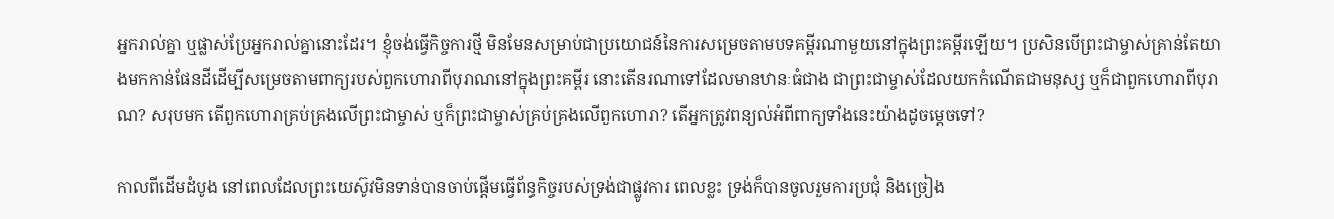អ្នករាល់គ្នា ឬផ្លាស់ប្រែអ្នករាល់គ្នានោះដែរ។ ខ្ញុំចង់ធ្វើកិច្ចការថ្មី មិនមែនសម្រាប់ជាប្រយោជន៍នៃការសម្រេចតាមបទគម្ពីរណាមួយនៅក្នុងព្រះគម្ពីរឡើយ។ ប្រសិនបើព្រះជាម្ចាស់គ្រាន់តែយាងមកកាន់ផែនដីដើម្បីសម្រេចតាមពាក្យរបស់ពួកហោរាពីបុរាណនៅក្នុងព្រះគម្ពីរ នោះតើនរណាទៅដែលមានឋានៈធំជាង ជាព្រះជាម្ចាស់ដែលយកកំណើតជាមនុស្ស ឬក៏ជាពួកហោរាពីបុរាណ? សរុបមក តើពួកហោរាគ្រប់គ្រងលើព្រះជាម្ចាស់ ឬក៏ព្រះជាម្ចាស់គ្រប់គ្រងលើពួកហោរា? តើអ្នកត្រូវពន្យល់អំពីពាក្យទាំងនេះយ៉ាងដូចម្ដេចទៅ?

កាលពីដើមដំបូង នៅពេលដែលព្រះយេស៊ូវមិនទាន់បានចាប់ផ្ដើមធ្វើព័ន្ធកិច្ចរបស់ទ្រង់ជាផ្លូវការ ពេលខ្លះ ទ្រង់ក៏បានចូលរួមការប្រជុំ និងច្រៀង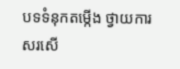បទទំនុកតម្កើង ថ្វាយការសរសើ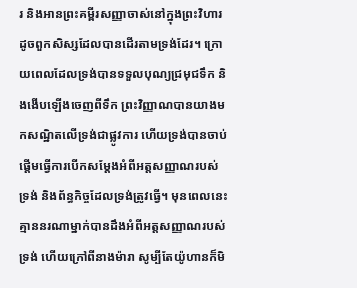រ និងអានព្រះគម្ពីរសញ្ញាចាស់នៅក្នុងព្រះវិហារ ដូចពួកសិស្សដែលបានដើរតាមទ្រង់ដែរ។ ក្រោយពេលដែលទ្រង់បានទទួលបុណ្យជ្រមុជទឹក និងងើបឡើងចេញពីទឹក ព្រះវិញ្ញាណបានយាងមកសណ្ឋិតលើទ្រង់ជាផ្លូវការ ហើយទ្រង់បានចាប់ផ្ដើមធ្វើការបើកសម្ដែងអំពីអត្តសញ្ញាណរបស់ទ្រង់ និងព័ន្ធកិច្ចដែលទ្រង់ត្រូវធ្វើ។ មុនពេលនេះ គ្មាននរណាម្នាក់បានដឹងអំពីអត្តសញ្ញាណរបស់ទ្រង់ ហើយក្រៅពីនាងម៉ារា សូម្បីតែយ៉ូហានក៏មិ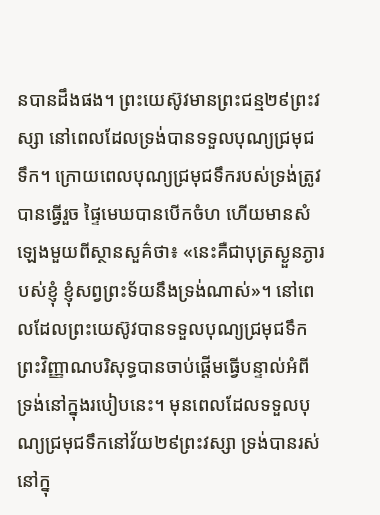នបានដឹងផង។ ព្រះយេស៊ូវមានព្រះជន្ម២៩ព្រះវស្សា នៅពេលដែលទ្រង់បានទទួលបុណ្យជ្រមុជទឹក។ ក្រោយពេលបុណ្យជ្រមុជទឹករបស់ទ្រង់ត្រូវបានធ្វើរួច ផ្ទៃមេឃបានបើកចំហ ហើយមានសំឡេងមួយពីស្ថានសួគ៌ថា៖ «នេះគឺជាបុត្រស្ងួនភ្ងារបស់ខ្ញុំ ខ្ញុំសព្វព្រះទ័យនឹងទ្រង់ណាស់»។ នៅពេលដែលព្រះយេស៊ូវបានទទួលបុណ្យជ្រមុជទឹក ព្រះវិញ្ញាណបរិសុទ្ធបានចាប់ផ្ដើមធ្វើបន្ទាល់អំពីទ្រង់នៅក្នុងរបៀបនេះ។ មុនពេលដែលទទួលបុណ្យជ្រមុជទឹកនៅវ័យ២៩ព្រះវស្សា ទ្រង់បានរស់នៅក្នុ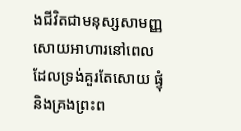ងជីវិតជាមនុស្សសាមញ្ញ សោយអាហារនៅពេលដែលទ្រង់គួរតែសោយ ផ្ទុំ និងគ្រងព្រះព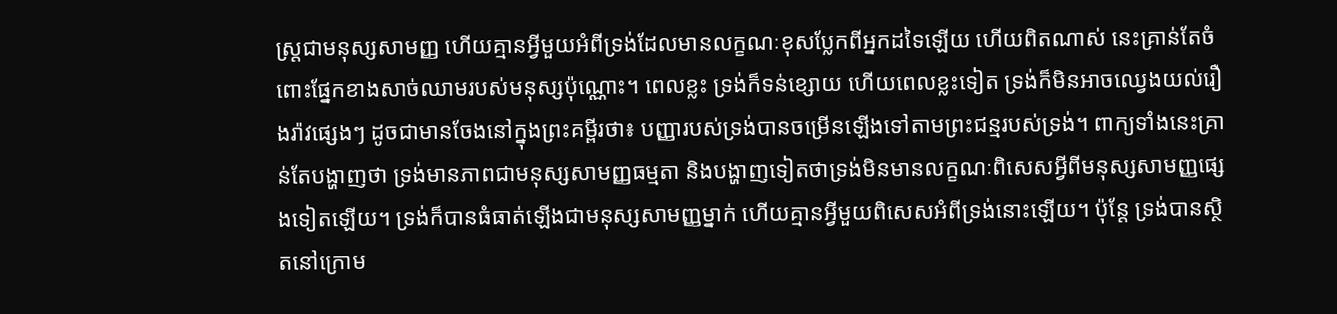ស្ដ្រជាមនុស្សសាមញ្ញ ហើយគ្មានអ្វីមួយអំពីទ្រង់ដែលមានលក្ខណៈខុសប្លែកពីអ្នកដទៃឡើយ ហើយពិតណាស់ នេះគ្រាន់តែចំពោះផ្នែកខាងសាច់ឈាមរបស់មនុស្សប៉ុណ្ណោះ។ ពេលខ្លះ ទ្រង់ក៏ទន់ខ្សោយ ហើយពេលខ្លះទៀត ទ្រង់ក៏មិនអាចឈ្វេងយល់រឿងរ៉ាវផ្សេងៗ ដូចជាមានចែងនៅក្នុងព្រះគម្ពីរថា៖ បញ្ញារបស់ទ្រង់បានចម្រើនឡើងទៅតាមព្រះជន្មរបស់ទ្រង់។ ពាក្យទាំងនេះគ្រាន់តែបង្ហាញថា ទ្រង់មានភាពជាមនុស្សសាមញ្ញធម្មតា និងបង្ហាញទៀតថាទ្រង់មិនមានលក្ខណៈពិសេសអ្វីពីមនុស្សសាមញ្ញផ្សេងទៀតឡើយ។ ទ្រង់ក៏បានធំធាត់ឡើងជាមនុស្សសាមញ្ញម្នាក់ ហើយគ្មានអ្វីមួយពិសេសអំពីទ្រង់នោះឡើយ។ ប៉ុន្តែ ទ្រង់បានស្ថិតនៅក្រោម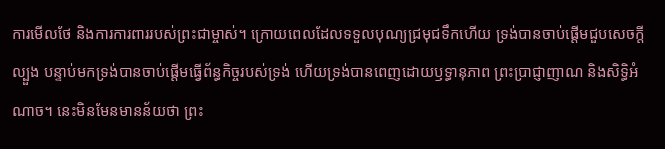ការមើលថែ និងការការពាររបស់ព្រះជាម្ចាស់។ ក្រោយពេលដែលទទួលបុណ្យជ្រមុជទឹកហើយ ទ្រង់បានចាប់ផ្ដើមជួបសេចក្តីល្បួង បន្ទាប់មកទ្រង់បានចាប់ផ្ដើមធ្វើព័ន្ធកិច្ចរបស់ទ្រង់ ហើយទ្រង់បានពេញដោយឫទ្ធានុភាព ព្រះប្រាជ្ញាញាណ និងសិទ្ធិអំណាច។ នេះមិនមែនមានន័យថា ព្រះ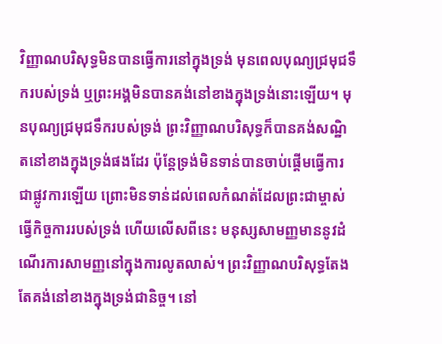វិញ្ញាណបរិសុទ្ធមិនបានធ្វើការនៅក្នុងទ្រង់ មុនពេលបុណ្យជ្រមុជទឹករបស់ទ្រង់ ឬព្រះអង្គមិនបានគង់នៅខាងក្នុងទ្រង់នោះឡើយ។ មុនបុណ្យជ្រមុជទឹករបស់ទ្រង់ ព្រះវិញ្ញាណបរិសុទ្ធក៏បានគង់សណ្ឋិតនៅខាងក្នុងទ្រង់ផងដែរ ប៉ុន្តែទ្រង់មិនទាន់បានចាប់ផ្ដើមធ្វើការជាផ្លូវការឡើយ ព្រោះមិនទាន់ដល់ពេលកំណត់ដែលព្រះជាម្ចាស់ធ្វើកិច្ចការរបស់ទ្រង់ ហើយលើសពីនេះ មនុស្សសាមញ្ញមាននូវដំណើរការសាមញ្ញនៅក្នុងការលូតលាស់។ ព្រះវិញ្ញាណបរិសុទ្ធតែងតែគង់នៅខាងក្នុងទ្រង់ជានិច្ច។ នៅ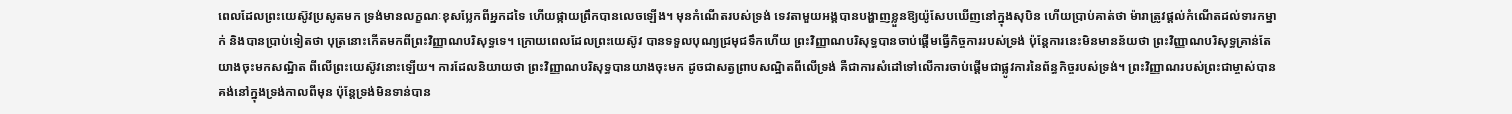ពេលដែលព្រះយេស៊ូវប្រសូតមក ទ្រង់មានលក្ខណៈខុសប្លែកពីអ្នកដទៃ ហើយផ្កាយព្រឹកបានលេចឡើង។ មុនកំណើតរបស់ទ្រង់ ទេវតាមួយអង្គបានបង្ហាញខ្លួនឱ្យយ៉ូសែបឃើញនៅក្នុងសុបិន ហើយប្រាប់គាត់ថា ម៉ារាត្រូវផ្ដល់កំណើតដល់ទារកម្នាក់ និងបានប្រាប់ទៀតថា បុត្រនោះកើតមកពីព្រះវិញ្ញាណបរិសុទ្ធទេ។ ក្រោយពេលដែលព្រះយេស៊ូវ បានទទួលបុណ្យជ្រមុជទឹកហើយ ព្រះវិញ្ញាណបរិសុទ្ធបានចាប់ផ្ដើមធ្វើកិច្ចការរបស់ទ្រង់ ប៉ុន្តែការនេះមិនមានន័យថា ព្រះវិញ្ញាណបរិសុទ្ធគ្រាន់តែយាងចុះមកសណ្ឋិត ពីលើព្រះយេស៊ូវនោះឡើយ។ ការដែលនិយាយថា ព្រះវិញ្ញាណបរិសុទ្ធបានយាងចុះមក ដូចជាសត្វព្រាបសណ្ឋិតពីលើទ្រង់ គឺជាការសំដៅទៅលើការចាប់ផ្ដើមជាផ្លូវការនៃព័ន្ធកិច្ចរបស់ទ្រង់។ ព្រះវិញ្ញាណរបស់ព្រះជាម្ចាស់បានគង់នៅក្នុងទ្រង់កាលពីមុន ប៉ុន្តែទ្រង់មិនទាន់បាន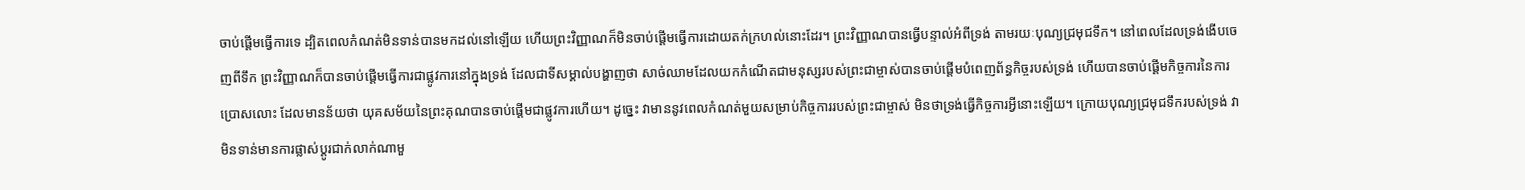ចាប់ផ្ដើមធ្វើការទេ ដ្បិតពេលកំណត់មិនទាន់បានមកដល់នៅឡើយ ហើយព្រះវិញ្ញាណក៏មិនចាប់ផ្ដើមធ្វើការដោយតក់ក្រហល់នោះដែរ។ ព្រះវិញ្ញាណបានធ្វើបន្ទាល់អំពីទ្រង់ តាមរយៈបុណ្យជ្រមុជទឹក។ នៅពេលដែលទ្រង់ងើបចេញពីទឹក ព្រះវិញ្ញាណក៏បានចាប់ផ្ដើមធ្វើការជាផ្លូវការនៅក្នុងទ្រង់ ដែលជាទីសម្គាល់បង្ហាញថា សាច់ឈាមដែលយកកំណើតជាមនុស្សរបស់ព្រះជាម្ចាស់បានចាប់ផ្ដើមបំពេញព័ន្ធកិច្ចរបស់ទ្រង់ ហើយបានចាប់ផ្ដើមកិច្ចការនៃការប្រោសលោះ ដែលមានន័យថា យុគសម័យនៃព្រះគុណបានចាប់ផ្ដើមជាផ្លូវការហើយ។ ដូច្នេះ វាមាននូវពេលកំណត់មួយសម្រាប់កិច្ចការរបស់ព្រះជាម្ចាស់ មិនថាទ្រង់ធ្វើកិច្ចការអ្វីនោះឡើយ។ ក្រោយបុណ្យជ្រមុជទឹករបស់ទ្រង់ វាមិនទាន់មានការផ្លាស់ប្ដូរជាក់លាក់ណាមួ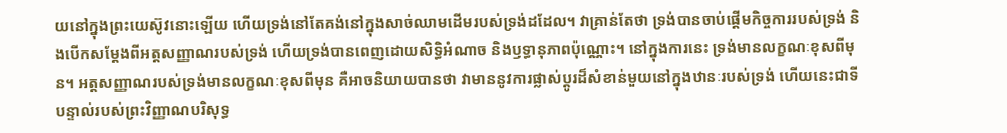យនៅក្នុងព្រះយេស៊ូវនោះឡើយ ហើយទ្រង់នៅតែគង់នៅក្នុងសាច់ឈាមដើមរបស់ទ្រង់ដដែល។ វាគ្រាន់តែថា ទ្រង់បានចាប់ផ្ដើមកិច្ចការរបស់ទ្រង់ និងបើកសម្ដែងពីអត្តសញ្ញាណរបស់ទ្រង់ ហើយទ្រង់បានពេញដោយសិទ្ធិអំណាច និងឫទ្ធានុភាពប៉ុណ្ណោះ។ នៅក្នុងការនេះ ទ្រង់មានលក្ខណៈខុសពីមុន។ អត្តសញ្ញាណរបស់ទ្រង់មានលក្ខណៈខុសពីមុន គឺអាចនិយាយបានថា វាមាននូវការផ្លាស់ប្ដូរដ៏សំខាន់មួយនៅក្នុងឋានៈរបស់ទ្រង់ ហើយនេះជាទីបន្ទាល់របស់ព្រះវិញ្ញាណបរិសុទ្ធ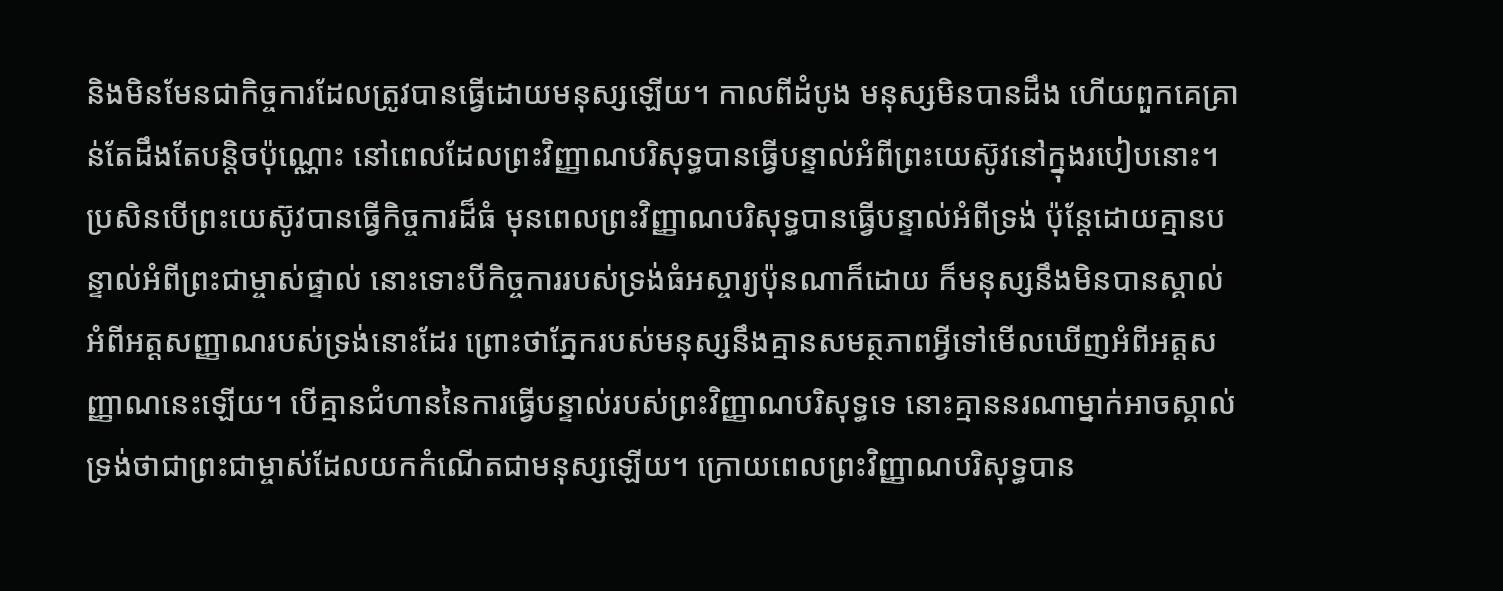និងមិនមែនជាកិច្ចការដែលត្រូវបានធ្វើដោយមនុស្សឡើយ។ កាលពីដំបូង មនុស្សមិនបានដឹង ហើយពួកគេគ្រាន់តែដឹងតែបន្ដិចប៉ុណ្ណោះ នៅពេលដែលព្រះវិញ្ញាណបរិសុទ្ធបានធ្វើបន្ទាល់អំពីព្រះយេស៊ូវនៅក្នុងរបៀបនោះ។ ប្រសិនបើព្រះយេស៊ូវបានធ្វើកិច្ចការដ៏ធំ មុនពេលព្រះវិញ្ញាណបរិសុទ្ធបានធ្វើបន្ទាល់អំពីទ្រង់ ប៉ុន្តែដោយគ្មានបន្ទាល់អំពីព្រះជាម្ចាស់ផ្ទាល់ នោះទោះបីកិច្ចការរបស់ទ្រង់ធំអស្ចារ្យប៉ុនណាក៏ដោយ ក៏មនុស្សនឹងមិនបានស្គាល់អំពីអត្តសញ្ញាណរបស់ទ្រង់នោះដែរ ព្រោះថាភ្នែករបស់មនុស្សនឹងគ្មានសមត្ថភាពអ្វីទៅមើលឃើញអំពីអត្តសញ្ញាណនេះឡើយ។ បើគ្មានជំហាននៃការធ្វើបន្ទាល់របស់ព្រះវិញ្ញាណបរិសុទ្ធទេ នោះគ្មាននរណាម្នាក់អាចស្គាល់ទ្រង់ថាជាព្រះជាម្ចាស់ដែលយកកំណើតជាមនុស្សឡើយ។ ក្រោយពេលព្រះវិញ្ញាណបរិសុទ្ធបាន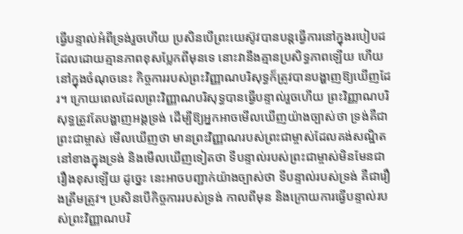ធ្វើបន្ទាល់អំពីទ្រង់រួចហើយ ប្រសិនបើព្រះយេស៊ូវបានបន្តធ្វើការនៅក្នុងរបៀបដដែលដោយគ្មានភាពខុសប្លែកពីមុនទេ នោះវានឹងគ្មានប្រសិទ្ធភាពឡើយ ហើយនៅក្នុងចំណុចនេះ កិច្ចការរបស់ព្រះវិញ្ញាណបរិសុទ្ធក៏ត្រូវបានបង្ហាញឱ្យឃើញដែរ។ ក្រោយពេលដែលព្រះវិញ្ញាណបរិសុទ្ធបានធ្វើបន្ទាល់រួចហើយ ព្រះវិញ្ញាណបរិសុទ្ធត្រូវតែបង្ហាញអង្គទ្រង់ ដើម្បីឱ្យអ្នកអាចមើលឃើញយ៉ាងច្បាស់ថា ទ្រង់គឺជាព្រះជាម្ចាស់ មើលឃើញថា មានព្រះវិញ្ញាណរបស់ព្រះជាម្ចាស់ដែលគង់សណ្ឋិតនៅខាងក្នុងទ្រង់ និងមើលឃើញទៀតថា ទីបន្ទាល់របស់ព្រះជាម្ចាស់មិនមែនជារឿងខុសឡើយ ដូច្នេះ នេះអាចបញ្ជាក់យ៉ាងច្បាស់ថា ទីបន្ទាល់របស់ទ្រង់ គឺជារឿងត្រឹមត្រូវ។ ប្រសិនបើកិច្ចការរបស់ទ្រង់ កាលពីមុន និងក្រោយការធ្វើបន្ទាល់របស់ព្រះវិញ្ញាណបរិ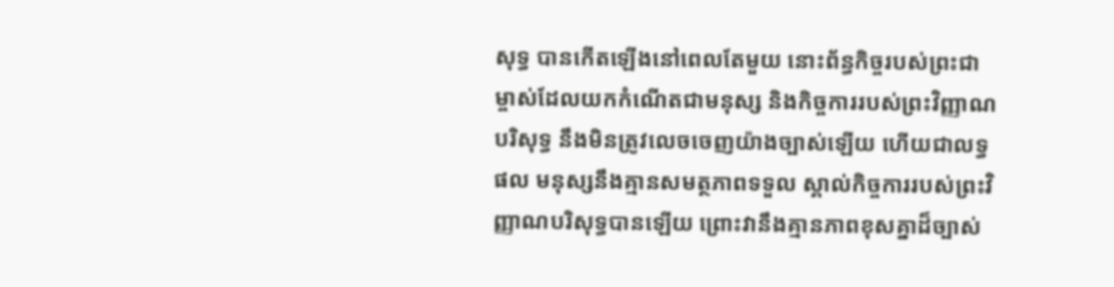សុទ្ធ បានកើតឡើងនៅពេលតែមួយ នោះព័ន្ធកិច្ចរបស់ព្រះជាម្ចាស់ដែលយកកំណើតជាមនុស្ស និងកិច្ចការរបស់ព្រះវិញ្ញាណបរិសុទ្ធ នឹងមិនត្រូវលេចចេញយ៉ាងច្បាស់ឡើយ ហើយជាលទ្ធផល មនុស្សនឹងគ្មានសមត្ថភាពទទួល ស្គាល់កិច្ចការរបស់ព្រះវិញ្ញាណបរិសុទ្ធបានឡើយ ព្រោះវានឹងគ្មានភាពខុសគ្នាដ៏ច្បាស់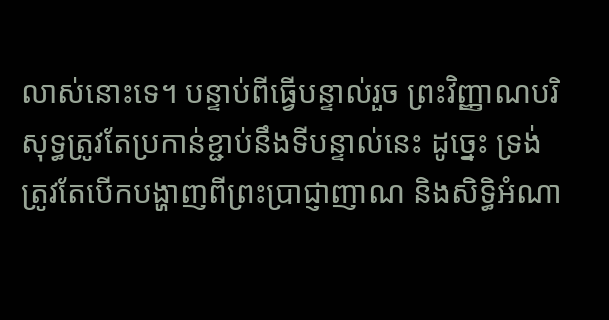លាស់នោះទេ។ បន្ទាប់ពីធ្វើបន្ទាល់រួច ព្រះវិញ្ញាណបរិសុទ្ធត្រូវតែប្រកាន់ខ្ជាប់នឹងទីបន្ទាល់នេះ ដូច្នេះ ទ្រង់ត្រូវតែបើកបង្ហាញពីព្រះប្រាជ្ញាញាណ និងសិទ្ធិអំណា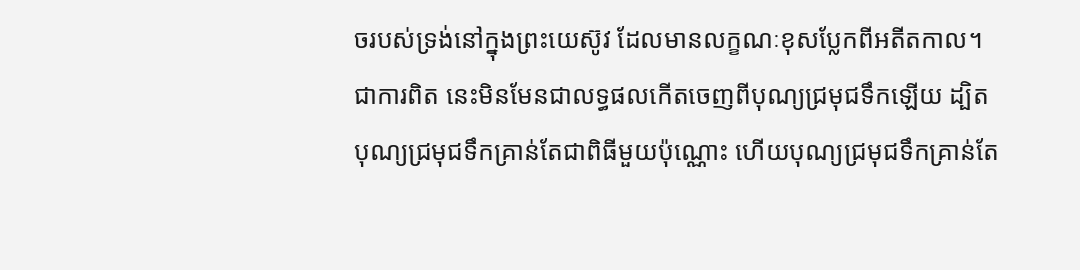ចរបស់ទ្រង់នៅក្នុងព្រះយេស៊ូវ ដែលមានលក្ខណៈខុសប្លែកពីអតីតកាល។ ជាការពិត នេះមិនមែនជាលទ្ធផលកើតចេញពីបុណ្យជ្រមុជទឹកឡើយ ដ្បិតបុណ្យជ្រមុជទឹកគ្រាន់តែជាពិធីមួយប៉ុណ្ណោះ ហើយបុណ្យជ្រមុជទឹកគ្រាន់តែ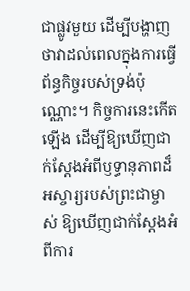ជាផ្លូវមួយ ដើម្បីបង្ហាញថាវាដល់ពេលក្នុងការធ្វើព័ន្ធកិច្ចរបស់ទ្រង់ប៉ុណ្ណោះ។ កិច្ចការនេះកើតឡើង ដើម្បីឱ្យឃើញជាក់ស្ដែងអំពីឫទ្ធានុភាពដ៏អស្ចារ្យរបស់ព្រះជាម្ចាស់ ឱ្យឃើញជាក់ស្ដែងអំពីការ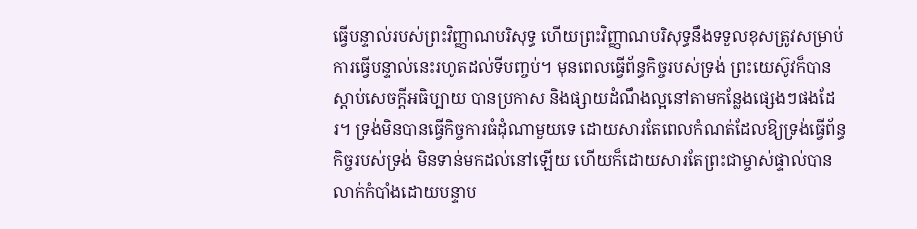ធ្វើបន្ទាល់របស់ព្រះវិញ្ញាណបរិសុទ្ធ ហើយព្រះវិញ្ញាណបរិសុទ្ធនឹងទទួលខុសត្រូវសម្រាប់ការធ្វើបន្ទាល់នេះរហូតដល់ទីបញ្ចប់។ មុនពេលធ្វើព័ន្ធកិច្ចរបស់ទ្រង់ ព្រះយេស៊ូវក៏បានស្ដាប់សេចក្ដីអធិប្បាយ បានប្រកាស និងផ្សាយដំណឹងល្អនៅតាមកន្លែងផ្សេងៗផងដែរ។ ទ្រង់មិនបានធ្វើកិច្ចការធំដុំណាមួយទេ ដោយសារតែពេលកំណត់ដែលឱ្យទ្រង់ធ្វើព័ន្ធកិច្ចរបស់ទ្រង់ មិនទាន់មកដល់នៅឡើយ ហើយក៏ដោយសារតែព្រះជាម្ចាស់ផ្ទាល់បានលាក់កំបាំងដោយបន្ទាប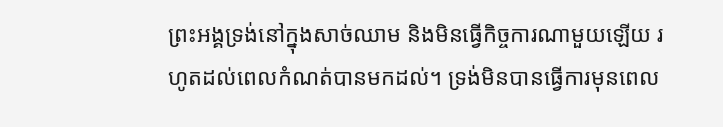ព្រះអង្គទ្រង់នៅក្នុងសាច់ឈាម និងមិនធ្វើកិច្ចការណាមួយឡើយ រហូតដល់ពេលកំណត់បានមកដល់។ ទ្រង់មិនបានធ្វើការមុនពេល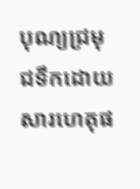បុណ្យជ្រមុជទឹកដោយសារហេតុផ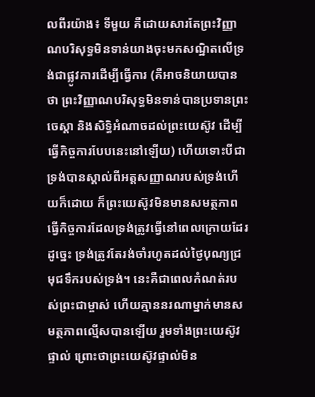លពីរយ៉ាង៖ ទីមួយ គឺដោយសារតែព្រះវិញ្ញាណបរិសុទ្ធមិនទាន់យាងចុះមកសណ្ឋិតលើទ្រង់ជាផ្លូវការដើម្បីធ្វើការ (គឺអាចនិយាយបានថា ព្រះវិញ្ញាណបរិសុទ្ធមិនទាន់បានប្រទានព្រះចេស្ដា និងសិទ្ធិអំណាចដល់ព្រះយេស៊ូវ ដើម្បីធ្វើកិច្ចការបែបនេះនៅឡើយ) ហើយទោះបីជាទ្រង់បានស្គាល់ពីអត្តសញ្ញាណរបស់ទ្រង់ហើយក៏ដោយ ក៏ព្រះយេស៊ូវមិនមានសមត្ថភាពធ្វើកិច្ចការដែលទ្រង់ត្រូវធ្វើនៅពេលក្រោយដែរ ដូច្នេះ ទ្រង់ត្រូវតែរង់ចាំរហូតដល់ថ្ងៃបុណ្យជ្រមុជទឹករបស់ទ្រង់។ នេះគឺជាពេលកំណត់របស់ព្រះជាម្ចាស់ ហើយគ្មាននរណាម្នាក់មានសមត្ថភាពល្មើសបានឡើយ រួមទាំងព្រះយេស៊ូវផ្ទាល់ ព្រោះថាព្រះយេស៊ូវផ្ទាល់មិន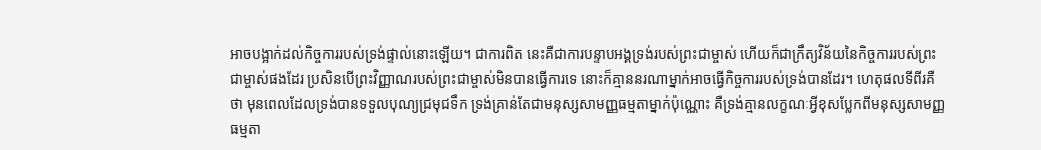អាចបង្អាក់ដល់កិច្ចការរបស់ទ្រង់ផ្ទាល់នោះឡើយ។ ជាការពិត នេះគឺជាការបន្ទាបអង្គទ្រង់របស់ព្រះជាម្ចាស់ ហើយក៏ជាក្រឹត្យវិន័យនៃកិច្ចការរបស់ព្រះជាម្ចាស់ផងដែរ ប្រសិនបើព្រះវិញ្ញាណរបស់ព្រះជាម្ចាស់មិនបានធ្វើការទេ នោះក៏គ្មាននរណាម្នាក់អាចធ្វើកិច្ចការរបស់ទ្រង់បានដែរ។ ហេតុផលទីពីរគឺថា មុនពេលដែលទ្រង់បានទទួលបុណ្យជ្រមុជទឹក ទ្រង់គ្រាន់តែជាមនុស្សសាមញ្ញធម្មតាម្នាក់ប៉ុណ្ណោះ គឺទ្រង់គ្មានលក្ខណៈអ្វីខុសប្លែកពីមនុស្សសាមញ្ញធម្មតា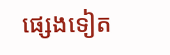ផ្សេងទៀត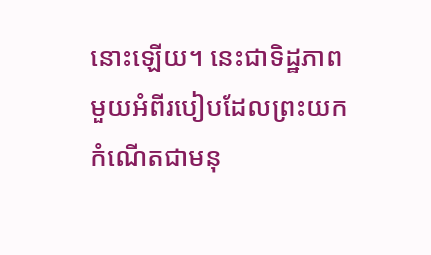នោះឡើយ។ នេះជាទិដ្ឋភាពមួយអំពីរបៀបដែលព្រះយកកំណើតជាមនុ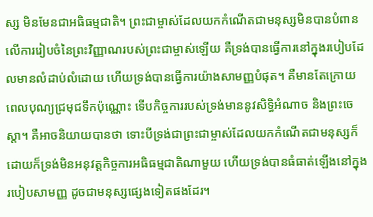ស្ស មិនមែនជាអធិធម្មជាតិ។ ព្រះជាម្ចាស់ដែលយកកំណើតជាមនុស្សមិនបានបំពានលើការរៀបចំនៃព្រះវិញ្ញាណរបស់ព្រះជាម្ចាស់ឡើយ គឺទ្រង់បានធ្វើការនៅក្នុងរបៀបដែលមានលំដាប់លំដោយ ហើយទ្រង់បានធ្វើការយ៉ាងសាមញ្ញបំផុត។ គឺមានតែក្រោយពេលបុណ្យជ្រមុជទឹកប៉ុណ្ណោះ ទើបកិច្ចការរបស់ទ្រង់មាននូវសិទ្ធិអំណាច និងព្រះចេស្ដា។ គឺអាចនិយាយបានថា ទោះបីទ្រង់ជាព្រះជាម្ចាស់ដែលយកកំណើតជាមនុស្សក៏ដោយក៏ទ្រង់មិនអនុវត្តកិច្ចការអធិធម្មជាតិណាមួយ ហើយទ្រង់បានធំធាត់ឡើងនៅក្នុងរបៀបសាមញ្ញ ដូចជាមនុស្សផ្សេងទៀតផងដែរ។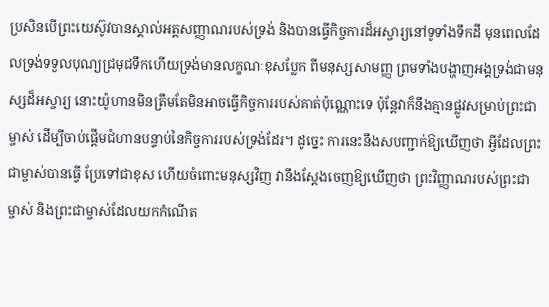ប្រសិនបើព្រះយេស៊ូវបានស្គាល់អត្តសញ្ញាណរបស់ទ្រង់ និងបានធ្វើកិច្ចការដ៏អស្ចារ្យនៅទូទាំងទឹកដី មុនពេលដែលទ្រង់ទទួលបុណ្យជ្រមុជទឹកហើយទ្រង់មានលក្ខណៈខុសប្លែក ពីមនុស្សសាមញ្ញ ព្រមទាំងបង្ហាញអង្គទ្រង់ជាមនុស្សដ៏អស្ចារ្យ នោះយ៉ូហានមិនត្រឹមតែមិនអាចធ្វើកិច្ចការរបស់គាត់ប៉ុណ្ណោះទេ ប៉ុន្តែវាក៏នឹងគ្មានផ្លូវសម្រាប់ព្រះជាម្ចាស់ ដើម្បីចាប់ផ្ដើមជំហានបន្ទាប់នៃកិច្ចការរបស់ទ្រង់ដែរ។ ដូច្នេះ ការនេះនឹងសបញ្ជាក់ឱ្យឃើញថា អ្វីដែលព្រះជាម្ចាស់បានធ្វើ ប្រែទៅជាខុស ហើយចំពោះមនុស្សវិញ វានឹងស្ដែងចេញឱ្យឃើញថា ព្រះវិញ្ញាណរបស់ព្រះជាម្ចាស់ និងព្រះជាម្ចាស់ដែលយកកំណើត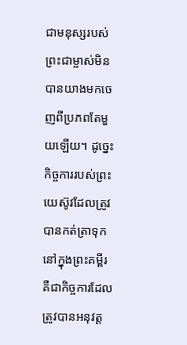ជាមនុស្សរបស់ព្រះជាម្ចាស់មិនបានយាងមកចេញពីប្រភពតែមួយឡើយ។ ដូច្នេះ កិច្ចការរបស់ព្រះយេស៊ូវដែលត្រូវបានកត់ត្រាទុកនៅក្នុងព្រះគម្ពីរ គឺជាកិច្ចការដែលត្រូវបានអនុវត្ត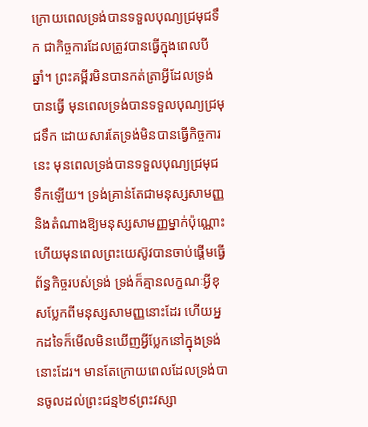ក្រោយពេលទ្រង់បានទទួលបុណ្យជ្រមុជទឹក ជាកិច្ចការដែលត្រូវបានធ្វើក្នុងពេលបី ឆ្នាំ។ ព្រះគម្ពីរមិនបានកត់ត្រាអ្វីដែលទ្រង់បានធ្វើ មុនពេលទ្រង់បានទទួលបុណ្យជ្រមុជទឹក ដោយសារតែទ្រង់មិនបានធ្វើកិច្ចការនេះ មុនពេលទ្រង់បានទទួលបុណ្យជ្រមុជទឹកឡើយ។ ទ្រង់គ្រាន់តែជាមនុស្សសាមញ្ញ និងតំណាងឱ្យមនុស្សសាមញ្ញម្នាក់ប៉ុណ្ណោះ ហើយមុនពេលព្រះយេស៊ូវបានចាប់ផ្ដើមធ្វើព័ន្ធកិច្ចរបស់ទ្រង់ ទ្រង់ក៏គ្មានលក្ខណៈអ្វីខុសប្លែកពីមនុស្សសាមញ្ញនោះដែរ ហើយអ្នកដទៃក៏មើលមិនឃើញអ្វីប្លែកនៅក្នុងទ្រង់នោះដែរ។ មានតែក្រោយពេលដែលទ្រង់បានចូលដល់ព្រះជន្ម២៩ព្រះវស្សា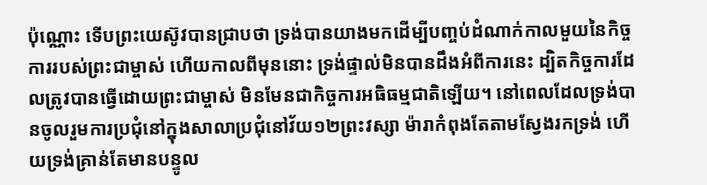ប៉ុណ្ណោះ ទើបព្រះយេស៊ូវបានជ្រាបថា ទ្រង់បានយាងមកដើម្បីបញ្ចប់ដំណាក់កាលមួយនៃកិច្ចការរបស់ព្រះជាម្ចាស់ ហើយកាលពីមុននោះ ទ្រង់ផ្ទាល់មិនបានដឹងអំពីការនេះ ដ្បិតកិច្ចការដែលត្រូវបានធ្វើដោយព្រះជាម្ចាស់ មិនមែនជាកិច្ចការអធិធម្មជាតិឡើយ។ នៅពេលដែលទ្រង់បានចូលរួមការប្រជុំនៅក្នុងសាលាប្រជុំនៅវ័យ១២ព្រះវស្សា ម៉ារាកំពុងតែតាមស្វែងរកទ្រង់ ហើយទ្រង់គ្រាន់តែមានបន្ទូល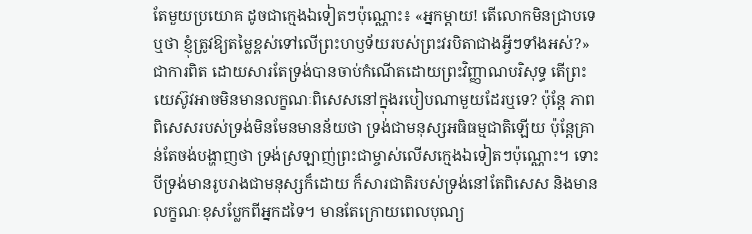តែមួយប្រយោគ ដូចជាក្មេងឯទៀតៗប៉ុណ្ណោះ៖ «អ្នកម្ដាយ! តើលោកមិនជ្រាបទេឬថា ខ្ញុំត្រូវឱ្យតម្លៃខ្ពស់ទៅលើព្រះហឫទ័យរបស់ព្រះវរបិតាជាងអ្វីៗទាំងអស់?» ជាការពិត ដោយសារតែទ្រង់បានចាប់កំណើតដោយព្រះវិញ្ញាណបរិសុទ្ធ តើព្រះយេស៊ូវអាចមិនមានលក្ខណៈពិសេសនៅក្នុងរបៀបណាមួយដែរឬទេ? ប៉ុន្តែ ភាពពិសេសរបស់ទ្រង់មិនមែនមានន័យថា ទ្រង់ជាមនុស្សអធិធម្មជាតិឡើយ ប៉ុន្តែគ្រាន់តែចង់បង្ហាញថា ទ្រង់ស្រឡាញ់ព្រះជាម្ចាស់លើសក្មេងឯទៀតៗប៉ុណ្ណោះ។ ទោះបីទ្រង់មានរូបរាងជាមនុស្សក៏ដោយ ក៏សារជាតិរបស់ទ្រង់នៅតែពិសេស និងមានលក្ខណៈខុសប្លែកពីអ្នកដទៃ។ មានតែក្រោយពេលបុណ្យ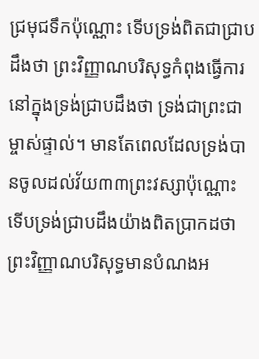ជ្រមុជទឹកប៉ុណ្ណោះ ទើបទ្រង់ពិតជាជ្រាបដឹងថា ព្រះវិញ្ញាណបរិសុទ្ធកំពុងធ្វើការនៅក្នុងទ្រង់ជ្រាបដឹងថា ទ្រង់ជាព្រះជាម្ចាស់ផ្ទាល់។ មានតែពេលដែលទ្រង់បានចូលដល់វ័យ៣៣ព្រះវស្សាប៉ុណ្ណោះ ទើបទ្រង់ជ្រាបដឹងយ៉ាងពិតប្រាកដថា ព្រះវិញ្ញាណបរិសុទ្ធមានបំណងអ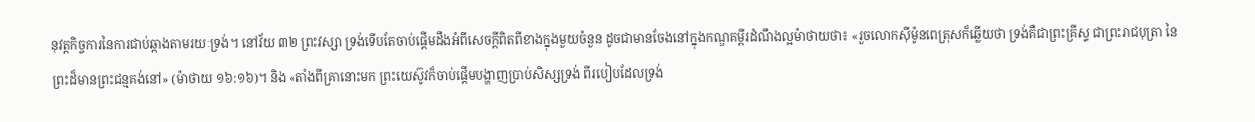នុវត្តកិច្ចការនៃការជាប់ឆ្កាងតាមរយៈទ្រង់។ នៅវ័យ ៣២ ព្រះវស្សា ទ្រង់ទើបតែចាប់ផ្ដើមដឹងអំពីសេចក្តីពិតពីខាងក្នុងមួយចំនួន ដូចជាមានចែងនៅក្នុងកណ្ឌគម្ពីរដំណឹងល្អម៉ាថាយថា៖ «រួចលោកស៊ីម៉ូនពេត្រុសក៏ឆ្លើយថា ទ្រង់គឺជាព្រះគ្រីស្ទ ជាព្រះរាជបុត្រា នៃព្រះដ៏មានព្រះជន្មគង់នៅ» (ម៉ាថាយ ១៦:១៦)។ និង «តាំងពីគ្រានោះមក ព្រះយេស៊ូវក៏ចាប់ផ្ដើមបង្ហាញប្រាប់សិស្សទ្រង់ ពីរបៀបដែលទ្រង់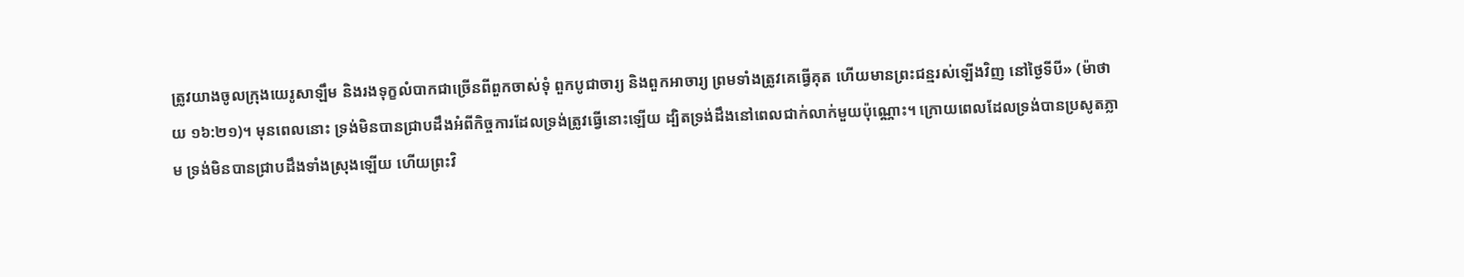ត្រូវយាងចូលក្រុងយេរូសាឡឹម និងរងទុក្ខលំបាកជាច្រើនពីពួកចាស់ទុំ ពួកបូជាចារ្យ និងពួកអាចារ្យ ព្រមទាំងត្រូវគេធ្វើគុត ហើយមានព្រះជន្មរស់ឡើងវិញ នៅថ្ងៃទីបី» (ម៉ាថាយ ១៦:២១)។ មុនពេលនោះ ទ្រង់មិនបានជ្រាបដឹងអំពីកិច្ចការដែលទ្រង់ត្រូវធ្វើនោះឡើយ ដ្បិតទ្រង់ដឹងនៅពេលជាក់លាក់មួយប៉ុណ្ណោះ។ ក្រោយពេលដែលទ្រង់បានប្រសូតភ្លាម ទ្រង់មិនបានជ្រាបដឹងទាំងស្រុងឡើយ ហើយព្រះវិ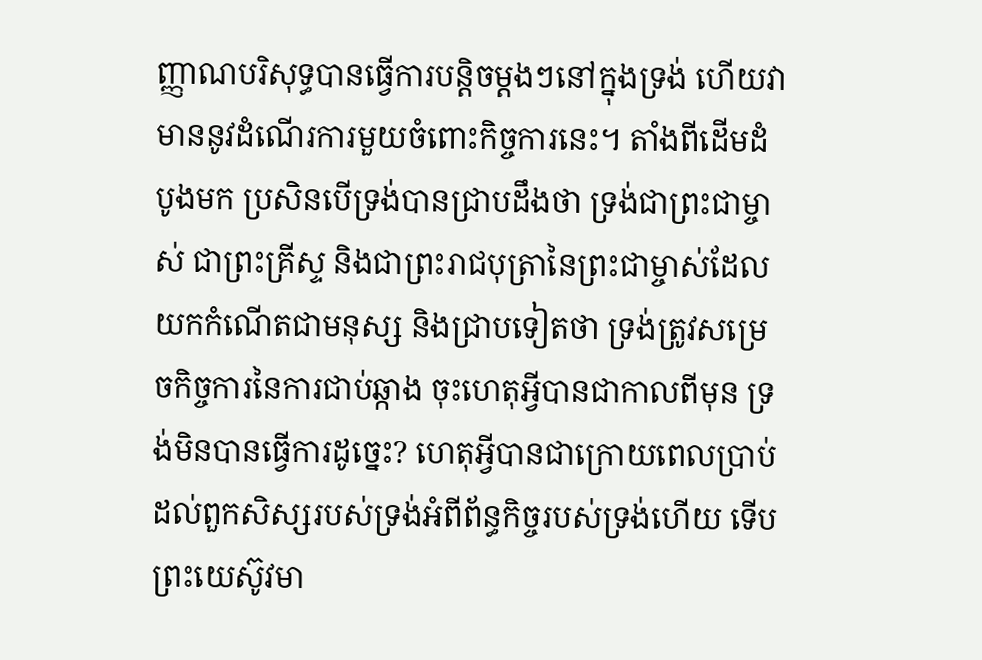ញ្ញាណបរិសុទ្ធបានធ្វើការបន្ដិចម្ដងៗនៅក្នុងទ្រង់ ហើយវាមាននូវដំណើរការមួយចំពោះកិច្ចការនេះ។ តាំងពីដើមដំបូងមក ប្រសិនបើទ្រង់បានជ្រាបដឹងថា ទ្រង់ជាព្រះជាម្ចាស់ ជាព្រះគ្រីស្ទ និងជាព្រះរាជបុត្រានៃព្រះជាម្ចាស់ដែលយកកំណើតជាមនុស្ស និងជ្រាបទៀតថា ទ្រង់ត្រូវសម្រេចកិច្ចការនៃការជាប់ឆ្កាង ចុះហេតុអ្វីបានជាកាលពីមុន ទ្រង់មិនបានធ្វើការដូច្នេះ? ហេតុអ្វីបានជាក្រោយពេលប្រាប់ដល់ពួកសិស្សរបស់ទ្រង់អំពីព័ន្ធកិច្ចរបស់ទ្រង់ហើយ ទើបព្រះយេស៊ូវមា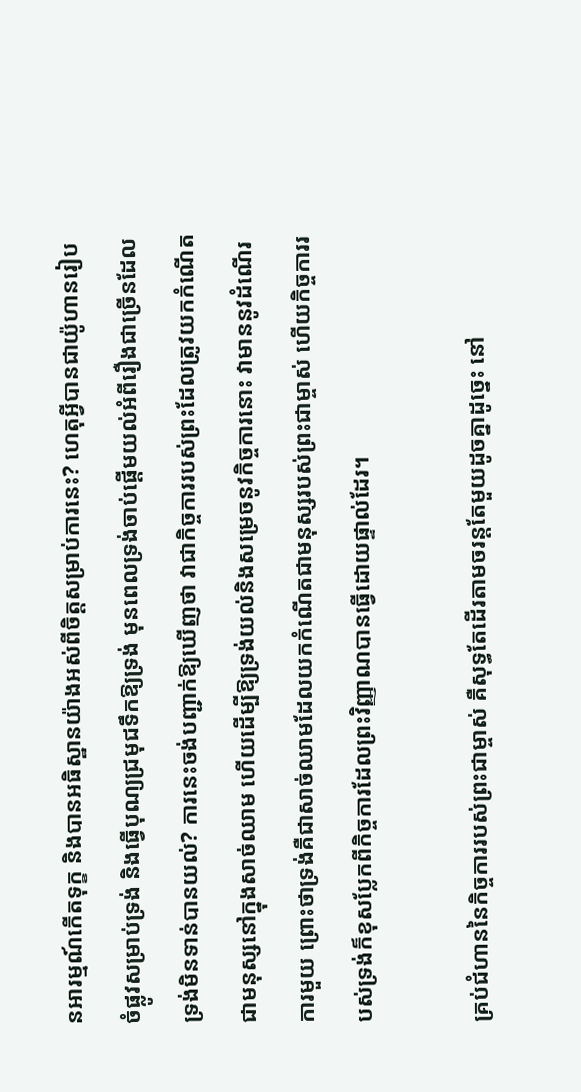នអារម្មណ៍កើតទុក្ខ និងបានអធិស្ឋានយ៉ាងអស់ពីចិត្តសម្រាប់ការនេះ? ហេតុអ្វីបានជាយ៉ូហានរៀបចំផ្លូវសម្រាប់ទ្រង់ និងធ្វើបុណ្យជ្រមុជទឹកឱ្យទ្រង់ មុនពេលទ្រង់ចាប់ផ្ដើមយល់អំពីរឿងជាច្រើនដែលទ្រង់មិនទាន់បានយល់? ការនេះចង់បញ្ជាក់ឱ្យឃើញថា វាជាកិច្ចការរបស់ព្រះដែលត្រូវយកកំណើតជាមនុស្សនៅក្នុងសាច់ឈាម ហើយដើម្បីឱ្យទ្រង់យល់និងសម្រេចនូវកិច្ចការនោះ វាមាននូវដំណើរការមួយ ព្រោះថាទ្រង់គឺជាសាច់ឈាមដែលយកកំណើតជាមនុស្សរបស់ព្រះជាម្ចាស់ ហើយកិច្ចការរបស់ទ្រង់ក៏ខុសប្លែកពីកិច្ចការដែលព្រះវិញ្ញាណបានធ្វើដោយផ្ទាល់ដែរ។

គ្រប់ជំហាននៃកិច្ចការរបស់ព្រះជាម្ចាស់ គឺសុទ្ធតែដើរតាមចរន្តតែមួយដូចគ្នាដូច្នេះ នៅ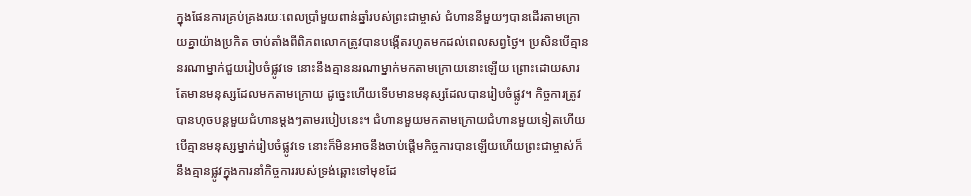ក្នុងផែនការគ្រប់គ្រងរយៈពេលប្រាំមួយពាន់ឆ្នាំរបស់ព្រះជាម្ចាស់ ជំហាននីមួយៗបានដើរតាមក្រោយគ្នាយ៉ាងប្រកិត ចាប់តាំងពីពិភពលោកត្រូវបានបង្កើតរហូតមកដល់ពេលសព្វថ្ងៃ។ ប្រសិនបើគ្មាននរណាម្នាក់ជួយរៀបចំផ្លូវទេ នោះនឹងគ្មាននរណាម្នាក់មកតាមក្រោយនោះឡើយ ព្រោះដោយសារតែមានមនុស្សដែលមកតាមក្រោយ ដូច្នេះហើយទើបមានមនុស្សដែលបានរៀបចំផ្លូវ។ កិច្ចការត្រូវបានហុចបន្តមួយជំហានម្ដងៗតាមរបៀបនេះ។ ជំហានមួយមកតាមក្រោយជំហានមួយទៀតហើយបើគ្មានមនុស្សម្នាក់រៀបចំផ្លូវទេ នោះក៏មិនអាចនឹងចាប់ផ្ដើមកិច្ចការបានឡើយហើយព្រះជាម្ចាស់ក៏នឹងគ្មានផ្លូវក្នុងការនាំកិច្ចការរបស់ទ្រង់ឆ្ពោះទៅមុខដែ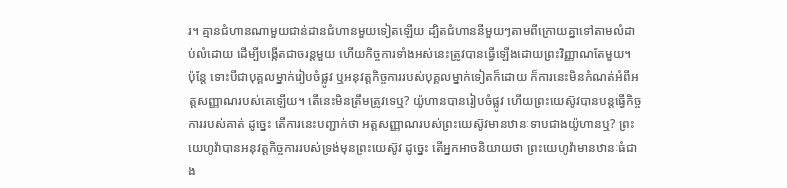រ។ គ្មានជំហានណាមួយជាន់ដានជំហានមួយទៀតឡើយ ដ្បិតជំហាននីមួយៗតាមពីក្រោយគ្នាទៅតាមលំដាប់លំដោយ ដើម្បីបង្កើតជាចរន្តមួយ ហើយកិច្ចការទាំងអស់នេះត្រូវបានធ្វើឡើងដោយព្រះវិញ្ញាណតែមួយ។ ប៉ុន្តែ ទោះបីជាបុគ្គលម្នាក់រៀបចំផ្លូវ ឬអនុវត្តកិច្ចការរបស់បុគ្គលម្នាក់ទៀតក៏ដោយ ក៏ការនេះមិនកំណត់អំពីអត្តសញ្ញាណរបស់គេឡើយ។ តើនេះមិនត្រឹមត្រូវទេឬ? យ៉ូហានបានរៀបចំផ្លូវ ហើយព្រះយេស៊ូវបានបន្តធ្វើកិច្ចការរបស់គាត់ ដូច្នេះ តើការនេះបញ្ជាក់ថា អត្តសញ្ញាណរបស់ព្រះយេស៊ូវមានឋានៈទាបជាងយ៉ូហានឬ? ព្រះយេហូវ៉ាបានអនុវត្តកិច្ចការរបស់ទ្រង់មុនព្រះយេស៊ូវ ដូច្នេះ តើអ្នកអាចនិយាយថា ព្រះយេហូវ៉ាមានឋានៈធំជាង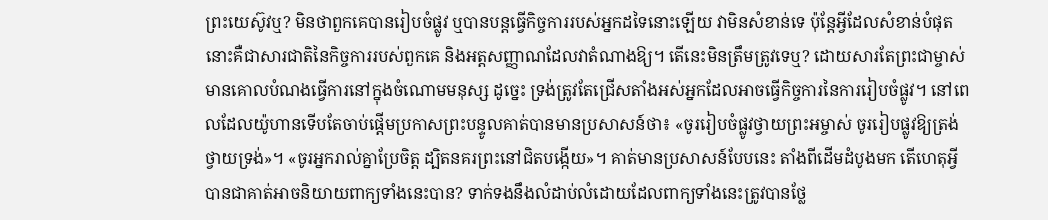ព្រះយេស៊ូវឬ? មិនថាពួកគេបានរៀបចំផ្លូវ ឬបានបន្តធ្វើកិច្ចការរបស់អ្នកដទៃនោះឡើយ វាមិនសំខាន់ទេ ប៉ុន្តែអ្វីដែលសំខាន់បំផុតនោះគឺជាសារជាតិនៃកិច្ចការរបស់ពួកគេ និងអត្តសញ្ញាណដែលវាតំណាងឱ្យ។ តើនេះមិនត្រឹមត្រូវទេឬ? ដោយសារតែព្រះជាម្ចាស់មានគោលបំណងធ្វើការនៅក្នុងចំណោមមនុស្ស ដូច្នេះ ទ្រង់ត្រូវតែជ្រើសតាំងអស់អ្នកដែលអាចធ្វើកិច្ចការនៃការរៀបចំផ្លូវ។ នៅពេលដែលយ៉ូហានទើបតែចាប់ផ្ដើមប្រកាសព្រះបន្ទូលគាត់បានមានប្រសាសន៍ថា៖ «ចូររៀបចំផ្លូវថ្វាយព្រះអម្ចាស់ ចូររៀបផ្លូវឱ្យត្រង់ថ្វាយទ្រង់»។ «ចូរអ្នករាល់គ្នាប្រែចិត្ត ដ្បិតនគរព្រះនៅជិតបង្កើយ»។ គាត់មានប្រសាសន៍បែបនេះ តាំងពីដើមដំបូងមក តើហេតុអ្វីបានជាគាត់អាចនិយាយពាក្យទាំងនេះបាន? ទាក់ទងនឹងលំដាប់លំដោយដែលពាក្យទាំងនេះត្រូវបានថ្លែ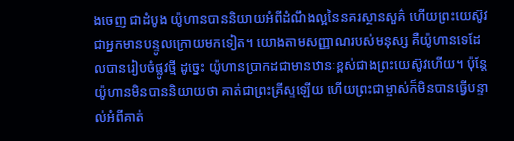ងចេញ ជាដំបូង យ៉ូហានបាននិយាយអំពីដំណឹងល្អនៃនគរស្ថានសួគ៌ ហើយព្រះយេស៊ូវជាអ្នកមានបន្ទូលក្រោយមកទៀត។ យោងតាមសញ្ញាណរបស់មនុស្ស គឺយ៉ូហានទេដែលបានរៀបចំផ្លូវថ្មី ដូច្នេះ យ៉ូហានប្រាកដជាមានឋានៈខ្ពស់ជាងព្រះយេស៊ូវហើយ។ ប៉ុន្តែ យ៉ូហានមិនបាននិយាយថា គាត់ជាព្រះគ្រីស្ទឡើយ ហើយព្រះជាម្ចាស់ក៏មិនបានធ្វើបន្ទាល់អំពីគាត់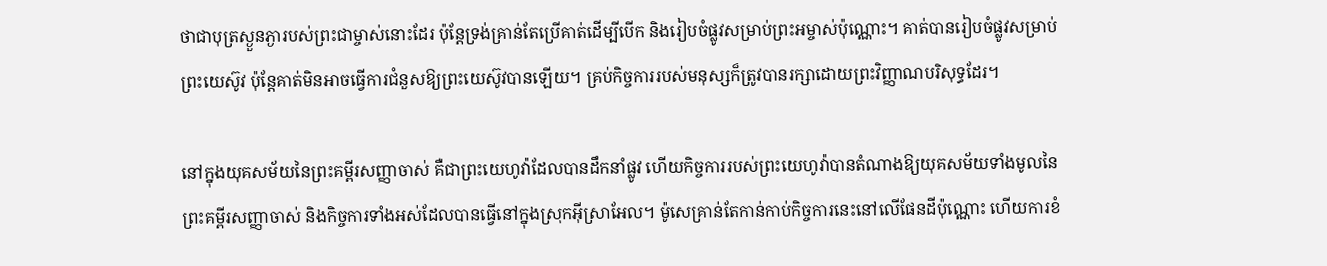ថាជាបុត្រស្ងួនភ្ងារបស់ព្រះជាម្ចាស់នោះដែរ ប៉ុន្តែទ្រង់គ្រាន់តែប្រើគាត់ដើម្បីបើក និងរៀបចំផ្លូវសម្រាប់ព្រះអម្ចាស់ប៉ុណ្ណោះ។ គាត់បានរៀបចំផ្លូវសម្រាប់ព្រះយេស៊ូវ ប៉ុន្តែគាត់មិនអាចធ្វើការជំនួសឱ្យព្រះយេស៊ូវបានឡើយ។ គ្រប់កិច្ចការរបស់មនុស្សក៏ត្រូវបានរក្សាដោយព្រះវិញ្ញាណបរិសុទ្ធដែរ។

នៅក្នុងយុគសម័យនៃព្រះគម្ពីរសញ្ញាចាស់ គឺជាព្រះយេហូវ៉ាដែលបានដឹកនាំផ្លូវ ហើយកិច្ចការរបស់ព្រះយេហូវ៉ាបានតំណាងឱ្យយុគសម័យទាំងមូលនៃព្រះគម្ពីរសញ្ញាចាស់ និងកិច្ចការទាំងអស់ដែលបានធ្វើនៅក្នុងស្រុកអ៊ីស្រាអែល។ ម៉ូសេគ្រាន់តែកាន់កាប់កិច្ចការនេះនៅលើផែនដីប៉ុណ្ណោះ ហើយការខំ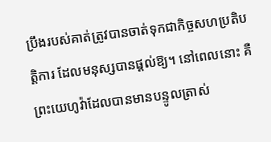ប្រឹងរបស់គាត់ត្រូវបានចាត់ទុកជាកិច្ចសហប្រតិបត្តិការ ដែលមនុស្សបានផ្ដល់ឱ្យ។ នៅពេលនោះ គឺព្រះយេហូវ៉ាដែលបានមានបន្ទូលត្រាស់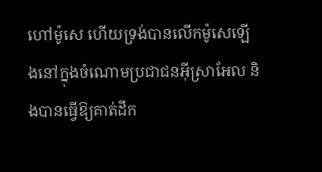ហៅម៉ូសេ ហើយទ្រង់បានលើកម៉ូសេឡើងនៅក្នុងចំណោមប្រជាជនអ៊ីស្រាអែល និងបានធ្វើឱ្យគាត់ដឹក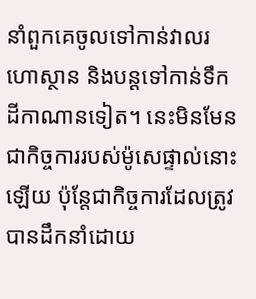នាំពួកគេចូលទៅកាន់វាលរហោស្ថាន និងបន្តទៅកាន់ទឹកដីកាណានទៀត។ នេះមិនមែនជាកិច្ចការរបស់ម៉ូសេផ្ទាល់នោះឡើយ ប៉ុន្តែជាកិច្ចការដែលត្រូវបានដឹកនាំដោយ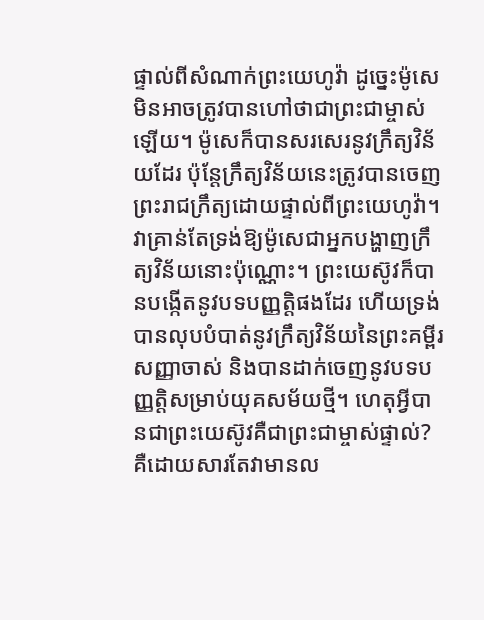ផ្ទាល់ពីសំណាក់ព្រះយេហូវ៉ា ដូច្នេះម៉ូសេមិនអាចត្រូវបានហៅថាជាព្រះជាម្ចាស់ឡើយ។ ម៉ូសេក៏បានសរសេរនូវក្រឹត្យវិន័យដែរ ប៉ុន្តែក្រឹត្យវិន័យនេះត្រូវបានចេញព្រះរាជក្រឹត្យដោយផ្ទាល់ពីព្រះយេហូវ៉ា។ វាគ្រាន់តែទ្រង់ឱ្យម៉ូសេជាអ្នកបង្ហាញក្រឹត្យវិន័យនោះប៉ុណ្ណោះ។ ព្រះយេស៊ូវក៏បានបង្កើតនូវបទបញ្ញត្តិផងដែរ ហើយទ្រង់បានលុបបំបាត់នូវក្រឹត្យវិន័យនៃព្រះគម្ពីរសញ្ញាចាស់ និងបានដាក់ចេញនូវបទបញ្ញត្តិសម្រាប់យុគសម័យថ្មី។ ហេតុអ្វីបានជាព្រះយេស៊ូវគឺជាព្រះជាម្ចាស់ផ្ទាល់? គឺដោយសារតែវាមានល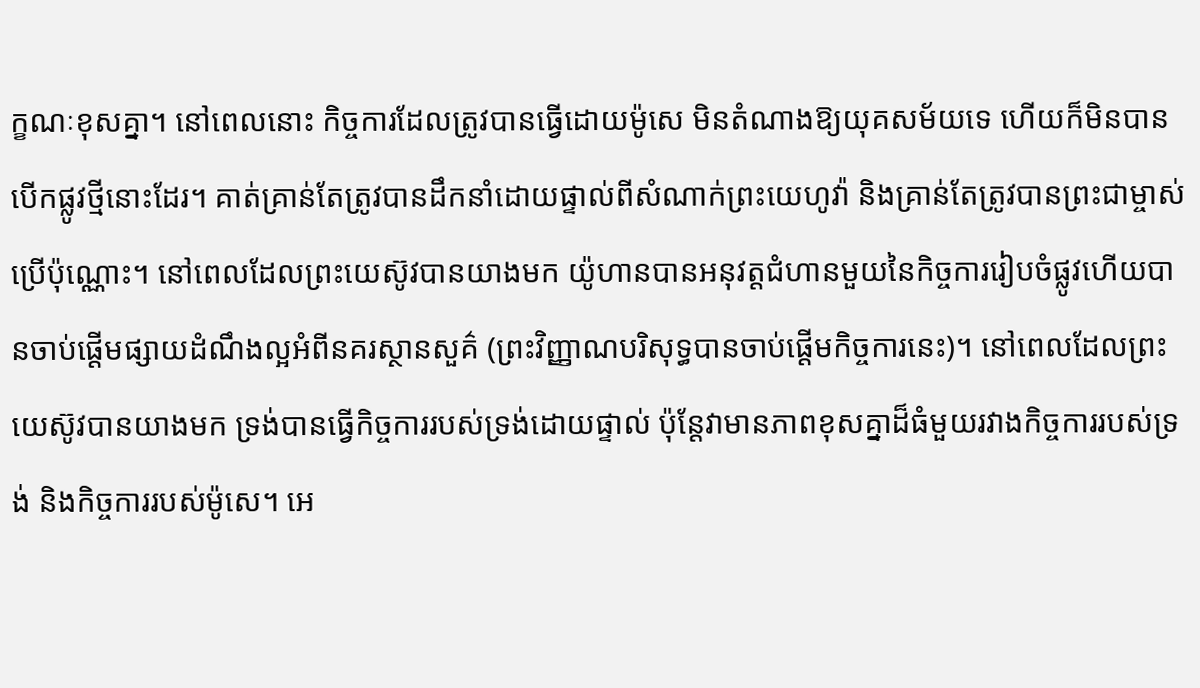ក្ខណៈខុសគ្នា។ នៅពេលនោះ កិច្ចការដែលត្រូវបានធ្វើដោយម៉ូសេ មិនតំណាងឱ្យយុគសម័យទេ ហើយក៏មិនបានបើកផ្លូវថ្មីនោះដែរ។ គាត់គ្រាន់តែត្រូវបានដឹកនាំដោយផ្ទាល់ពីសំណាក់ព្រះយេហូវ៉ា និងគ្រាន់តែត្រូវបានព្រះជាម្ចាស់ប្រើប៉ុណ្ណោះ។ នៅពេលដែលព្រះយេស៊ូវបានយាងមក យ៉ូហានបានអនុវត្តជំហានមួយនៃកិច្ចការរៀបចំផ្លូវហើយបានចាប់ផ្ដើមផ្សាយដំណឹងល្អអំពីនគរស្ថានសួគ៌ (ព្រះវិញ្ញាណបរិសុទ្ធបានចាប់ផ្ដើមកិច្ចការនេះ)។ នៅពេលដែលព្រះយេស៊ូវបានយាងមក ទ្រង់បានធ្វើកិច្ចការរបស់ទ្រង់ដោយផ្ទាល់ ប៉ុន្តែវាមានភាពខុសគ្នាដ៏ធំមួយរវាងកិច្ចការរបស់ទ្រង់ និងកិច្ចការរបស់ម៉ូសេ។ អេ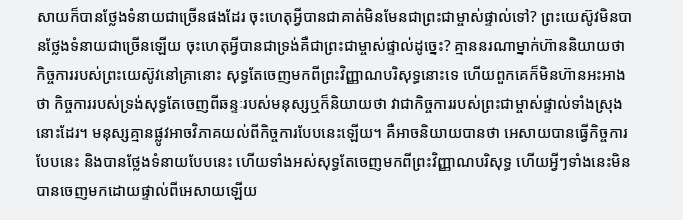សាយក៏បានថ្លែងទំនាយជាច្រើនផងដែរ ចុះហេតុអ្វីបានជាគាត់មិនមែនជាព្រះជាម្ចាស់ផ្ទាល់ទៅ? ព្រះយេស៊ូវមិនបានថ្លែងទំនាយជាច្រើនឡើយ ចុះហេតុអ្វីបានជាទ្រង់គឺជាព្រះជាម្ចាស់ផ្ទាល់ដូច្នេះ? គ្មាននរណាម្នាក់ហ៊ាននិយាយថា កិច្ចការរបស់ព្រះយេស៊ូវនៅគ្រានោះ សុទ្ធតែចេញមកពីព្រះវិញ្ញាណបរិសុទ្ធនោះទេ ហើយពួកគេក៏មិនហ៊ានអះអាងថា កិច្ចការរបស់ទ្រង់សុទ្ធតែចេញពីឆន្ទៈរបស់មនុស្សឬក៏និយាយថា វាជាកិច្ចការរបស់ព្រះជាម្ចាស់ផ្ទាល់ទាំងស្រុងនោះដែរ។ មនុស្សគ្មានផ្លូវអាចវិភាគយល់ពីកិច្ចការបែបនេះឡើយ។ គឺអាចនិយាយបានថា អេសាយបានធ្វើកិច្ចការបែបនេះ និងបានថ្លែងទំនាយបែបនេះ ហើយទាំងអស់សុទ្ធតែចេញមកពីព្រះវិញ្ញាណបរិសុទ្ធ ហើយអ្វីៗទាំងនេះមិនបានចេញមកដោយផ្ទាល់ពីអេសាយឡើយ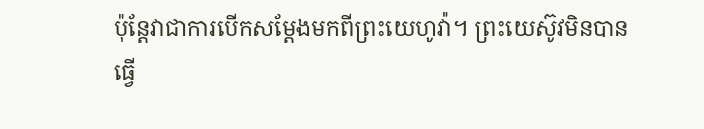ប៉ុន្តែវាជាការបើកសម្ដែងមកពីព្រះយេហូវ៉ា។ ព្រះយេស៊ូវមិនបានធ្វើ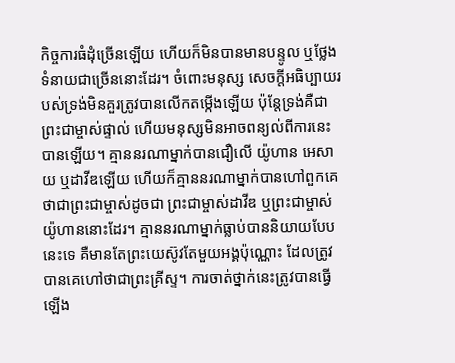កិច្ចការធំដុំច្រើនឡើយ ហើយក៏មិនបានមានបន្ទូល ឬថ្លែងទំនាយជាច្រើននោះដែរ។ ចំពោះមនុស្ស សេចក្តីអធិប្បាយរបស់ទ្រង់មិនគួរត្រូវបានលើកតម្កើងឡើយ ប៉ុន្តែទ្រង់គឺជាព្រះជាម្ចាស់ផ្ទាល់ ហើយមនុស្សមិនអាចពន្យល់ពីការនេះបានឡើយ។ គ្មាននរណាម្នាក់បានជឿលើ យ៉ូហាន អេសាយ ឬដាវីឌឡើយ ហើយក៏គ្មាននរណាម្នាក់បានហៅពួកគេថាជាព្រះជាម្ចាស់ដូចជា ព្រះជាម្ចាស់ដាវីឌ ឬព្រះជាម្ចាស់យ៉ូហាននោះដែរ។ គ្មាននរណាម្នាក់ធ្លាប់បាននិយាយបែបនេះទេ គឺមានតែព្រះយេស៊ូវតែមួយអង្គប៉ុណ្ណោះ ដែលត្រូវបានគេហៅថាជាព្រះគ្រីស្ទ។ ការចាត់ថ្នាក់នេះត្រូវបានធ្វើឡើង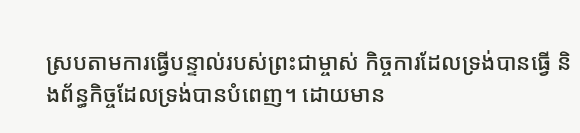ស្របតាមការធ្វើបន្ទាល់របស់ព្រះជាម្ចាស់ កិច្ចការដែលទ្រង់បានធ្វើ និងព័ន្ធកិច្ចដែលទ្រង់បានបំពេញ។ ដោយមាន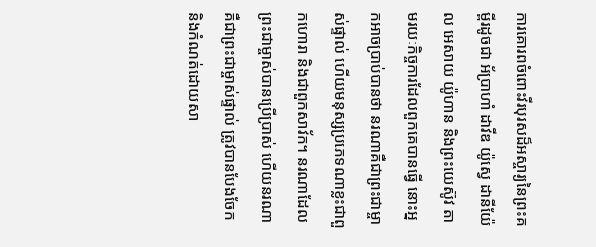ការគោរពចំពោះវីរបុរសដ៏អស្ចារ្យនៃព្រះគម្ពីរដូចជា អ័ប្រាហាំ ដាវីឌ យ៉ូស្វេ ដានីយ៉ែល អេសាយ យ៉ូហាន និងព្រះយេស៊ូវ តាមរយៈកិច្ចការដែលពួកគេបានធ្វើ នោះអ្នកអាចប្រាប់បានថា នរណាគឺជាព្រះជាម្ចាស់ផ្ទាល់ ហើយមនុស្សប្រភេទណាខ្លះជាពួកហោរា និងជាពួកសាវ័ក។ នរណាដែលព្រះជាម្ចាស់បានប្រើប្រាស់ ហើយនរណាគឺជាព្រះជាម្ចាស់ផ្ទាល់ ត្រូវបានបែងចែក និងកំណត់ដោយសា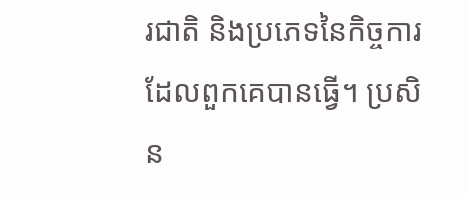រជាតិ និងប្រភេទនៃកិច្ចការដែលពួកគេបានធ្វើ។ ប្រសិន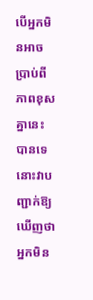បើអ្នកមិនអាចប្រាប់ពីភាពខុសគ្នានេះបានទេ នោះវាបញ្ជាក់ឱ្យឃើញថា អ្នកមិន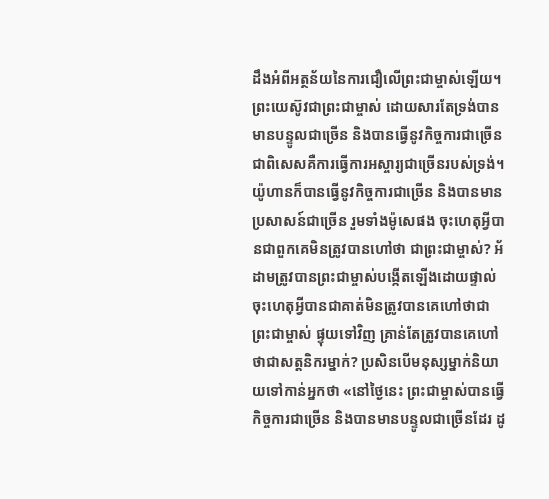ដឹងអំពីអត្ថន័យនៃការជឿលើព្រះជាម្ចាស់ឡើយ។ ព្រះយេស៊ូវជាព្រះជាម្ចាស់ ដោយសារតែទ្រង់បានមានបន្ទូលជាច្រើន និងបានធ្វើនូវកិច្ចការជាច្រើន ជាពិសេសគឺការធ្វើការអស្ចារ្យជាច្រើនរបស់ទ្រង់។ យ៉ូហានក៏បានធ្វើនូវកិច្ចការជាច្រើន និងបានមានប្រសាសន៍ជាច្រើន រួមទាំងម៉ូសេផង ចុះហេតុអ្វីបានជាពួកគេមិនត្រូវបានហៅថា ជាព្រះជាម្ចាស់? អ័ដាមត្រូវបានព្រះជាម្ចាស់បង្កើតឡើងដោយផ្ទាល់ ចុះហេតុអ្វីបានជាគាត់មិនត្រូវបានគេហៅថាជាព្រះជាម្ចាស់ ផ្ទុយទៅវិញ គ្រាន់តែត្រូវបានគេហៅថាជាសត្តនិករម្នាក់? ប្រសិនបើមនុស្សម្នាក់និយាយទៅកាន់អ្នកថា «នៅថ្ងៃនេះ ព្រះជាម្ចាស់បានធ្វើកិច្ចការជាច្រើន និងបានមានបន្ទូលជាច្រើនដែរ ដូ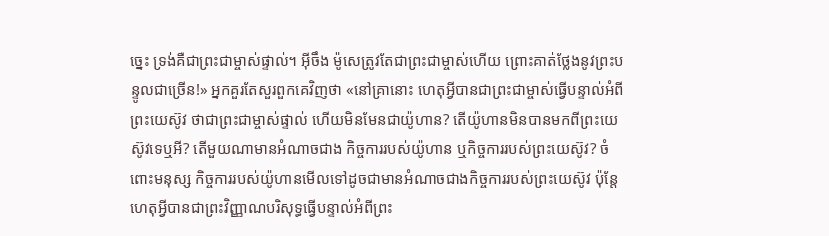ច្នេះ ទ្រង់គឺជាព្រះជាម្ចាស់ផ្ទាល់។ អ៊ីចឹង ម៉ូសេត្រូវតែជាព្រះជាម្ចាស់ហើយ ព្រោះគាត់ថ្លែងនូវព្រះបន្ទូលជាច្រើន!» អ្នកគួរតែសួរពួកគេវិញថា «នៅគ្រានោះ ហេតុអ្វីបានជាព្រះជាម្ចាស់ធ្វើបន្ទាល់អំពីព្រះយេស៊ូវ ថាជាព្រះជាម្ចាស់ផ្ទាល់ ហើយមិនមែនជាយ៉ូហាន? តើយ៉ូហានមិនបានមកពីព្រះយេស៊ូវទេឬអី? តើមួយណាមានអំណាចជាង កិច្ចការរបស់យ៉ូហាន ឬកិច្ចការរបស់ព្រះយេស៊ូវ? ចំពោះមនុស្ស កិច្ចការរបស់យ៉ូហានមើលទៅដូចជាមានអំណាចជាងកិច្ចការរបស់ព្រះយេស៊ូវ ប៉ុន្តែហេតុអ្វីបានជាព្រះវិញ្ញាណបរិសុទ្ធធ្វើបន្ទាល់អំពីព្រះ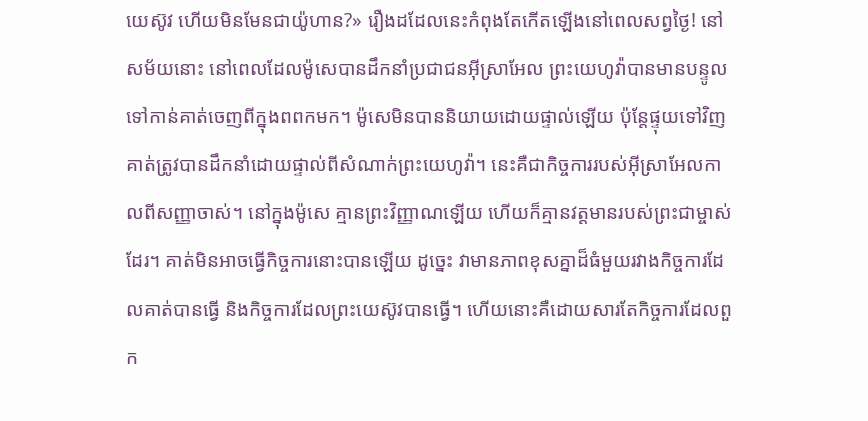យេស៊ូវ ហើយមិនមែនជាយ៉ូហាន?» រឿងដដែលនេះកំពុងតែកើតឡើងនៅពេលសព្វថ្ងៃ! នៅសម័យនោះ នៅពេលដែលម៉ូសេបានដឹកនាំប្រជាជនអ៊ីស្រាអែល ព្រះយេហូវ៉ាបានមានបន្ទូលទៅកាន់គាត់ចេញពីក្នុងពពកមក។ ម៉ូសេមិនបាននិយាយដោយផ្ទាល់ឡើយ ប៉ុន្តែផ្ទុយទៅវិញ គាត់ត្រូវបានដឹកនាំដោយផ្ទាល់ពីសំណាក់ព្រះយេហូវ៉ា។ នេះគឺជាកិច្ចការរបស់អ៊ីស្រាអែលកាលពីសញ្ញាចាស់។ នៅក្នុងម៉ូសេ គ្មានព្រះវិញ្ញាណឡើយ ហើយក៏គ្មានវត្តមានរបស់ព្រះជាម្ចាស់ដែរ។ គាត់មិនអាចធ្វើកិច្ចការនោះបានឡើយ ដូច្នេះ វាមានភាពខុសគ្នាដ៏ធំមួយរវាងកិច្ចការដែលគាត់បានធ្វើ និងកិច្ចការដែលព្រះយេស៊ូវបានធ្វើ។ ហើយនោះគឺដោយសារតែកិច្ចការដែលពួក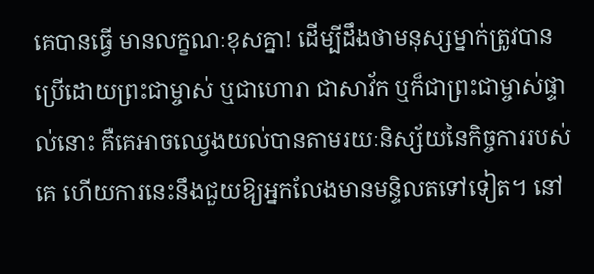គេបានធ្វើ មានលក្ខណៈខុសគ្នា! ដើម្បីដឹងថាមនុស្សម្នាក់ត្រូវបានប្រើដោយព្រះជាម្ចាស់ ឬជាហោរា ជាសាវ័ក ឬក៏ជាព្រះជាម្ចាស់ផ្ទាល់នោះ គឺគេអាចឈ្វេងយល់បានតាមរយៈនិស្ស័យនៃកិច្ចការរបស់គេ ហើយការនេះនឹងជួយឱ្យអ្នកលែងមានមន្ទិលតទៅទៀត។ នៅ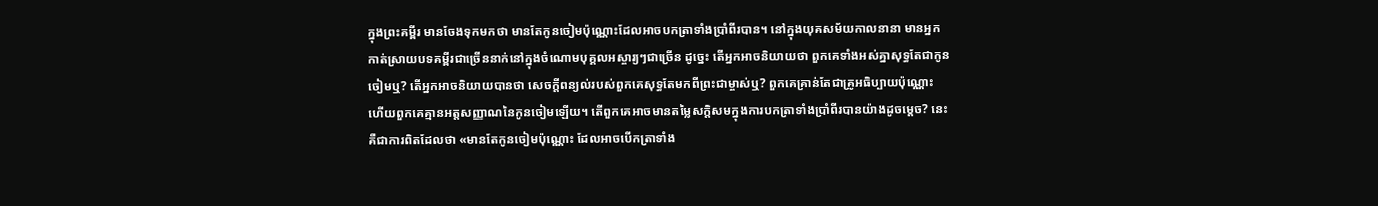ក្នុងព្រះគម្ពីរ មានចែងទុកមកថា មានតែកូនចៀមប៉ុណ្ណោះដែលអាចបកត្រាទាំងប្រាំពីរបាន។ នៅក្នុងយុគសម័យកាលនានា មានអ្នកកាត់ស្រាយបទគម្ពីរជាច្រើននាក់នៅក្នុងចំណោមបុគ្គលអស្ចារ្យៗជាច្រើន ដូច្នេះ តើអ្នកអាចនិយាយថា ពួកគេទាំងអស់គ្នាសុទ្ធតែជាកូនចៀមឬ? តើអ្នកអាចនិយាយបានថា សេចក្តីពន្យល់របស់ពួកគេសុទ្ធតែមកពីព្រះជាម្ចាស់ឬ? ពួកគេគ្រាន់តែជាគ្រូអធិប្បាយប៉ុណ្ណោះ ហើយពួកគេគ្មានអត្តសញ្ញាណនៃកូនចៀមឡើយ។ តើពួកគេអាចមានតម្លៃសក្ដិសមក្នុងការបកត្រាទាំងប្រាំពីរបានយ៉ាងដូចម្ដេច? នេះគឺជាការពិតដែលថា «មានតែកូនចៀមប៉ុណ្ណោះ ដែលអាចបើកត្រាទាំង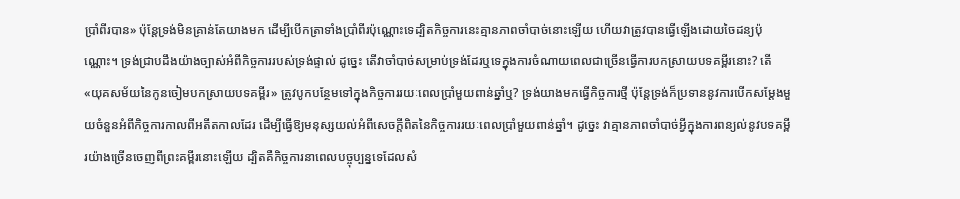ប្រាំពីរបាន» ប៉ុន្តែទ្រង់មិនគ្រាន់តែយាងមក ដើម្បីបើកត្រាទាំងប្រាំពីរប៉ុណ្ណោះទេដ្បិតកិច្ចការនេះគ្មានភាពចាំបាច់នោះឡើយ ហើយវាត្រូវបានធ្វើឡើងដោយចៃដន្យប៉ុណ្ណោះ។ ទ្រង់ជ្រាបដឹងយ៉ាងច្បាស់អំពីកិច្ចការរបស់ទ្រង់ផ្ទាល់ ដូច្នេះ តើវាចាំបាច់សម្រាប់ទ្រង់ដែរឬទេក្នុងការចំណាយពេលជាច្រើនធ្វើការបកស្រាយបទគម្ពីរនោះ? តើ «យុគសម័យនៃកូនចៀមបកស្រាយបទគម្ពីរ» ត្រូវបូកបន្ថែមទៅក្នុងកិច្ចការរយៈពេលប្រាំមួយពាន់ឆ្នាំឬ? ទ្រង់យាងមកធ្វើកិច្ចការថ្មី ប៉ុន្តែទ្រង់ក៏ប្រទាននូវការបើកសម្ដែងមួយចំនួនអំពីកិច្ចការកាលពីអតីតកាលដែរ ដើម្បីធ្វើឱ្យមនុស្សយល់អំពីសេចក្តីពិតនៃកិច្ចការរយៈពេលប្រាំមួយពាន់ឆ្នាំ។ ដូច្នេះ វាគ្មានភាពចាំបាច់អ្វីក្នុងការពន្យល់នូវបទគម្ពីរយ៉ាងច្រើនចេញពីព្រះគម្ពីរនោះឡើយ ដ្បិតគឺកិច្ចការនាពេលបច្ចុប្បន្នទេដែលសំ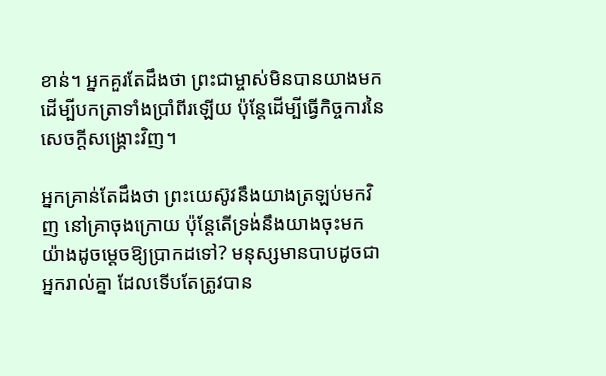ខាន់។ អ្នកគួរតែដឹងថា ព្រះជាម្ចាស់មិនបានយាងមកដើម្បីបកត្រាទាំងប្រាំពីរឡើយ ប៉ុន្តែដើម្បីធ្វើកិច្ចការនៃសេចក្តីសង្រ្គោះវិញ។

អ្នកគ្រាន់តែដឹងថា ព្រះយេស៊ូវនឹងយាងត្រឡប់មកវិញ នៅគ្រាចុងក្រោយ ប៉ុន្តែតើទ្រង់នឹងយាងចុះមកយ៉ាងដូចម្ដេចឱ្យប្រាកដទៅ? មនុស្សមានបាបដូចជាអ្នករាល់គ្នា ដែលទើបតែត្រូវបាន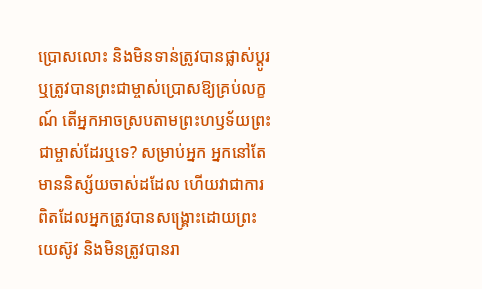ប្រោសលោះ និងមិនទាន់ត្រូវបានផ្លាស់ប្ដូរ ឬត្រូវបានព្រះជាម្ចាស់ប្រោសឱ្យគ្រប់លក្ខណ៍ តើអ្នកអាចស្របតាមព្រះហឫទ័យព្រះជាម្ចាស់ដែរឬទេ? សម្រាប់អ្នក អ្នកនៅតែមាននិស្ស័យចាស់ដដែល ហើយវាជាការពិតដែលអ្នកត្រូវបានសង្រ្គោះដោយព្រះយេស៊ូវ និងមិនត្រូវបានរា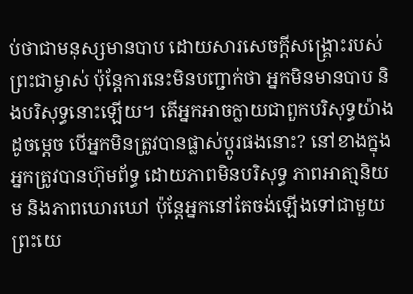ប់ថាជាមនុស្សមានបាប ដោយសារសេចក្តីសង្រ្គោះរបស់ព្រះជាម្ចាស់ ប៉ុន្តែការនេះមិនបញ្ជាក់ថា អ្នកមិនមានបាប និងបរិសុទ្ធនោះឡើយ។ តើអ្នកអាចក្លាយជាពួកបរិសុទ្ធយ៉ាងដូចម្ដេច បើអ្នកមិនត្រូវបានផ្លាស់ប្ដូរផងនោះ? នៅខាងក្នុង អ្នកត្រូវបានហ៊ុមព័ទ្ធ ដោយភាពមិនបរិសុទ្ធ ភាពអាតា្មនិយម និងភាពឃោរឃៅ ប៉ុន្តែអ្នកនៅតែចង់ឡើងទៅជាមួយព្រះយេ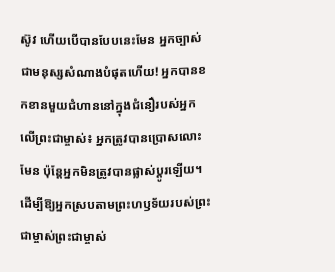ស៊ូវ ហើយបើបានបែបនេះមែន អ្នកច្បាស់ជាមនុស្សសំណាងបំផុតហើយ! អ្នកបានខកខានមួយជំហាននៅក្នុងជំនឿរបស់អ្នកលើព្រះជាម្ចាស់៖ អ្នកត្រូវបានប្រោសលោះមែន ប៉ុន្តែអ្នកមិនត្រូវបានផ្លាស់ប្ដូរឡើយ។ ដើម្បីឱ្យអ្នកស្របតាមព្រះហឫទ័យរបស់ព្រះជាម្ចាស់ព្រះជាម្ចាស់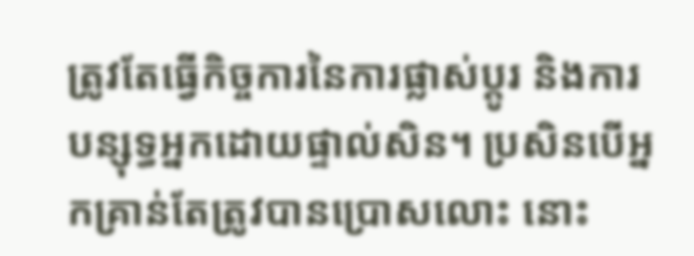ត្រូវតែធ្វើកិច្ចការនៃការផ្លាស់ប្ដូរ និងការបន្សុទ្ធអ្នកដោយផ្ទាល់សិន។ ប្រសិនបើអ្នកគ្រាន់តែត្រូវបានប្រោសលោះ នោះ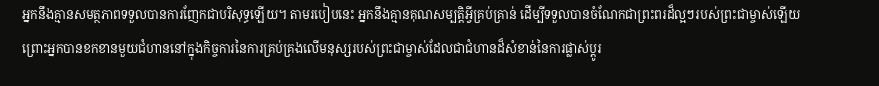អ្នកនឹងគ្មានសមត្ថភាពទទួលបានការញែកជាបរិសុទ្ធឡើយ។ តាមរបៀបនេះ អ្នកនឹងគ្មានគុណសម្បត្តិអ្វីគ្រប់គ្រាន់ ដើម្បីទទួលបានចំណែកជាព្រះពរដ៏ល្អៗរបស់ព្រះជាម្ចាស់ឡើយ ព្រោះអ្នកបានខកខានមួយជំហាននៅក្នុងកិច្ចការនៃការគ្រប់គ្រងលើមនុស្សរបស់ព្រះជាម្ចាស់ដែលជាជំហានដ៏សំខាន់នៃការផ្លាស់ប្ដូរ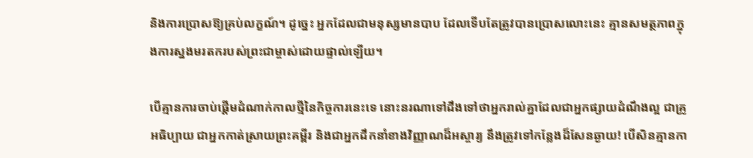និងការប្រោសឱ្យគ្រប់លក្ខណ៍។ ដូច្នេះ អ្នកដែលជាមនុស្សមានបាប ដែលទើបតែត្រូវបានប្រោសលោះនេះ គ្មានសមត្ថភាពក្នុងការស្នងមរតករបស់ព្រះជាម្ចាស់ដោយផ្ទាល់ឡើយ។

បើគ្មានការចាប់ផ្ដើមដំណាក់កាលថ្មីនៃកិច្ចការនេះទេ នោះនរណាទៅដឹងទៅថាអ្នករាល់គ្នាដែលជាអ្នកផ្សាយដំណឹងល្អ ជាគ្រូអធិប្បាយ ជាអ្នកកាត់ស្រាយព្រះគម្ពីរ និងជាអ្នកដឹកនាំខាងវិញ្ញាណដ៏អស្ចារ្យ នឹងត្រូវទៅកន្លែងដ៏សែនឆ្ងាយ! បើសិនគ្មានកា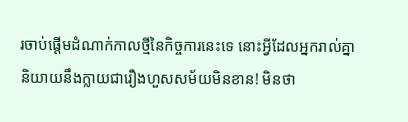រចាប់ផ្ដើមដំណាក់កាលថ្មីនៃកិច្ចការនេះទេ នោះអ្វីដែលអ្នករាល់គ្នានិយាយនឹងក្លាយជារឿងហួសសម័យមិនខាន! មិនថា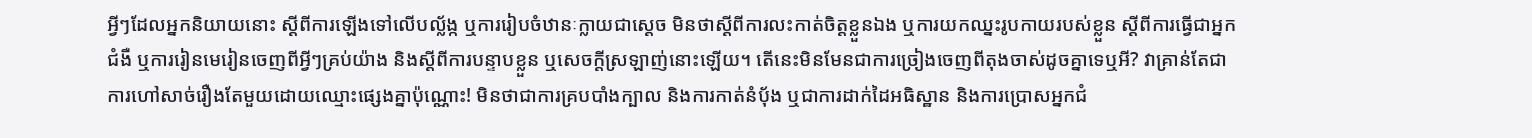អ្វីៗដែលអ្នកនិយាយនោះ ស្ដីពីការឡើងទៅលើបល្ល័ង្ក ឬការរៀបចំឋានៈក្លាយជាស្ដេច មិនថាស្ដីពីការលះកាត់ចិត្តខ្លួនឯង ឬការយកឈ្នះរូបកាយរបស់ខ្លួន ស្ដីពីការធ្វើជាអ្នកជំងឺ ឬការរៀនមេរៀនចេញពីអ្វីៗគ្រប់យ៉ាង និងស្ដីពីការបន្ទាបខ្លួន ឬសេចក្តីស្រឡាញ់នោះឡើយ។ តើនេះមិនមែនជាការច្រៀងចេញពីតុងចាស់ដូចគ្នាទេឬអី? វាគ្រាន់តែជាការហៅសាច់រឿងតែមួយដោយឈ្មោះផ្សេងគ្នាប៉ុណ្ណោះ! មិនថាជាការគ្របបាំងក្បាល និងការកាត់នំប៉័ង ឬជាការដាក់ដៃអធិស្ឋាន និងការប្រោសអ្នកជំ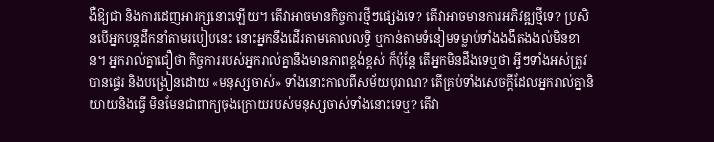ងឺឱ្យជា និងការដេញអារក្សនោះឡើយ។ តើវាអាចមានកិច្ចការថ្មីៗផ្សេងទេ? តើវាអាចមានការអភិវឌ្ឍថ្មីទេ? ប្រសិនបើអ្នកបន្តដឹកនាំតាមរបៀបនេះ នោះអ្នកនឹងដើរតាមគោលលទ្ធិ ឬកាន់តាមទំនៀមទម្លាប់ទាំងងងឹតងងល់មិនខាន។ អ្នករាល់គ្នាជឿថា កិច្ចការរបស់អ្នករាល់គ្នានឹងមានភាពខ្ពង់ខ្ពស់ ក៏ប៉ុន្តែ តើអ្នកមិនដឹងទេឬថា អ្វីៗទាំងអស់ត្រូវបានផ្ទេរ និងបង្រៀនដោយ «មនុស្សចាស់» ទាំងនោះកាលពីសម័យបុរាណ? តើគ្រប់ទាំងសេចក្តីដែលអ្នករាល់គ្នានិយាយនិងធ្វើ មិនមែនជាពាក្យចុងក្រោយរបស់មនុស្សចាស់ទាំងនោះទេឬ? តើវា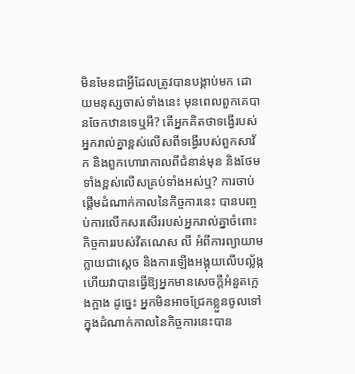មិនមែនជាអ្វីដែលត្រូវបានបង្គាប់មក ដោយមនុស្សចាស់ទាំងនេះ មុនពេលពួកគេបានចែកឋានទេឬអី? តើអ្នកគិតថាទង្វើរបស់អ្នករាល់គ្នាខ្ពស់លើសពីទង្វើរបស់ពួកសាវ័ក និងពួកហោរាកាលពីជំនាន់មុន និងថែមទាំងខ្ពស់លើសគ្រប់ទាំងអស់ឬ? ការចាប់ផ្ដើមដំណាក់កាលនៃកិច្ចការនេះ បានបញ្ចប់ការលើកសរសើររបស់អ្នករាល់គ្នាចំពោះកិច្ចការរបស់វីតណេស លី អំពីការព្យាយាមក្លាយជាស្ដេច និងការឡើងអង្គុយលើបល្ល័ង្ក ហើយវាបានធ្វើឱ្យអ្នកមានសេចក្តីអំនួតក្អេងក្អាង ដូច្នេះ អ្នកមិនអាចជ្រែកខ្លួនចូលទៅក្នុងដំណាក់កាលនៃកិច្ចការនេះបាន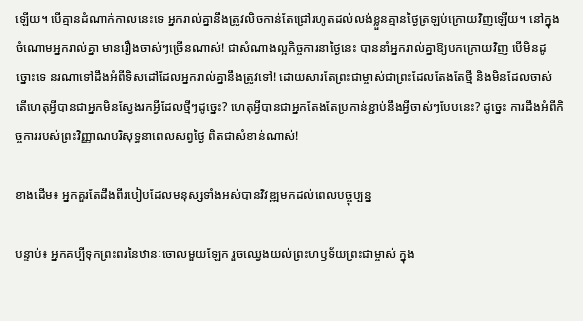ឡើយ។ បើគ្មានដំណាក់កាលនេះទេ អ្នករាល់គ្នានឹងត្រូវលិចកាន់តែជ្រៅរហូតដល់លង់ខ្លួនគ្មានថ្ងៃត្រឡប់ក្រោយវិញឡើយ។ នៅក្នុងចំណោមអ្នករាល់គ្នា មានរឿងចាស់ៗច្រើនណាស់! ជាសំណាងល្អកិច្ចការនាថ្ងៃនេះ បាននាំអ្នករាល់គ្នាឱ្យបកក្រោយវិញ បើមិនដូច្នោះទេ នរណាទៅដឹងអំពីទិសដៅដែលអ្នករាល់គ្នានឹងត្រូវទៅ! ដោយសារតែព្រះជាម្ចាស់ជាព្រះដែលតែងតែថ្មី និងមិនដែលចាស់ តើហេតុអ្វីបានជាអ្នកមិនស្វែងរកអ្វីដែលថ្មីៗដូច្នេះ? ហេតុអ្វីបានជាអ្នកតែងតែប្រកាន់ខ្ជាប់នឹងអ្វីចាស់ៗបែបនេះ? ដូច្នេះ ការដឹងអំពីកិច្ចការរបស់ព្រះវិញ្ញាណបរិសុទ្ធនាពេលសព្វថ្ងៃ ពិតជាសំខាន់ណាស់!

ខាងដើម៖ អ្នកគួរតែដឹងពីរបៀបដែលមនុស្សទាំងអស់បានវិវឌ្ឍមកដល់ពេលបច្ចុប្បន្ន

បន្ទាប់៖ អ្នកគប្បីទុកព្រះពរនៃឋានៈចោលមួយឡែក រួចឈ្វេងយល់ព្រះហឫទ័យព្រះជាម្ចាស់ ក្នុង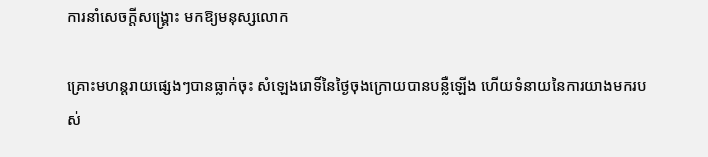ការនាំសេចក្ដីសង្គ្រោះ មកឱ្យមនុស្សលោក

គ្រោះមហន្តរាយផ្សេងៗបានធ្លាក់ចុះ សំឡេងរោទិ៍នៃថ្ងៃចុងក្រោយបានបន្លឺឡើង ហើយទំនាយនៃការយាងមករបស់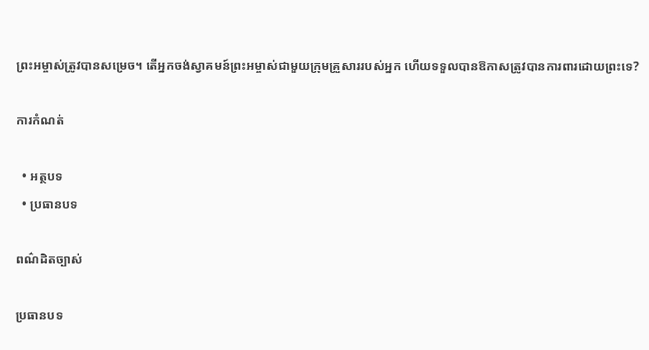ព្រះអម្ចាស់ត្រូវបានសម្រេច។ តើអ្នកចង់ស្វាគមន៍ព្រះអម្ចាស់ជាមួយក្រុមគ្រួសាររបស់អ្នក ហើយទទួលបានឱកាសត្រូវបានការពារដោយព្រះទេ?

ការកំណត់

  • អត្ថបទ
  • ប្រធានបទ

ពណ៌ដិតច្បាស់

ប្រធានបទ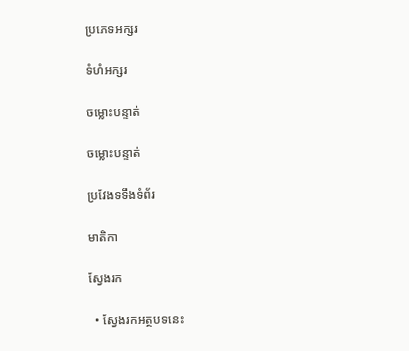ប្រភេទអក្សរ

ទំហំអក្សរ

ចម្លោះបន្ទាត់

ចម្លោះបន្ទាត់

ប្រវែងទទឹងទំព័រ

មាតិកា

ស្វែងរក

  • ស្វែងរកអត្ថបទនេះ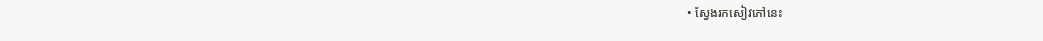• ស្វែងរកសៀវភៅនេះ